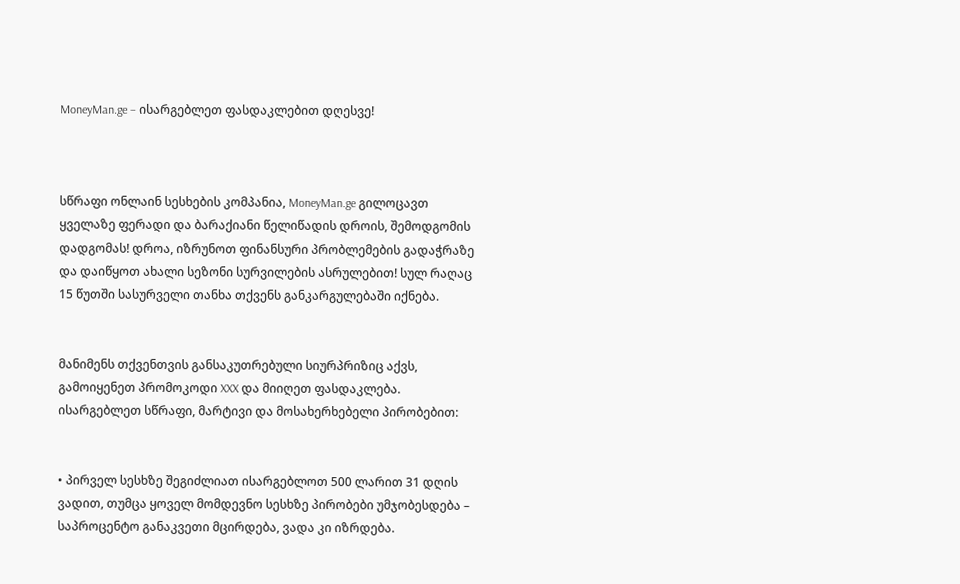MoneyMan.ge – ისარგებლეთ ფასდაკლებით დღესვე!



სწრაფი ონლაინ სესხების კომპანია, MoneyMan.ge გილოცავთ ყველაზე ფერადი და ბარაქიანი წელიწადის დროის, შემოდგომის დადგომას! დროა, იზრუნოთ ფინანსური პრობლემების გადაჭრაზე და დაიწყოთ ახალი სეზონი სურვილების ასრულებით! სულ რაღაც 15 წუთში სასურველი თანხა თქვენს განკარგულებაში იქნება.


მანიმენს თქვენთვის განსაკუთრებული სიურპრიზიც აქვს, გამოიყენეთ პრომოკოდი XXX და მიიღეთ ფასდაკლება. ისარგებლეთ სწრაფი, მარტივი და მოსახერხებელი პირობებით:


• პირველ სესხზე შეგიძლიათ ისარგებლოთ 500 ლარით 31 დღის ვადით, თუმცა ყოველ მომდევნო სესხზე პირობები უმჯობესდება – საპროცენტო განაკვეთი მცირდება, ვადა კი იზრდება.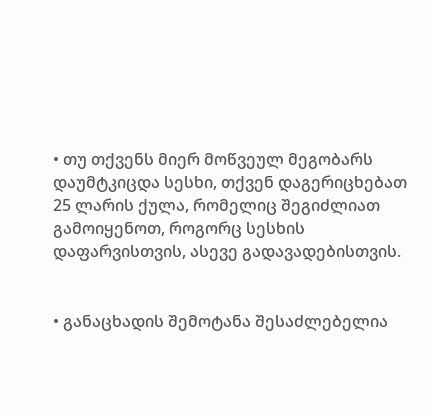• თუ თქვენს მიერ მოწვეულ მეგობარს დაუმტკიცდა სესხი, თქვენ დაგერიცხებათ 25 ლარის ქულა, რომელიც შეგიძლიათ გამოიყენოთ, როგორც სესხის დაფარვისთვის, ასევე გადავადებისთვის.


• განაცხადის შემოტანა შესაძლებელია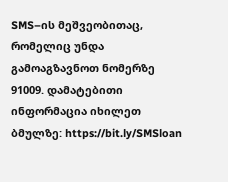SMS–ის მეშვეობითაც, რომელიც უნდა გამოაგზავნოთ ნომერზე 91009. დამატებითი ინფორმაცია იხილეთ ბმულზე: https://bit.ly/SMSloan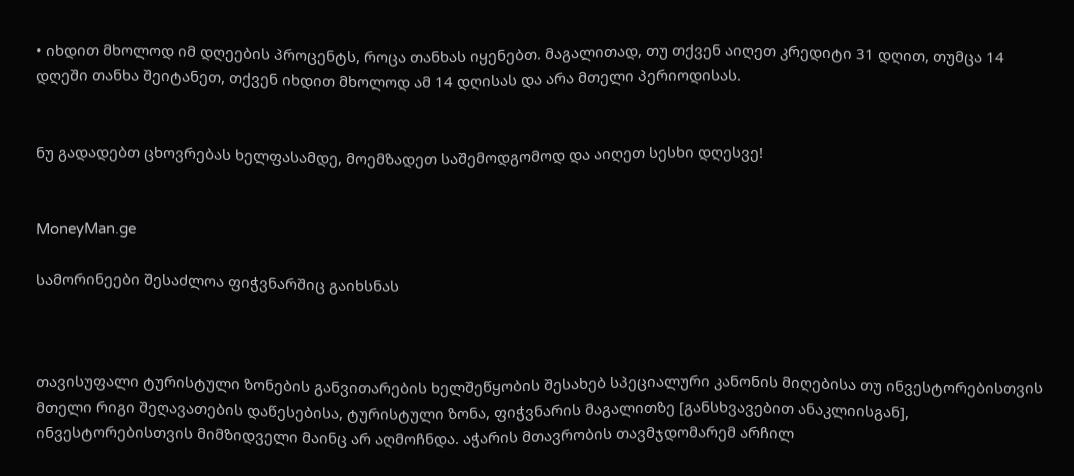• იხდით მხოლოდ იმ დღეების პროცენტს, როცა თანხას იყენებთ. მაგალითად, თუ თქვენ აიღეთ კრედიტი 31 დღით, თუმცა 14 დღეში თანხა შეიტანეთ, თქვენ იხდით მხოლოდ ამ 14 დღისას და არა მთელი პერიოდისას.


ნუ გადადებთ ცხოვრებას ხელფასამდე, მოემზადეთ საშემოდგომოდ და აიღეთ სესხი დღესვე!


MoneyMan.ge

სამორინეები შესაძლოა ფიჭვნარშიც გაიხსნას



თავისუფალი ტურისტული ზონების განვითარების ხელშეწყობის შესახებ სპეციალური კანონის მიღებისა თუ ინვესტორებისთვის მთელი რიგი შეღავათების დაწესებისა, ტურისტული ზონა, ფიჭვნარის მაგალითზე [განსხვავებით ანაკლიისგან], ინვესტორებისთვის მიმზიდველი მაინც არ აღმოჩნდა. აჭარის მთავრობის თავმჯდომარემ არჩილ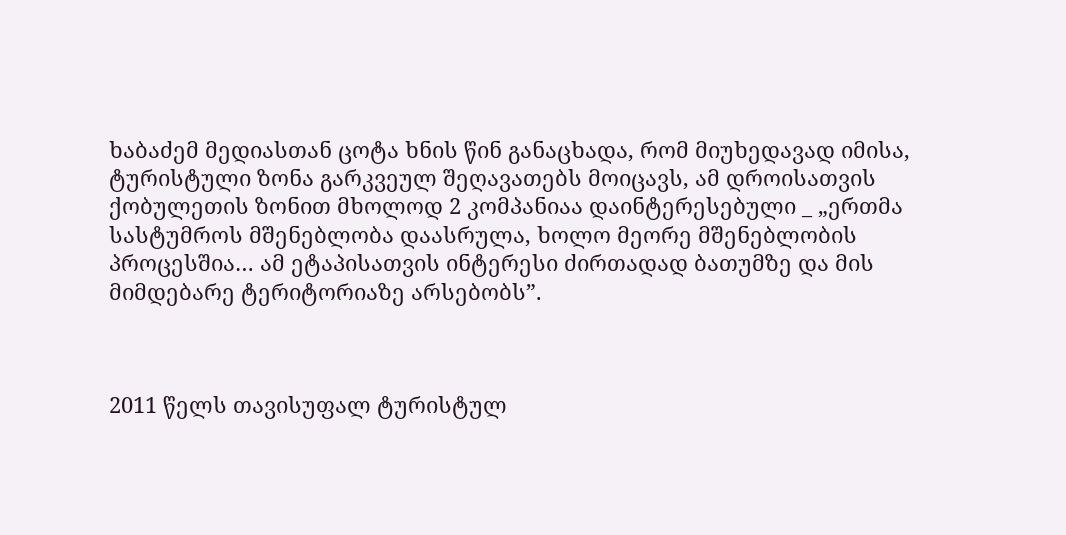ხაბაძემ მედიასთან ცოტა ხნის წინ განაცხადა, რომ მიუხედავად იმისა, ტურისტული ზონა გარკვეულ შეღავათებს მოიცავს, ამ დროისათვის ქობულეთის ზონით მხოლოდ 2 კომპანიაა დაინტერესებული _ „ერთმა სასტუმროს მშენებლობა დაასრულა, ხოლო მეორე მშენებლობის პროცესშია… ამ ეტაპისათვის ინტერესი ძირთადად ბათუმზე და მის მიმდებარე ტერიტორიაზე არსებობს”.



2011 წელს თავისუფალ ტურისტულ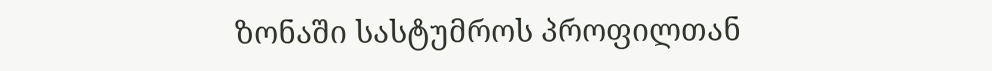ზონაში სასტუმროს პროფილთან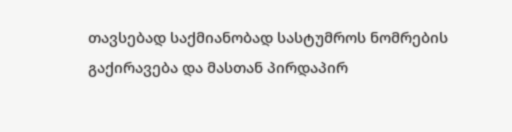თავსებად საქმიანობად სასტუმროს ნომრების  გაქირავება და მასთან პირდაპირ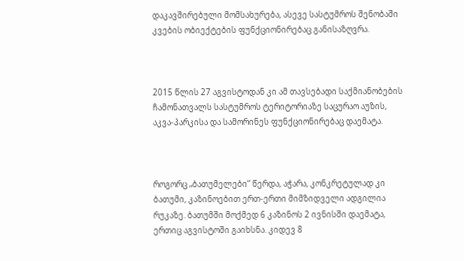დაკავშირებული მომსახურება, ასევე სასტუმროს შენობაში კვების ობიექტების ფუნქციონირებაც განისაზღვრა.



2015 წლის 27 აგვისტოდან კი ამ თავსებადი საქმიანობების ჩამონათვალს სასტუმროს ტერიტორიაზე საცურაო აუზის, აკვა-პარკისა და სამორინეს ფუნქციონირებაც დაემატა.



როგორც „ბათუმელები“ წერდა, აჭარა, კონკრეტულად კი ბათუმი, კაზინოებით ერთ-ერთი მიმზიდველი ადგილია რუკაზე. ბათუმში მოქმედ 6 კაზინოს 2 ივნისში დაემატა, ერთიც აგვისტოში გაიხსნა. კიდევ 8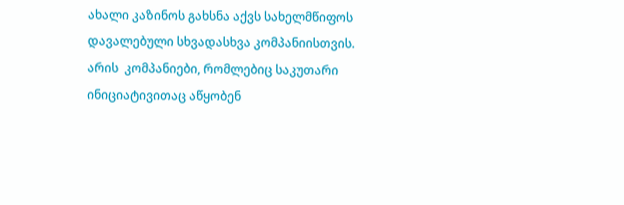ახალი კაზინოს გახსნა აქვს სახელმწიფოს დავალებული სხვადასხვა კომპანიისთვის. არის  კომპანიები, რომლებიც საკუთარი ინიციატივითაც აწყობენ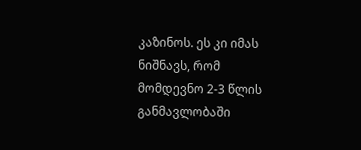კაზინოს. ეს კი იმას ნიშნავს, რომ მომდევნო 2-3 წლის განმავლობაში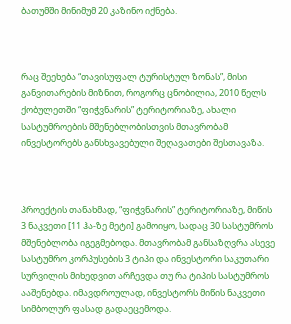ბათუმში მინიმუმ 20 კაზინო იქნება.



რაც შეეხება “თავისუფალ ტურისტულ ზონას”, მისი განვითარების მიზნით, როგორც ცნობილია, 2010 წელს ქობულეთში “ფიჭვნარის” ტერიტორიაზე, ახალი სასტუმროების მშენებლობისთვის მთავრობამ ინვესტორებს განსხვავებული შეღავათები შესთავაზა.



პროექტის თანახმად, “ფიჭვნარის” ტერიტორიაზე, მიწის 3 ნაკვეთი [11 ჰა-ზე მეტი] გამოიყო, სადაც 30 სასტუმროს მშენებლობა იგეგმებოდა. მთავრობამ განსაზღვრა ასევე სასტუმრო კორპუსების 3 ტიპი და ინვესტორი საკუთარი სურვილის მიხედვით არჩევდა თუ რა ტიპის სასტუმროს ააშენებდა. იმავდროულად, ინვესტორს მიწის ნაკვეთი სიმბოლურ ფასად გადაეცემოდა.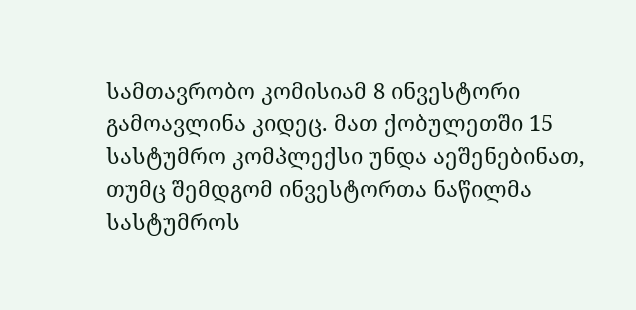სამთავრობო კომისიამ 8 ინვესტორი გამოავლინა კიდეც. მათ ქობულეთში 15 სასტუმრო კომპლექსი უნდა აეშენებინათ, თუმც შემდგომ ინვესტორთა ნაწილმა სასტუმროს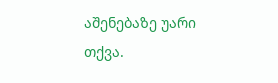აშენებაზე უარი თქვა.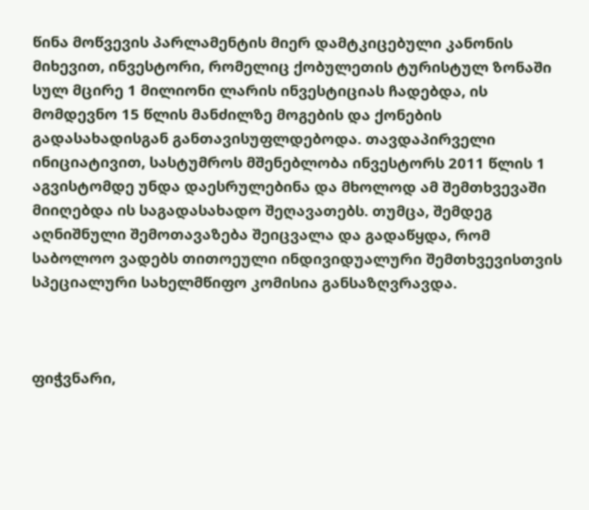წინა მოწვევის პარლამენტის მიერ დამტკიცებული კანონის მიხევით, ინვესტორი, რომელიც ქობულეთის ტურისტულ ზონაში სულ მცირე 1 მილიონი ლარის ინვესტიციას ჩადებდა, ის მომდევნო 15 წლის მანძილზე მოგების და ქონების გადასახადისგან განთავისუფლდებოდა. თავდაპირველი ინიციატივით, სასტუმროს მშენებლობა ინვესტორს 2011 წლის 1 აგვისტომდე უნდა დაესრულებინა და მხოლოდ ამ შემთხვევაში მიიღებდა ის საგადასახადო შეღავათებს. თუმცა, შემდეგ აღნიშნული შემოთავაზება შეიცვალა და გადაწყდა, რომ საბოლოო ვადებს თითოეული ინდივიდუალური შემთხვევისთვის სპეციალური სახელმწიფო კომისია განსაზღვრავდა.



ფიჭვნარი,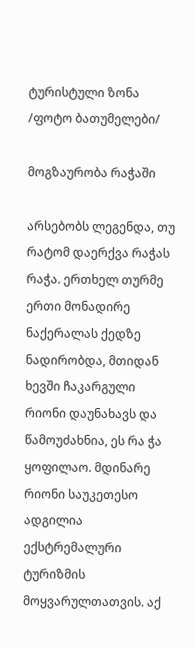ტურისტული ზონა /ფოტო ბათუმელები/

მოგზაურობა რაჭაში

არსებობს ლეგენდა, თუ რატომ დაერქვა რაჭას რაჭა. ერთხელ თურმე ერთი მონადირე ნაქერალას ქედზე ნადირობდა, მთიდან ხევში ჩაკარგული რიონი დაუნახავს და წამოუძახნია, ეს რა ჭა ყოფილაო. მდინარე რიონი საუკეთესო ადგილია ექსტრემალური ტურიზმის მოყვარულთათვის. აქ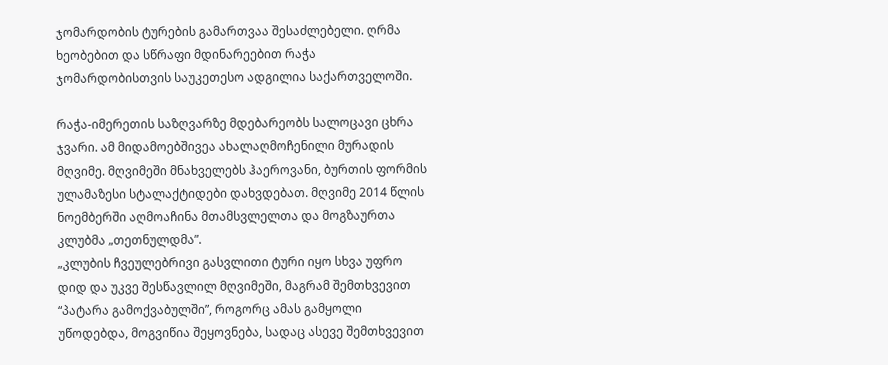ჯომარდობის ტურების გამართვაა შესაძლებელი. ღრმა ხეობებით და სწრაფი მდინარეებით რაჭა ჯომარდობისთვის საუკეთესო ადგილია საქართველოში.

რაჭა-იმერეთის საზღვარზე მდებარეობს სალოცავი ცხრა ჯვარი. ამ მიდამოებშივეა ახალაღმოჩენილი მურადის მღვიმე. მღვიმეში მნახველებს ჰაეროვანი, ბურთის ფორმის ულამაზესი სტალაქტიდები დახვდებათ. მღვიმე 2014 წლის ნოემბერში აღმოაჩინა მთამსვლელთა და მოგზაურთა კლუბმა „თეთნულდმა”.
„კლუბის ჩვეულებრივი გასვლითი ტური იყო სხვა უფრო დიდ და უკვე შესწავლილ მღვიმეში, მაგრამ შემთხვევით “პატარა გამოქვაბულში”, როგორც ამას გამყოლი უწოდებდა, მოგვიწია შეყოვნება, სადაც ასევე შემთხვევით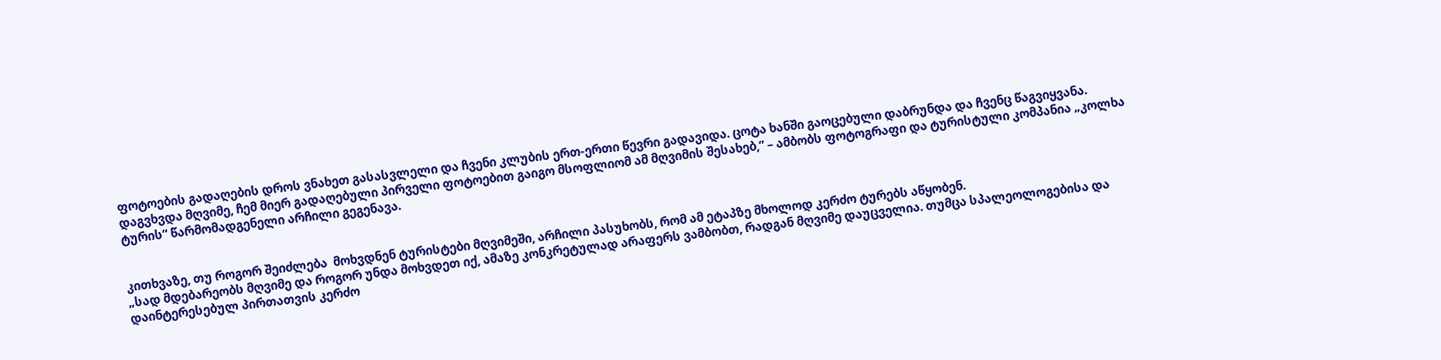ფოტოების გადაღების დროს ვნახეთ გასასვლელი და ჩვენი კლუბის ერთ-ერთი წევრი გადავიდა. ცოტა ხანში გაოცებული დაბრუნდა და ჩვენც წაგვიყვანა. დაგვხვდა მღვიმე, ჩემ მიერ გადაღებული პირველი ფოტოებით გაიგო მსოფლიომ ამ მღვიმის შესახებ,” – ამბობს ფოტოგრაფი და ტურისტული კომპანია „კოლხა ტურის“ წარმომადგენელი არჩილი გეგენავა.


კითხვაზე, თუ როგორ შეიძლება  მოხვდნენ ტურისტები მღვიმეში, არჩილი პასუხობს, რომ ამ ეტაპზე მხოლოდ კერძო ტურებს აწყობენ.
„სად მდებარეობს მღვიმე და როგორ უნდა მოხვდეთ იქ, ამაზე კონკრეტულად არაფერს ვამბობთ, რადგან მღვიმე დაუცველია. თუმცა სპალეოლოგებისა და დაინტერესებულ პირთათვის კერძო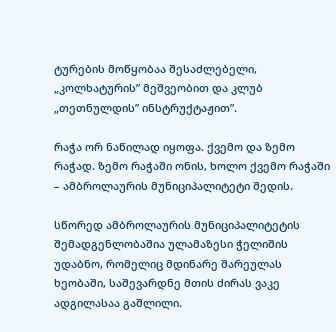ტურების მოწყობაა შესაძლებელი, „კოლხატურის” მეშვეობით და კლუბ „თეთნულდის” ინსტრუქტაჟით”.

რაჭა ორ ნაწილად იყოფა. ქვემო და ზემო რაჭად. ზემო რაჭაში ონის, ხოლო ქვემო რაჭაში – ამბროლაურის მუნიციპალიტეტი შედის.

სწორედ ამბროლაურის მუნიციპალიტეტის შემადგენლობაშია ულამაზესი ჭელიშის უდაბნო, რომელიც მდინარე შარეულას ხეობაში, საშევარდნე მთის ძირას ვაკე ადგილასაა გაშლილი.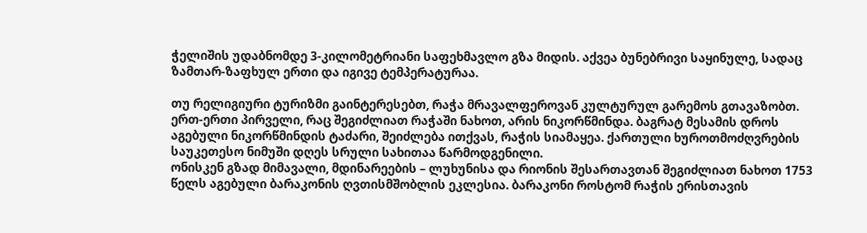ჭელიშის უდაბნომდე 3-კილომეტრიანი საფეხმავლო გზა მიდის. აქვეა ბუნებრივი საყინულე, სადაც ზამთარ-ზაფხულ ერთი და იგივე ტემპერატურაა.

თუ რელიგიური ტურიზმი გაინტერესებთ, რაჭა მრავალფეროვან კულტურულ გარემოს გთავაზობთ. ერთ-ერთი პირველი, რაც შეგიძლიათ რაჭაში ნახოთ, არის ნიკორწმინდა. ბაგრატ მესამის დროს აგებული ნიკორწმინდის ტაძარი, შეიძლება ითქვას, რაჭის სიამაყეა. ქართული ხუროთმოძღვრების საუკეთესო ნიმუში დღეს სრული სახითაა წარმოდგენილი.
ონისკენ გზად მიმავალი, მდინარეების – ლუხუნისა და რიონის შესართავთან შეგიძლიათ ნახოთ 1753 წელს აგებული ბარაკონის ღვთისმშობლის ეკლესია. ბარაკონი როსტომ რაჭის ერისთავის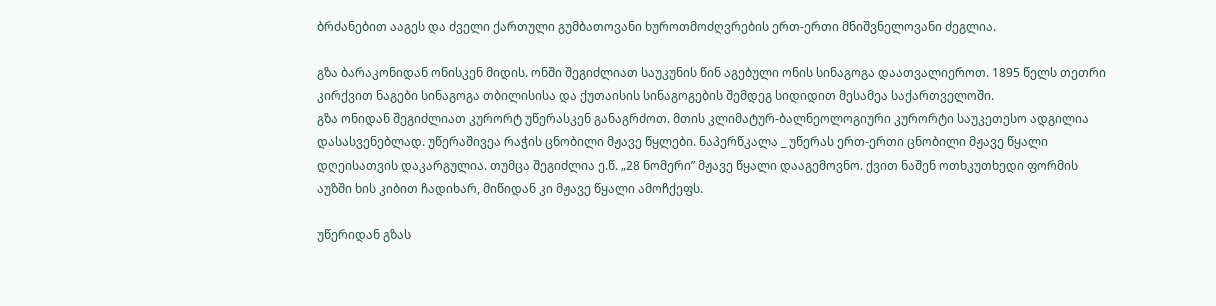ბრძანებით ააგეს და ძველი ქართული გუმბათოვანი ხუროთმოძღვრების ერთ-ერთი მნიშვნელოვანი ძეგლია.

გზა ბარაკონიდან ონისკენ მიდის. ონში შეგიძლიათ საუკუნის წინ აგებული ონის სინაგოგა დაათვალიეროთ. 1895 წელს თეთრი კირქვით ნაგები სინაგოგა თბილისისა და ქუთაისის სინაგოგების შემდეგ სიდიდით მესამეა საქართველოში.
გზა ონიდან შეგიძლიათ კურორტ უწერასკენ განაგრძოთ. მთის კლიმატურ-ბალნეოლოგიური კურორტი საუკეთესო ადგილია დასასვენებლად. უწერაშივეა რაჭის ცნობილი მჟავე წყლები. ნაპერწკალა _ უწერას ერთ-ერთი ცნობილი მჟავე წყალი დღეისათვის დაკარგულია. თუმცა შეგიძლია ე.წ. „28 ნომერი” მჟავე წყალი დააგემოვნო. ქვით ნაშენ ოთხკუთხედი ფორმის აუზში ხის კიბით ჩადიხარ, მიწიდან კი მჟავე წყალი ამოჩქეფს.

უწერიდან გზას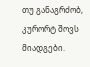თუ განაგრძობ, კურორტ შოვს მიადგები.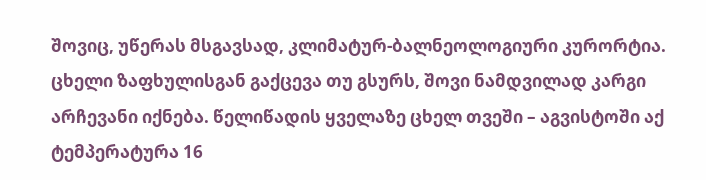შოვიც, უწერას მსგავსად, კლიმატურ-ბალნეოლოგიური კურორტია. ცხელი ზაფხულისგან გაქცევა თუ გსურს, შოვი ნამდვილად კარგი არჩევანი იქნება. წელიწადის ყველაზე ცხელ თვეში – აგვისტოში აქ ტემპერატურა 16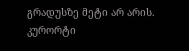გრადუსზე მეტი არ არის. კურორტი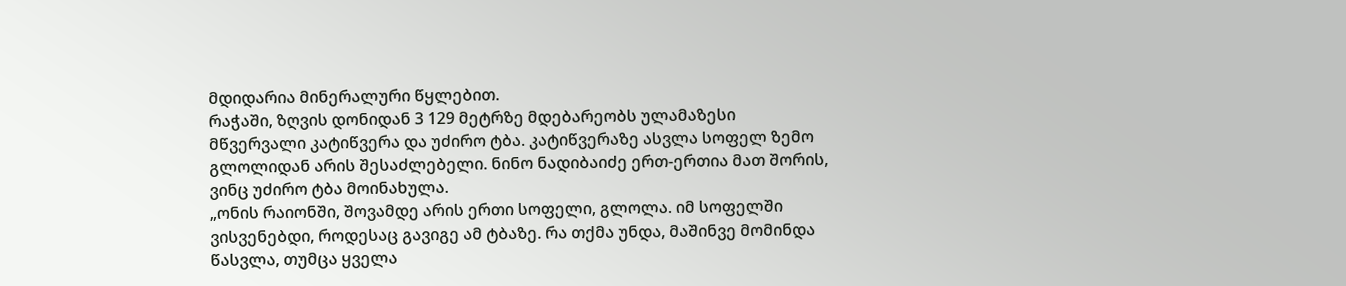მდიდარია მინერალური წყლებით.
რაჭაში, ზღვის დონიდან 3 129 მეტრზე მდებარეობს ულამაზესი მწვერვალი კატიწვერა და უძირო ტბა. კატიწვერაზე ასვლა სოფელ ზემო გლოლიდან არის შესაძლებელი. ნინო ნადიბაიძე ერთ-ერთია მათ შორის, ვინც უძირო ტბა მოინახულა.
„ონის რაიონში, შოვამდე არის ერთი სოფელი, გლოლა. იმ სოფელში ვისვენებდი, როდესაც გავიგე ამ ტბაზე. რა თქმა უნდა, მაშინვე მომინდა წასვლა, თუმცა ყველა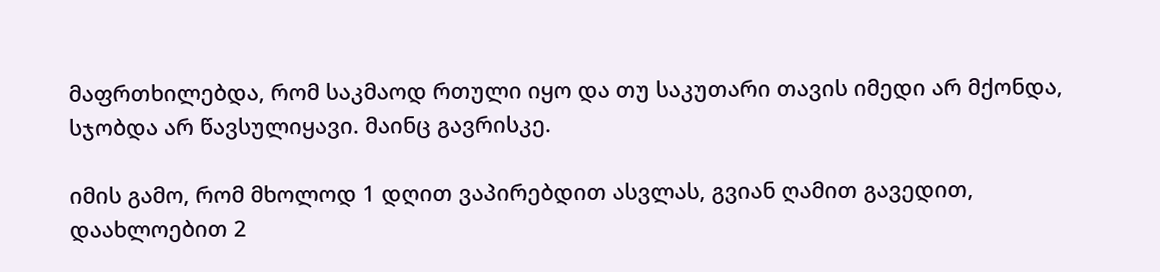მაფრთხილებდა, რომ საკმაოდ რთული იყო და თუ საკუთარი თავის იმედი არ მქონდა, სჯობდა არ წავსულიყავი. მაინც გავრისკე.

იმის გამო, რომ მხოლოდ 1 დღით ვაპირებდით ასვლას, გვიან ღამით გავედით, დაახლოებით 2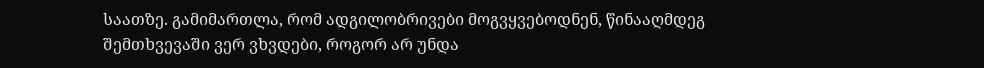საათზე. გამიმართლა, რომ ადგილობრივები მოგვყვებოდნენ, წინააღმდეგ შემთხვევაში ვერ ვხვდები, როგორ არ უნდა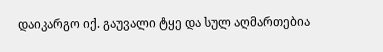დაიკარგო იქ. გაუვალი ტყე და სულ აღმართებია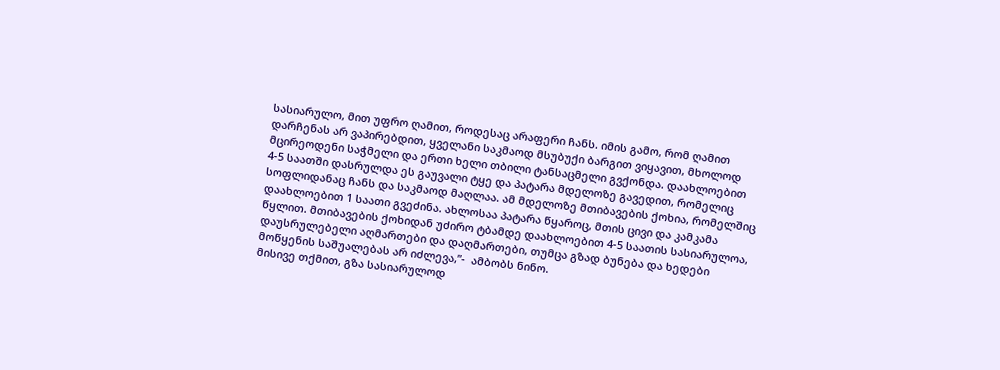სასიარულო, მით უფრო ღამით, როდესაც არაფერი ჩანს. იმის გამო, რომ ღამით დარჩენას არ ვაპირებდით, ყველანი საკმაოდ მსუბუქი ბარგით ვიყავით, მხოლოდ მცირეოდენი საჭმელი და ერთი ხელი თბილი ტანსაცმელი გვქონდა. დაახლოებით 4-5 საათში დასრულდა ეს გაუვალი ტყე და პატარა მდელოზე გავედით, რომელიც სოფლიდანაც ჩანს და საკმაოდ მაღლაა. ამ მდელოზე მთიბავების ქოხია, რომელშიც დაახლოებით 1 საათი გვეძინა. ახლოსაა პატარა წყაროც, მთის ცივი და კამკამა წყლით. მთიბავების ქოხიდან უძირო ტბამდე დაახლოებით 4-5 საათის სასიარულოა, დაუსრულებელი აღმართები და დაღმართები, თუმცა გზად ბუნება და ხედები მოწყენის საშუალებას არ იძლევა,”-  ამბობს ნინო.
მისივე თქმით, გზა სასიარულოდ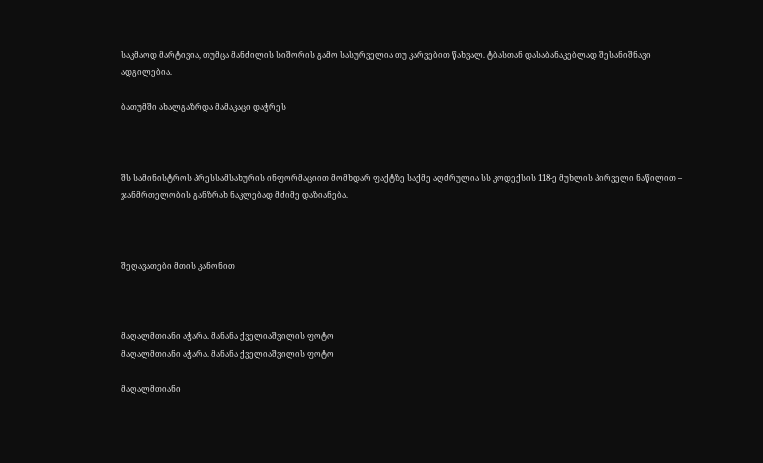საკმაოდ მარტივია, თუმცა მანძილის სიშორის გამო სასურველია თუ კარვებით წახვალ. ტბასთან დასაბანაკებლად შესანიშნავი ადგილებია.

ბათუმში ახალგაზრდა მამაკაცი დაჭრეს



შს სამინისტროს პრესსამსახურის ინფორმაციით მომხდარ ფაქტზე საქმე აღძრულია სს კოდექსის 118-ე მუხლის პირველი ნაწილით – ჯანმრთელობის განზრახ ნაკლებად მძიმე დაზიანება.



შეღავათები მთის კანონით



მაღალმთიანი აჭარა. მანანა ქველიაშვილის ფოტო
მაღალმთიანი აჭარა. მანანა ქველიაშვილის ფოტო

მაღალმთიანი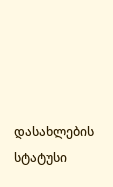დასახლების სტატუსი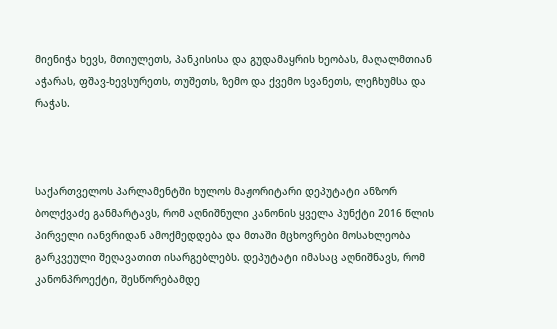მიენიჭა ხევს, მთიულეთს, პანკისისა და გუდამაყრის ხეობას, მაღალმთიან აჭარას, ფშავ-ხევსურეთს, თუშეთს, ზემო და ქვემო სვანეთს, ლეჩხუმსა და რაჭას.



საქართველოს პარლამენტში ხულოს მაჟორიტარი დეპუტატი ანზორ ბოლქვაძე განმარტავს, რომ აღნიშნული კანონის ყველა პუნქტი 2016 წლის პირველი იანვრიდან ამოქმედდება და მთაში მცხოვრები მოსახლეობა გარკვეული შეღავათით ისარგებლებს. დეპუტატი იმასაც აღნიშნავს, რომ კანონპროექტი, შესწორებამდე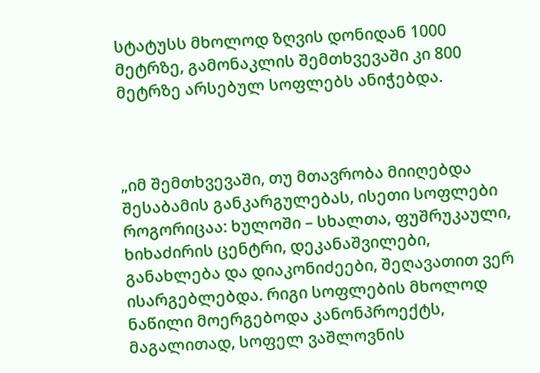სტატუსს მხოლოდ ზღვის დონიდან 1000 მეტრზე, გამონაკლის შემთხვევაში კი 800 მეტრზე არსებულ სოფლებს ანიჭებდა.



„იმ შემთხვევაში, თუ მთავრობა მიიღებდა შესაბამის განკარგულებას, ისეთი სოფლები როგორიცაა: ხულოში – სხალთა, ფუშრუკაული, ხიხაძირის ცენტრი, დეკანაშვილები, განახლება და დიაკონიძეები, შეღავათით ვერ ისარგებლებდა. რიგი სოფლების მხოლოდ ნაწილი მოერგებოდა კანონპროექტს, მაგალითად, სოფელ ვაშლოვნის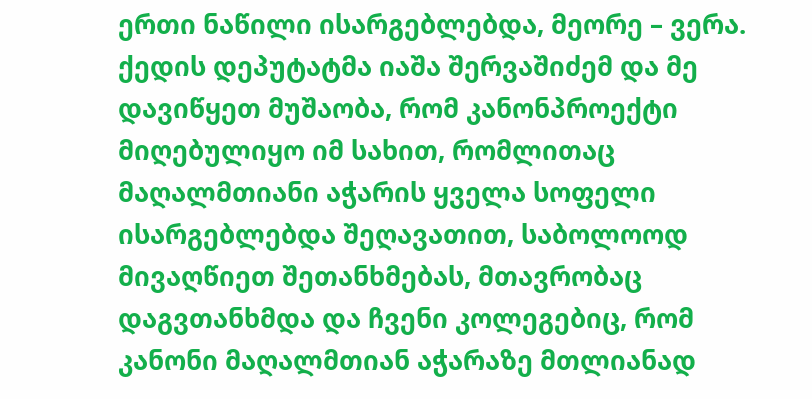ერთი ნაწილი ისარგებლებდა, მეორე – ვერა. ქედის დეპუტატმა იაშა შერვაშიძემ და მე დავიწყეთ მუშაობა, რომ კანონპროექტი მიღებულიყო იმ სახით, რომლითაც მაღალმთიანი აჭარის ყველა სოფელი ისარგებლებდა შეღავათით, საბოლოოდ მივაღწიეთ შეთანხმებას, მთავრობაც დაგვთანხმდა და ჩვენი კოლეგებიც, რომ კანონი მაღალმთიან აჭარაზე მთლიანად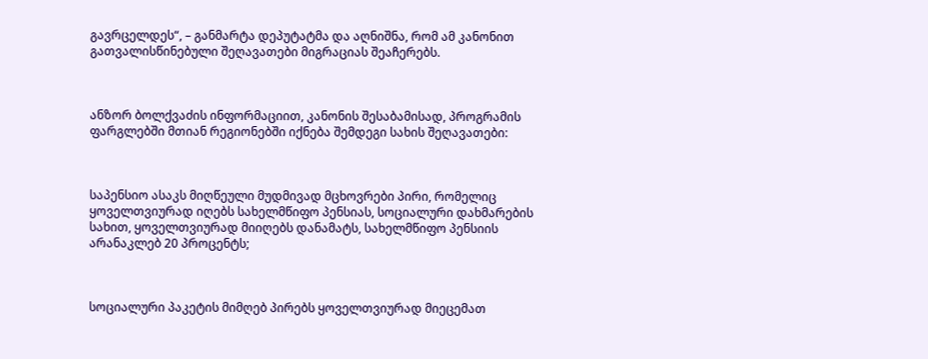გავრცელდეს“, – განმარტა დეპუტატმა და აღნიშნა, რომ ამ კანონით გათვალისწინებული შეღავათები მიგრაციას შეაჩერებს.



ანზორ ბოლქვაძის ინფორმაციით, კანონის შესაბამისად, პროგრამის ფარგლებში მთიან რეგიონებში იქნება შემდეგი სახის შეღავათები:



საპენსიო ასაკს მიღწეული მუდმივად მცხოვრები პირი, რომელიც ყოველთვიურად იღებს სახელმწიფო პენსიას, სოციალური დახმარების სახით, ყოველთვიურად მიიღებს დანამატს, სახელმწიფო პენსიის არანაკლებ 20 პროცენტს;



სოციალური პაკეტის მიმღებ პირებს ყოველთვიურად მიეცემათ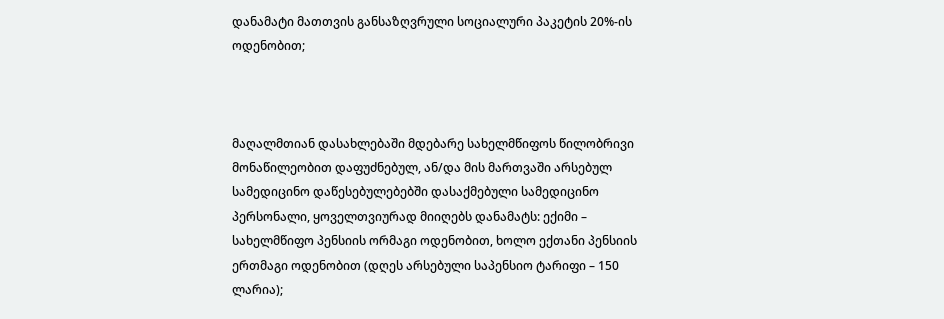დანამატი მათთვის განსაზღვრული სოციალური პაკეტის 20%-ის ოდენობით;



მაღალმთიან დასახლებაში მდებარე სახელმწიფოს წილობრივი მონაწილეობით დაფუძნებულ, ან/და მის მართვაში არსებულ სამედიცინო დაწესებულებებში დასაქმებული სამედიცინო პერსონალი, ყოველთვიურად მიიღებს დანამატს: ექიმი – სახელმწიფო პენსიის ორმაგი ოდენობით, ხოლო ექთანი პენსიის ერთმაგი ოდენობით (დღეს არსებული საპენსიო ტარიფი – 150 ლარია);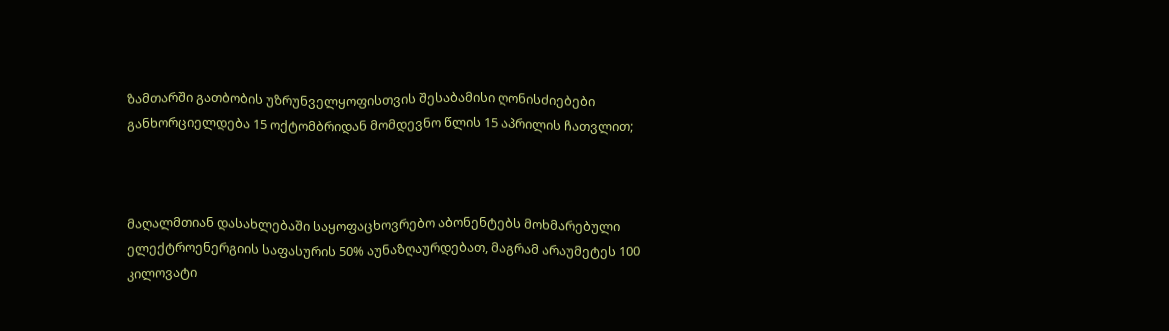ზამთარში გათბობის უზრუნველყოფისთვის შესაბამისი ღონისძიებები განხორციელდება 15 ოქტომბრიდან მომდევნო წლის 15 აპრილის ჩათვლით;



მაღალმთიან დასახლებაში საყოფაცხოვრებო აბონენტებს მოხმარებული ელექტროენერგიის საფასურის 50% აუნაზღაურდებათ, მაგრამ არაუმეტეს 100 კილოვატი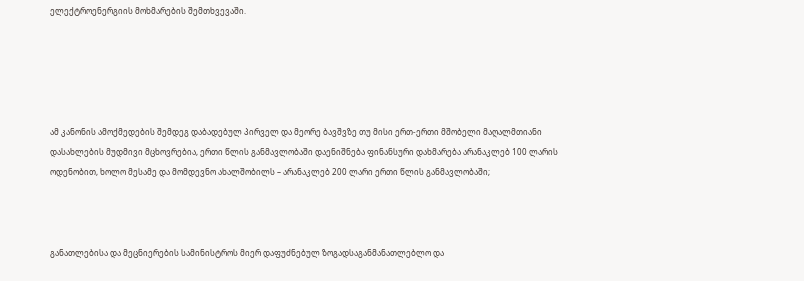ელექტროენერგიის მოხმარების შემთხვევაში.





ამ კანონის ამოქმედების შემდეგ დაბადებულ პირველ და მეორე ბავშვზე თუ მისი ერთ-ერთი მშობელი მაღალმთიანი დასახლების მუდმივი მცხოვრებია, ერთი წლის განმავლობაში დაენიშნება ფინანსური დახმარება არანაკლებ 100 ლარის ოდენობით, ხოლო მესამე და მომდევნო ახალშობილს – არანაკლებ 200 ლარი ერთი წლის განმავლობაში;



განათლებისა და მეცნიერების სამინისტროს მიერ დაფუძნებულ ზოგადსაგანმანათლებლო და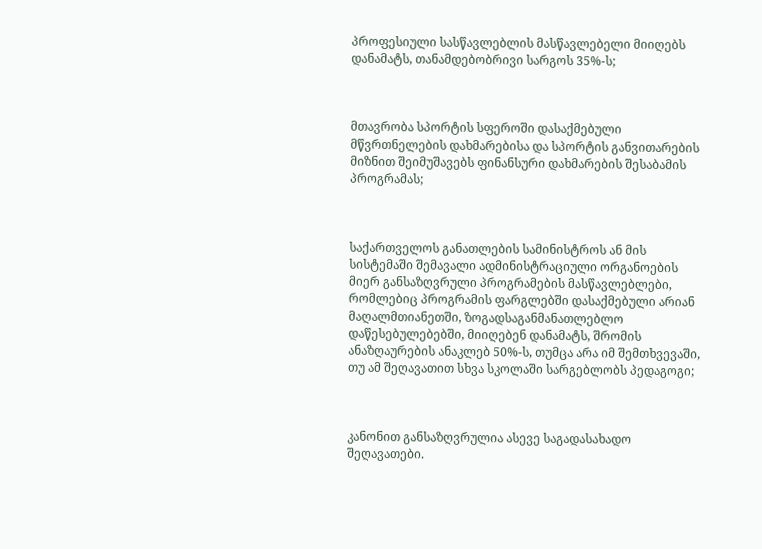პროფესიული სასწავლებლის მასწავლებელი მიიღებს დანამატს, თანამდებობრივი სარგოს 35%-ს;



მთავრობა სპორტის სფეროში დასაქმებული მწვრთნელების დახმარებისა და სპორტის განვითარების მიზნით შეიმუშავებს ფინანსური დახმარების შესაბამის პროგრამას;



საქართველოს განათლების სამინისტროს ან მის სისტემაში შემავალი ადმინისტრაციული ორგანოების მიერ განსაზღვრული პროგრამების მასწავლებლები, რომლებიც პროგრამის ფარგლებში დასაქმებული არიან მაღალმთიანეთში, ზოგადსაგანმანათლებლო დაწესებულებებში, მიიღებენ დანამატს, შრომის ანაზღაურების ანაკლებ 50%-ს, თუმცა არა იმ შემთხვევაში, თუ ამ შეღავათით სხვა სკოლაში სარგებლობს პედაგოგი;



კანონით განსაზღვრულია ასევე საგადასახადო შეღავათები.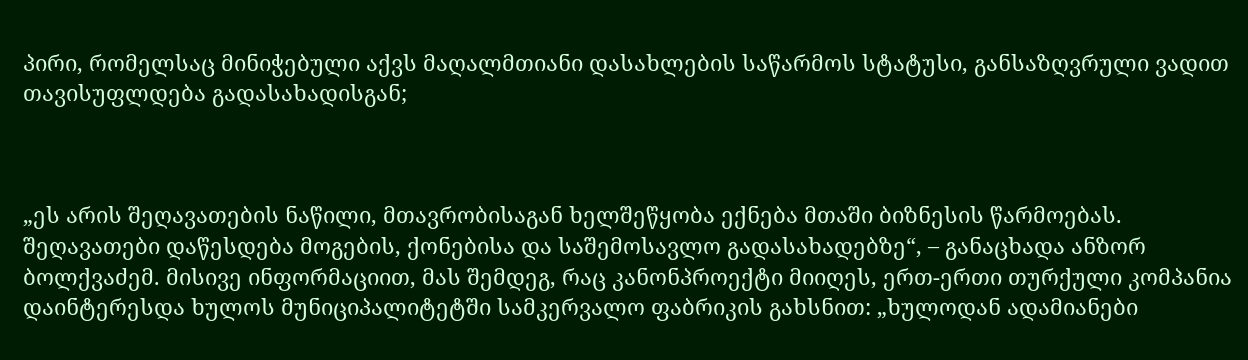პირი, რომელსაც მინიჭებული აქვს მაღალმთიანი დასახლების საწარმოს სტატუსი, განსაზღვრული ვადით თავისუფლდება გადასახადისგან;



„ეს არის შეღავათების ნაწილი, მთავრობისაგან ხელშეწყობა ექნება მთაში ბიზნესის წარმოებას. შეღავათები დაწესდება მოგების, ქონებისა და საშემოსავლო გადასახადებზე“, – განაცხადა ანზორ ბოლქვაძემ. მისივე ინფორმაციით, მას შემდეგ, რაც კანონპროექტი მიიღეს, ერთ-ერთი თურქული კომპანია დაინტერესდა ხულოს მუნიციპალიტეტში სამკერვალო ფაბრიკის გახსნით: „ხულოდან ადამიანები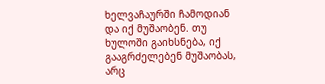ხელვაჩაურში ჩამოდიან და იქ მუშაობენ. თუ ხულოში გაიხსნება, იქ გააგრძელებენ მუშაობას, არც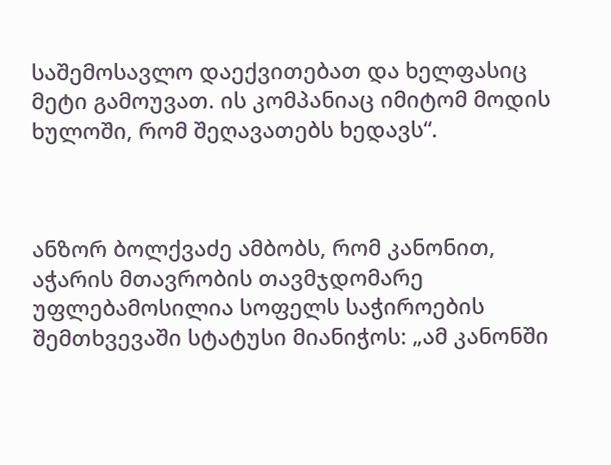საშემოსავლო დაექვითებათ და ხელფასიც მეტი გამოუვათ. ის კომპანიაც იმიტომ მოდის ხულოში, რომ შეღავათებს ხედავს“.



ანზორ ბოლქვაძე ამბობს, რომ კანონით, აჭარის მთავრობის თავმჯდომარე უფლებამოსილია სოფელს საჭიროების შემთხვევაში სტატუსი მიანიჭოს: „ამ კანონში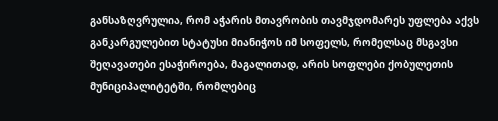განსაზღვრულია, რომ აჭარის მთავრობის თავმჯდომარეს უფლება აქვს განკარგულებით სტატუსი მიანიჭოს იმ სოფელს, რომელსაც მსგავსი შეღავათები ესაჭიროება, მაგალითად, არის სოფლები ქობულეთის მუნიციპალიტეტში, რომლებიც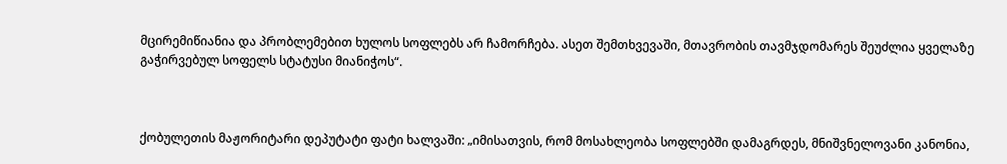მცირემიწიანია და პრობლემებით ხულოს სოფლებს არ ჩამორჩება. ასეთ შემთხვევაში, მთავრობის თავმჯდომარეს შეუძლია ყველაზე გაჭირვებულ სოფელს სტატუსი მიანიჭოს“.



ქობულეთის მაჟორიტარი დეპუტატი ფატი ხალვაში: „იმისათვის, რომ მოსახლეობა სოფლებში დამაგრდეს, მნიშვნელოვანი კანონია,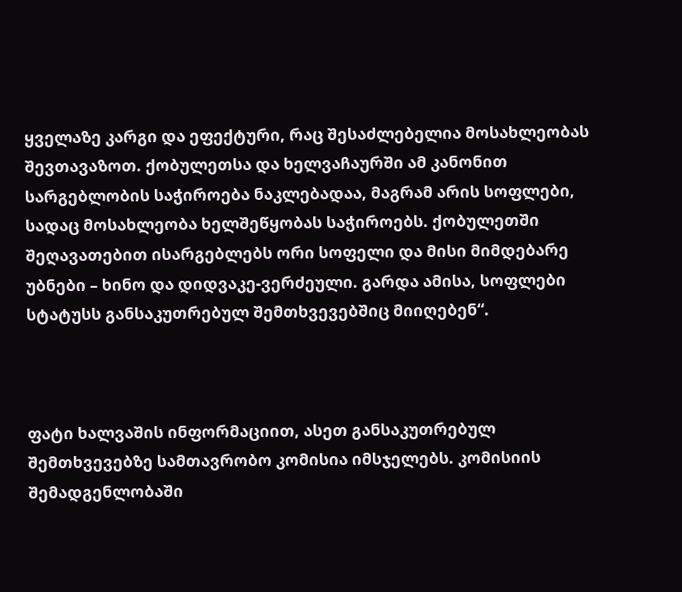ყველაზე კარგი და ეფექტური, რაც შესაძლებელია მოსახლეობას შევთავაზოთ. ქობულეთსა და ხელვაჩაურში ამ კანონით სარგებლობის საჭიროება ნაკლებადაა, მაგრამ არის სოფლები, სადაც მოსახლეობა ხელშეწყობას საჭიროებს. ქობულეთში შეღავათებით ისარგებლებს ორი სოფელი და მისი მიმდებარე უბნები – ხინო და დიდვაკე-ვერძეული. გარდა ამისა, სოფლები სტატუსს განსაკუთრებულ შემთხვევებშიც მიიღებენ“.



ფატი ხალვაშის ინფორმაციით, ასეთ განსაკუთრებულ შემთხვევებზე სამთავრობო კომისია იმსჯელებს. კომისიის შემადგენლობაში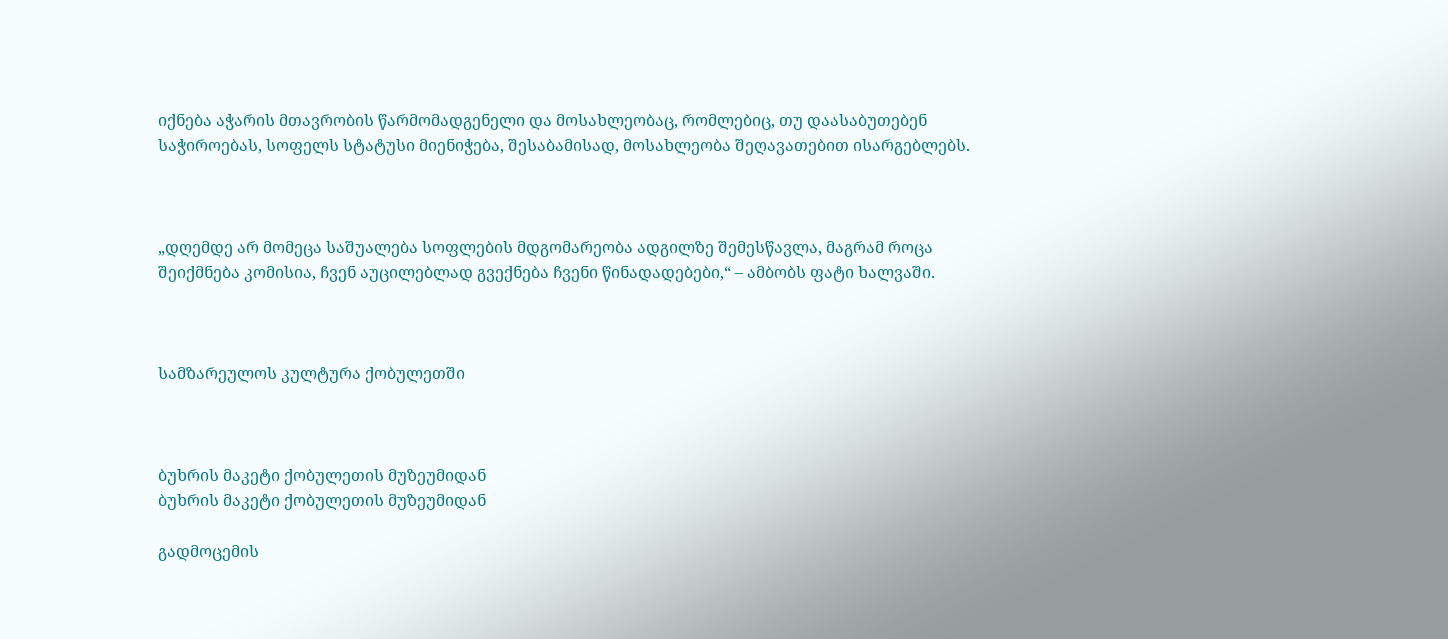იქნება აჭარის მთავრობის წარმომადგენელი და მოსახლეობაც, რომლებიც, თუ დაასაბუთებენ საჭიროებას, სოფელს სტატუსი მიენიჭება, შესაბამისად, მოსახლეობა შეღავათებით ისარგებლებს.



„დღემდე არ მომეცა საშუალება სოფლების მდგომარეობა ადგილზე შემესწავლა, მაგრამ როცა შეიქმნება კომისია, ჩვენ აუცილებლად გვექნება ჩვენი წინადადებები,“ – ამბობს ფატი ხალვაში.



სამზარეულოს კულტურა ქობულეთში



ბუხრის მაკეტი ქობულეთის მუზეუმიდან
ბუხრის მაკეტი ქობულეთის მუზეუმიდან

გადმოცემის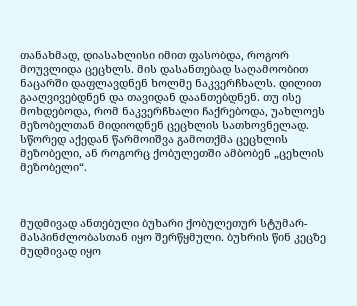თანახმად, დიასახლისი იმით ფასობდა, როგორ მოუვლიდა ცეცხლს. მის დასანთებად საღამოობით ნაცარში დაფლავდნენ ხოლმე ნაკვერჩხალს. დილით გააღვივებდნენ და თავიდან დაანთებდნენ. თუ ისე მოხდებოდა, რომ ნაკვერჩხალი ჩაქრებოდა, უახლოეს მეზობელთან მიდიოდნენ ცეცხლის სათხოვნელად. სწორედ აქედან წარმოიშვა გამოთქმა ცეცხლის მეზობელი, ან როგორც ქობულეთში ამბობენ „ცეხლის მეზობელი“.



მუდმივად ანთებული ბუხარი ქობულეთურ სტუმარ-მასპინძლობასთან იყო შერწყმული. ბუხრის წინ კეცზე მუდმივად იყო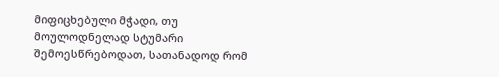მიფიცხებული მჭადი, თუ მოულოდნელად სტუმარი შემოესწრებოდათ, სათანადოდ რომ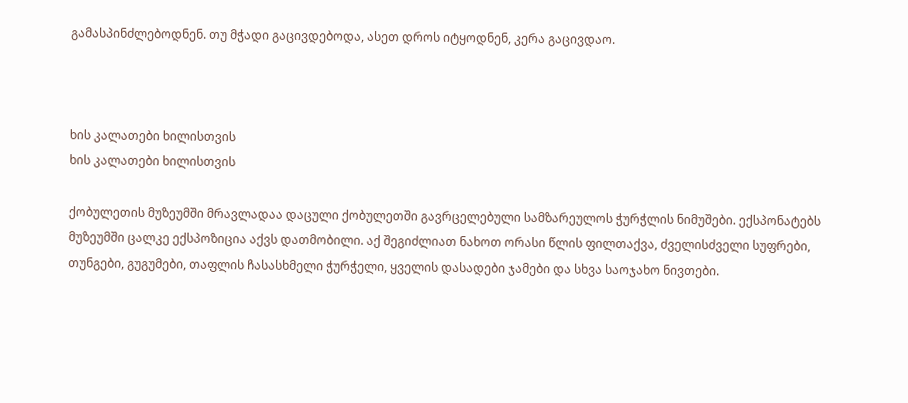გამასპინძლებოდნენ. თუ მჭადი გაცივდებოდა, ასეთ დროს იტყოდნენ, კერა გაცივდაო.



ხის კალათები ხილისთვის
ხის კალათები ხილისთვის

ქობულეთის მუზეუმში მრავლადაა დაცული ქობულეთში გავრცელებული სამზარეულოს ჭურჭლის ნიმუშები. ექსპონატებს მუზეუმში ცალკე ექსპოზიცია აქვს დათმობილი. აქ შეგიძლიათ ნახოთ ორასი წლის ფილთაქვა, ძველისძველი სუფრები, თუნგები, გუგუმები, თაფლის ჩასასხმელი ჭურჭელი, ყველის დასადები ჯამები და სხვა საოჯახო ნივთები.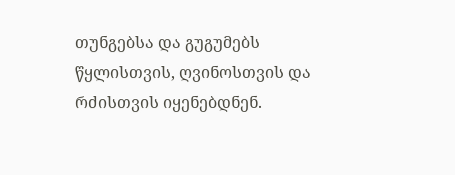თუნგებსა და გუგუმებს წყლისთვის, ღვინოსთვის და რძისთვის იყენებდნენ.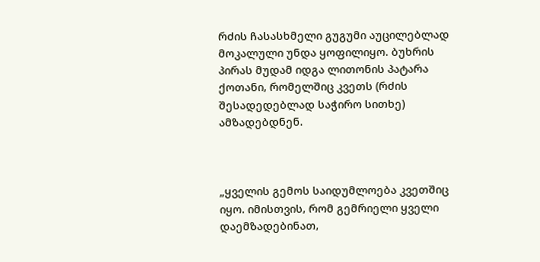რძის ჩასასხმელი გუგუმი აუცილებლად მოკალული უნდა ყოფილიყო. ბუხრის პირას მუდამ იდგა ლითონის პატარა ქოთანი, რომელშიც კვეთს (რძის შესადედებლად საჭირო სითხე) ამზადებდნენ.



„ყველის გემოს საიდუმლოება კვეთშიც იყო. იმისთვის, რომ გემრიელი ყველი დაემზადებინათ,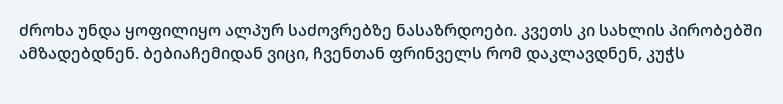ძროხა უნდა ყოფილიყო ალპურ საძოვრებზე ნასაზრდოები. კვეთს კი სახლის პირობებში ამზადებდნენ. ბებიაჩემიდან ვიცი, ჩვენთან ფრინველს რომ დაკლავდნენ, კუჭს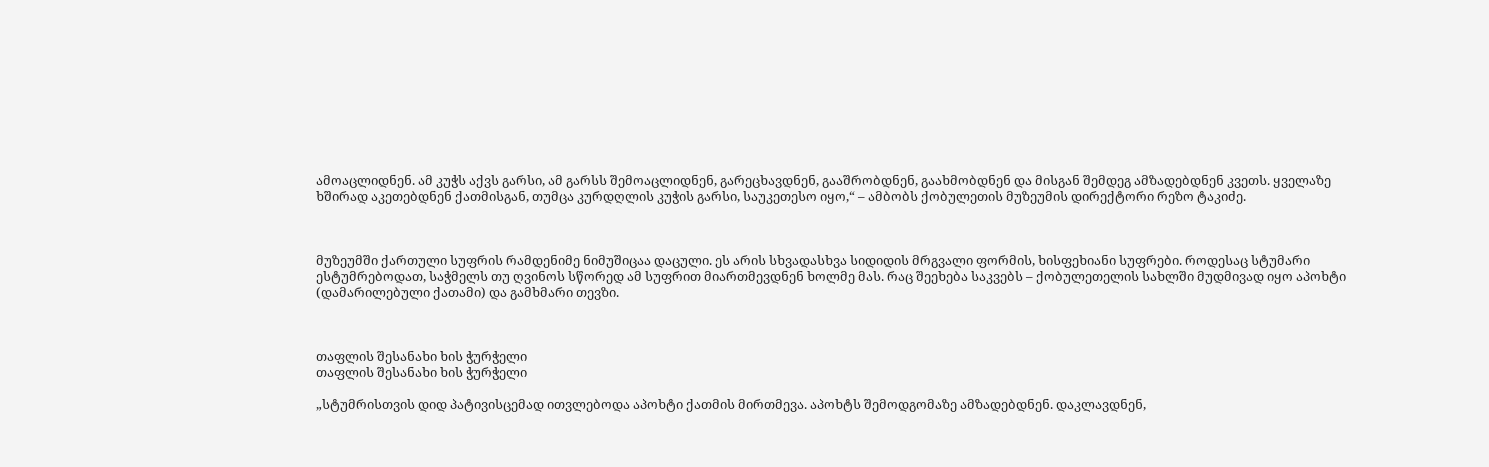ამოაცლიდნენ. ამ კუჭს აქვს გარსი, ამ გარსს შემოაცლიდნენ, გარეცხავდნენ, გააშრობდნენ, გაახმობდნენ და მისგან შემდეგ ამზადებდნენ კვეთს. ყველაზე ხშირად აკეთებდნენ ქათმისგან, თუმცა კურდღლის კუჭის გარსი, საუკეთესო იყო,“ – ამბობს ქობულეთის მუზეუმის დირექტორი რეზო ტაკიძე.



მუზეუმში ქართული სუფრის რამდენიმე ნიმუშიცაა დაცული. ეს არის სხვადასხვა სიდიდის მრგვალი ფორმის, ხისფეხიანი სუფრები. როდესაც სტუმარი ესტუმრებოდათ, საჭმელს თუ ღვინოს სწორედ ამ სუფრით მიართმევდნენ ხოლმე მას. რაც შეეხება საკვებს – ქობულეთელის სახლში მუდმივად იყო აპოხტი (დამარილებული ქათამი) და გამხმარი თევზი.



თაფლის შესანახი ხის ჭურჭელი
თაფლის შესანახი ხის ჭურჭელი

„სტუმრისთვის დიდ პატივისცემად ითვლებოდა აპოხტი ქათმის მირთმევა. აპოხტს შემოდგომაზე ამზადებდნენ. დაკლავდნენ,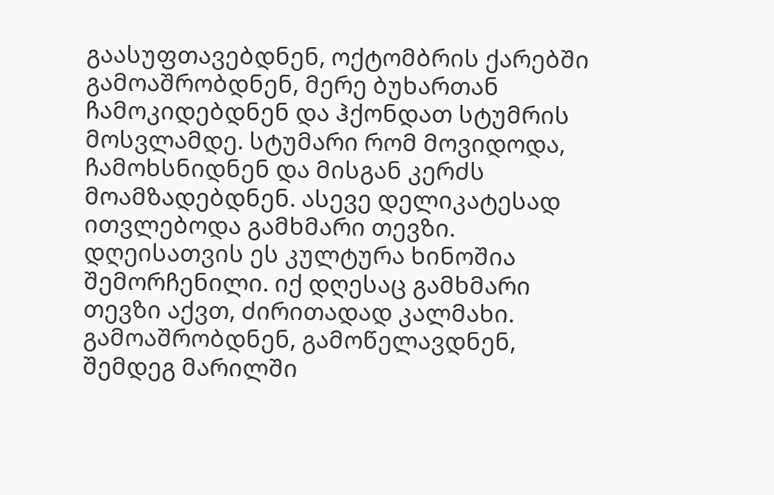გაასუფთავებდნენ, ოქტომბრის ქარებში გამოაშრობდნენ, მერე ბუხართან ჩამოკიდებდნენ და ჰქონდათ სტუმრის მოსვლამდე. სტუმარი რომ მოვიდოდა, ჩამოხსნიდნენ და მისგან კერძს მოამზადებდნენ. ასევე დელიკატესად ითვლებოდა გამხმარი თევზი. დღეისათვის ეს კულტურა ხინოშია შემორჩენილი. იქ დღესაც გამხმარი თევზი აქვთ, ძირითადად კალმახი. გამოაშრობდნენ, გამოწელავდნენ, შემდეგ მარილში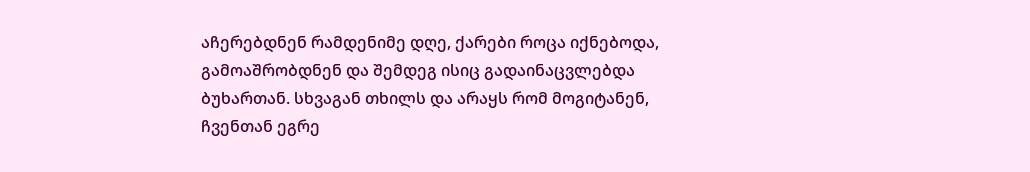აჩერებდნენ რამდენიმე დღე, ქარები როცა იქნებოდა, გამოაშრობდნენ და შემდეგ ისიც გადაინაცვლებდა ბუხართან. სხვაგან თხილს და არაყს რომ მოგიტანენ, ჩვენთან ეგრე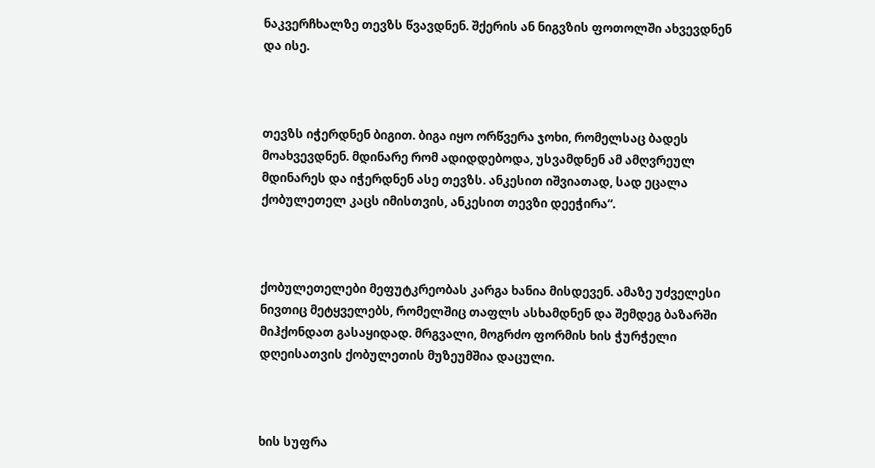ნაკვერჩხალზე თევზს წვავდნენ. შქერის ან ნიგვზის ფოთოლში ახვევდნენ და ისე.



თევზს იჭერდნენ ბიგით. ბიგა იყო ორწვერა ჯოხი, რომელსაც ბადეს მოახვევდნენ. მდინარე რომ ადიდდებოდა, უსვამდნენ ამ ამღვრეულ მდინარეს და იჭერდნენ ასე თევზს. ანკესით იშვიათად, სად ეცალა ქობულეთელ კაცს იმისთვის, ანკესით თევზი დეეჭირა“.



ქობულეთელები მეფუტკრეობას კარგა ხანია მისდევენ. ამაზე უძველესი ნივთიც მეტყველებს, რომელშიც თაფლს ასხამდნენ და შემდეგ ბაზარში მიჰქონდათ გასაყიდად. მრგვალი, მოგრძო ფორმის ხის ჭურჭელი დღეისათვის ქობულეთის მუზეუმშია დაცული.



ხის სუფრა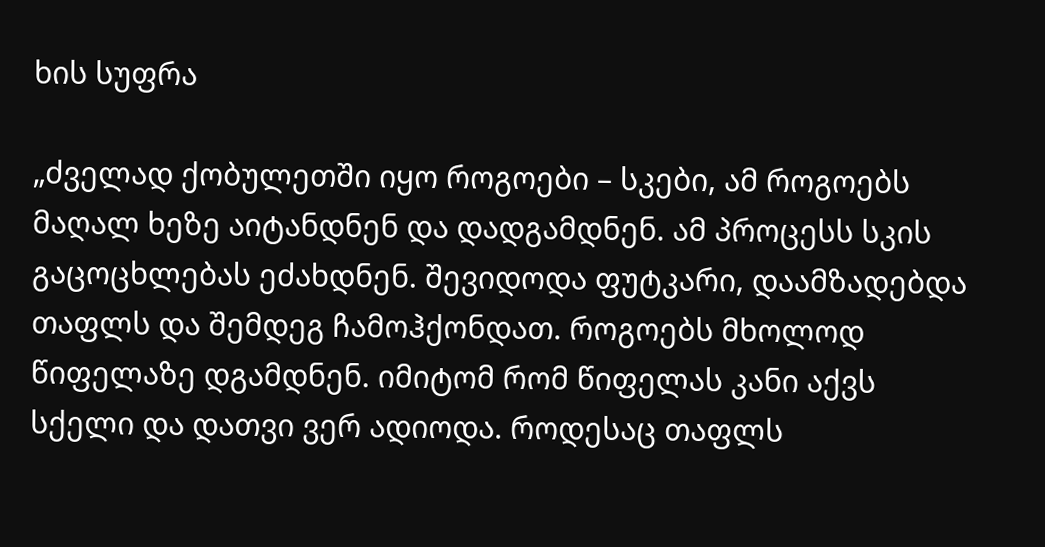ხის სუფრა

„ძველად ქობულეთში იყო როგოები – სკები, ამ როგოებს მაღალ ხეზე აიტანდნენ და დადგამდნენ. ამ პროცესს სკის გაცოცხლებას ეძახდნენ. შევიდოდა ფუტკარი, დაამზადებდა თაფლს და შემდეგ ჩამოჰქონდათ. როგოებს მხოლოდ წიფელაზე დგამდნენ. იმიტომ რომ წიფელას კანი აქვს სქელი და დათვი ვერ ადიოდა. როდესაც თაფლს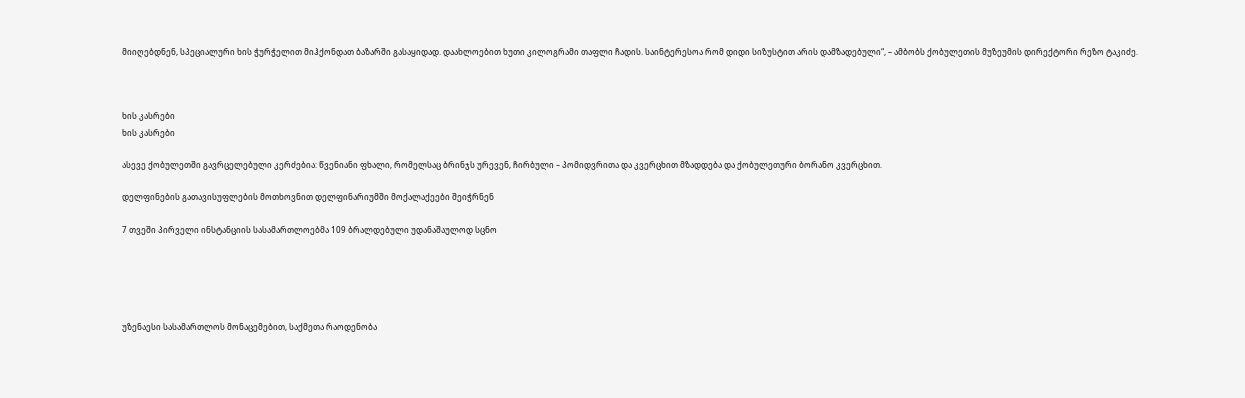მიიღებდნენ, სპეციალური ხის ჭურჭელით მიჰქონდათ ბაზარში გასაყიდად. დაახლოებით ხუთი კილოგრამი თაფლი ჩადის. საინტერესოა რომ დიდი სიზუსტით არის დამზადებული“, – ამბობს ქობულეთის მუზეუმის დირექტორი რეზო ტაკიძე.



ხის კასრები
ხის კასრები

ასევე ქობულეთში გავრცელებული კერძებია: წვენიანი ფხალი, რომელსაც ბრინჯს ურევენ, ჩირბული – პომიდვრითა და კვერცხით მზადდება და ქობულეთური ბორანო კვერცხით.

დელფინების გათავისუფლების მოთხოვნით დელფინარიუმში მოქალაქეები შეიჭრნენ

7 თვეში პირველი ინსტანციის სასამართლოებმა 109 ბრალდებული უდანაშაულოდ სცნო





უზენაესი სასამართლოს მონაცემებით, საქმეთა რაოდენობა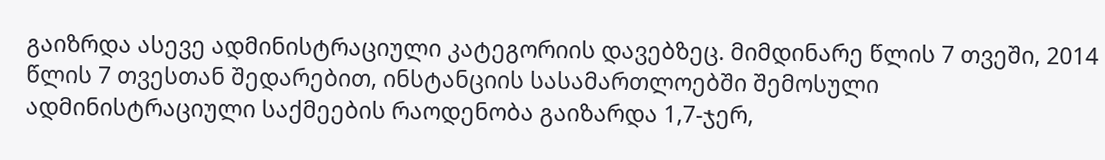გაიზრდა ასევე ადმინისტრაციული კატეგორიის დავებზეც. მიმდინარე წლის 7 თვეში, 2014 წლის 7 თვესთან შედარებით, ინსტანციის სასამართლოებში შემოსული ადმინისტრაციული საქმეების რაოდენობა გაიზარდა 1,7-ჯერ,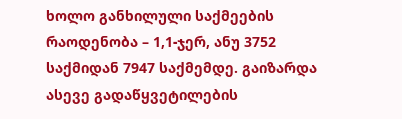ხოლო განხილული საქმეების რაოდენობა – 1,1-ჯერ, ანუ 3752 საქმიდან 7947 საქმემდე. გაიზარდა ასევე გადაწყვეტილების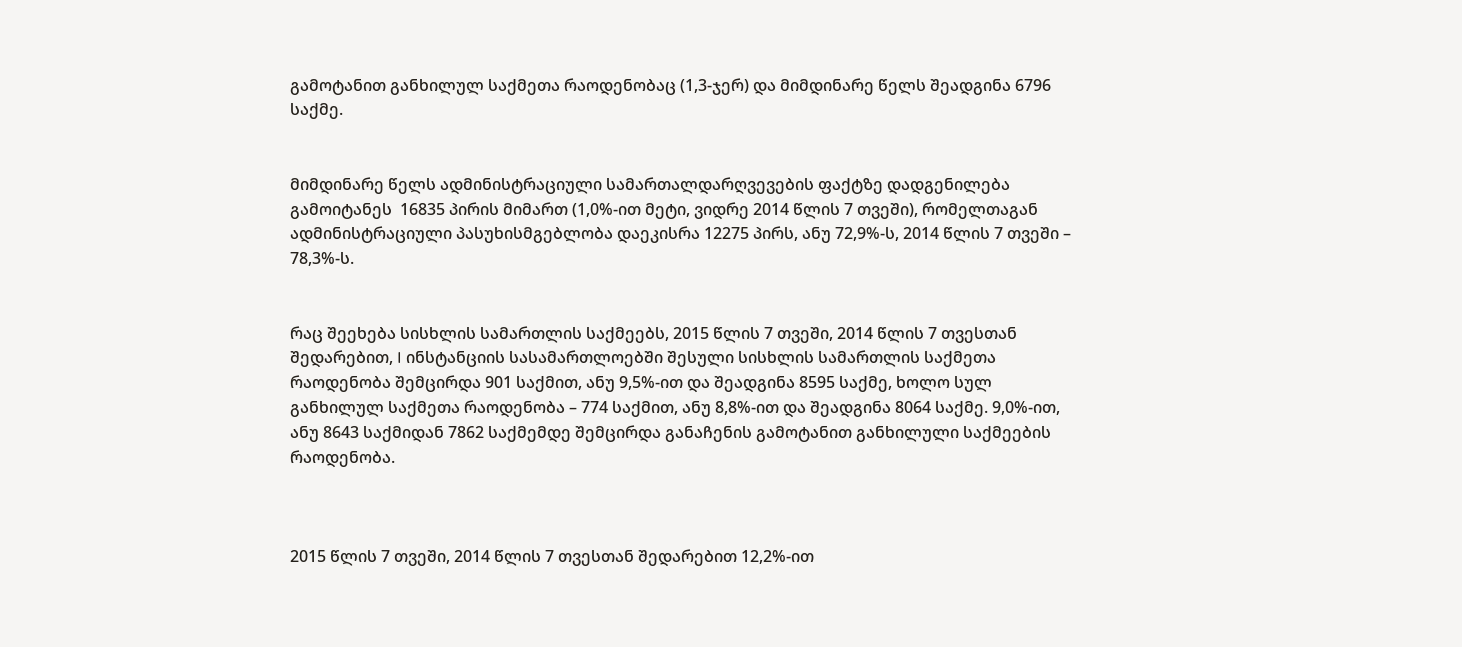გამოტანით განხილულ საქმეთა რაოდენობაც (1,3-ჯერ) და მიმდინარე წელს შეადგინა 6796 საქმე.


მიმდინარე წელს ადმინისტრაციული სამართალდარღვევების ფაქტზე დადგენილება გამოიტანეს  16835 პირის მიმართ (1,0%-ით მეტი, ვიდრე 2014 წლის 7 თვეში), რომელთაგან ადმინისტრაციული პასუხისმგებლობა დაეკისრა 12275 პირს, ანუ 72,9%-ს, 2014 წლის 7 თვეში – 78,3%-ს.


რაც შეეხება სისხლის სამართლის საქმეებს, 2015 წლის 7 თვეში, 2014 წლის 7 თვესთან შედარებით, I ინსტანციის სასამართლოებში შესული სისხლის სამართლის საქმეთა რაოდენობა შემცირდა 901 საქმით, ანუ 9,5%-ით და შეადგინა 8595 საქმე, ხოლო სულ განხილულ საქმეთა რაოდენობა – 774 საქმით, ანუ 8,8%-ით და შეადგინა 8064 საქმე. 9,0%-ით, ანუ 8643 საქმიდან 7862 საქმემდე შემცირდა განაჩენის გამოტანით განხილული საქმეების რაოდენობა.



2015 წლის 7 თვეში, 2014 წლის 7 თვესთან შედარებით 12,2%-ით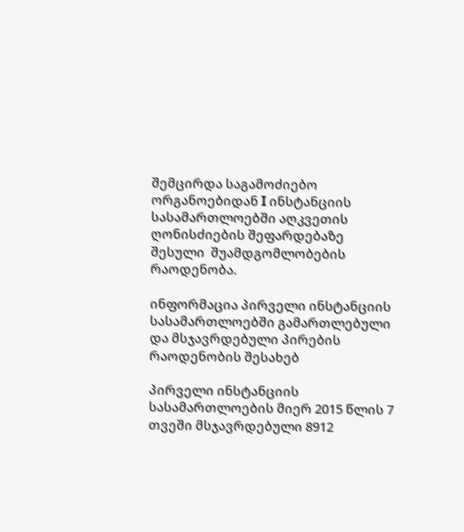შემცირდა საგამოძიებო ორგანოებიდან I ინსტანციის სასამართლოებში აღკვეთის ღონისძიების შეფარდებაზე შესული  შუამდგომლობების რაოდენობა.

ინფორმაცია პირველი ინსტანციის სასამართლოებში გამართლებული და მსჯავრდებული პირების რაოდენობის შესახებ

პირველი ინსტანციის სასამართლოების მიერ 2015 წლის 7 თვეში მსჯავრდებული 8912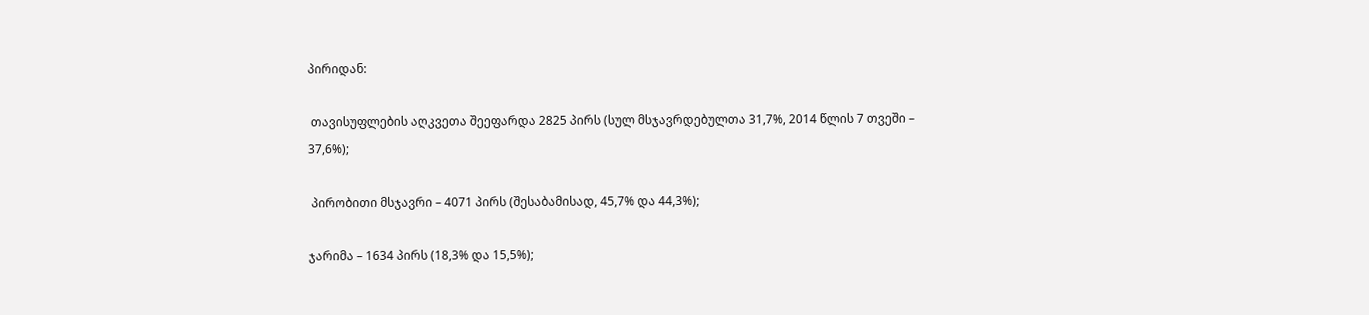პირიდან:

 თავისუფლების აღკვეთა შეეფარდა 2825 პირს (სულ მსჯავრდებულთა 31,7%, 2014 წლის 7 თვეში – 37,6%);

 პირობითი მსჯავრი – 4071 პირს (შესაბამისად, 45,7% და 44,3%);

ჯარიმა – 1634 პირს (18,3% და 15,5%);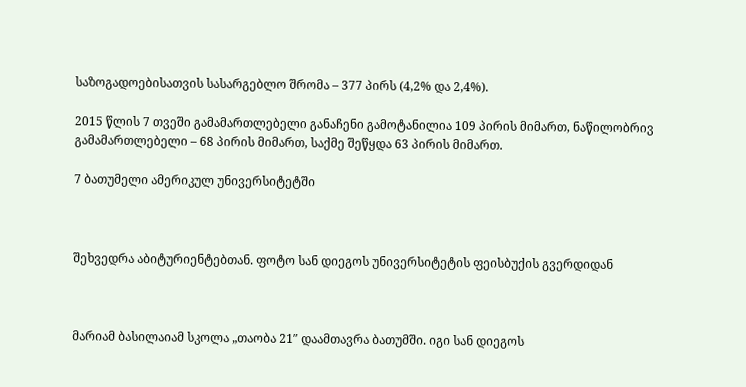საზოგადოებისათვის სასარგებლო შრომა – 377 პირს (4,2% და 2,4%).

2015 წლის 7 თვეში გამამართლებელი განაჩენი გამოტანილია 109 პირის მიმართ, ნაწილობრივ გამამართლებელი – 68 პირის მიმართ, საქმე შეწყდა 63 პირის მიმართ.

7 ბათუმელი ამერიკულ უნივერსიტეტში



შეხვედრა აბიტურიენტებთან. ფოტო სან დიეგოს უნივერსიტეტის ფეისბუქის გვერდიდან



მარიამ ბასილაიამ სკოლა „თაობა 21″ დაამთავრა ბათუმში. იგი სან დიეგოს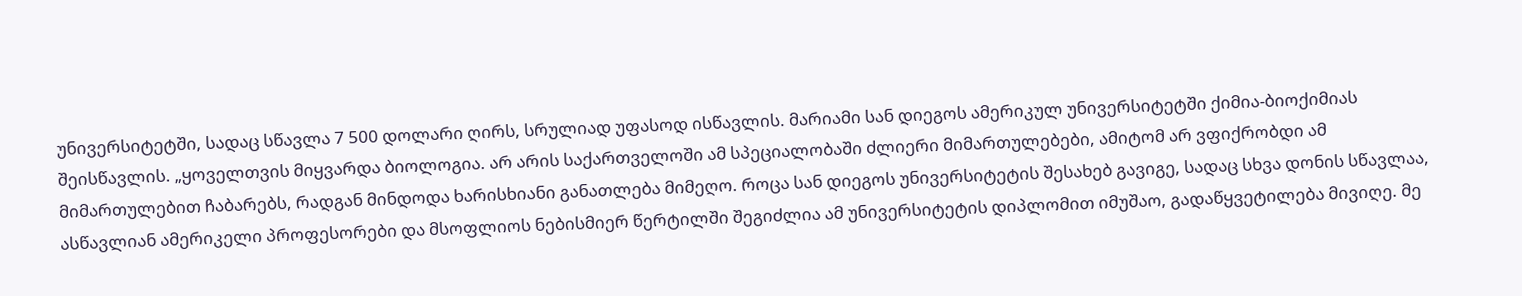უნივერსიტეტში, სადაც სწავლა 7 500 დოლარი ღირს, სრულიად უფასოდ ისწავლის. მარიამი სან დიეგოს ამერიკულ უნივერსიტეტში ქიმია-ბიოქიმიას შეისწავლის. „ყოველთვის მიყვარდა ბიოლოგია. არ არის საქართველოში ამ სპეციალობაში ძლიერი მიმართულებები, ამიტომ არ ვფიქრობდი ამ მიმართულებით ჩაბარებს, რადგან მინდოდა ხარისხიანი განათლება მიმეღო. როცა სან დიეგოს უნივერსიტეტის შესახებ გავიგე, სადაც სხვა დონის სწავლაა, ასწავლიან ამერიკელი პროფესორები და მსოფლიოს ნებისმიერ წერტილში შეგიძლია ამ უნივერსიტეტის დიპლომით იმუშაო, გადაწყვეტილება მივიღე. მე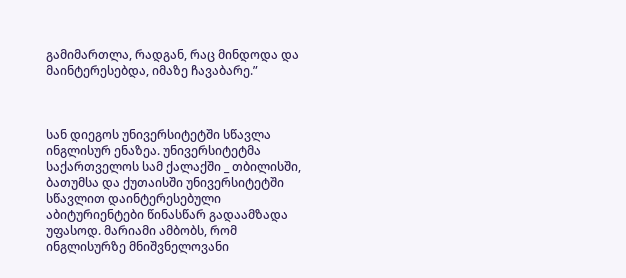გამიმართლა, რადგან, რაც მინდოდა და მაინტერესებდა, იმაზე ჩავაბარე.”



სან დიეგოს უნივერსიტეტში სწავლა ინგლისურ ენაზეა. უნივერსიტეტმა საქართველოს სამ ქალაქში _ თბილისში, ბათუმსა და ქუთაისში უნივერსიტეტში სწავლით დაინტერესებული აბიტურიენტები წინასწარ გადაამზადა უფასოდ. მარიამი ამბობს, რომ ინგლისურზე მნიშვნელოვანი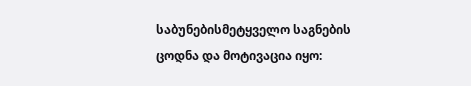საბუნებისმეტყველო საგნების ცოდნა და მოტივაცია იყო: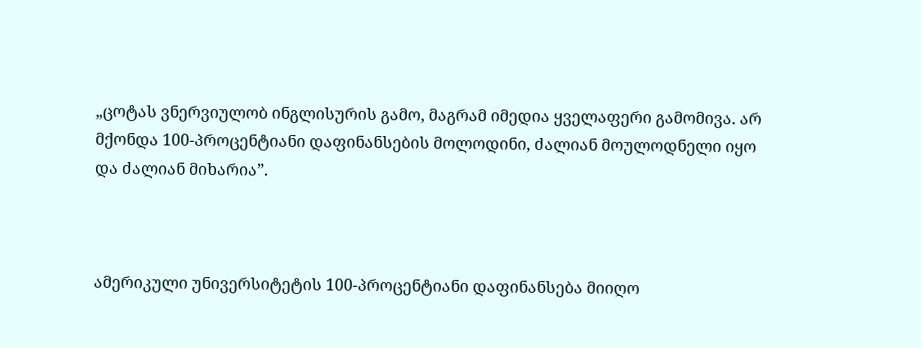„ცოტას ვნერვიულობ ინგლისურის გამო, მაგრამ იმედია ყველაფერი გამომივა. არ მქონდა 100-პროცენტიანი დაფინანსების მოლოდინი, ძალიან მოულოდნელი იყო და ძალიან მიხარია”.



ამერიკული უნივერსიტეტის 100-პროცენტიანი დაფინანსება მიიღო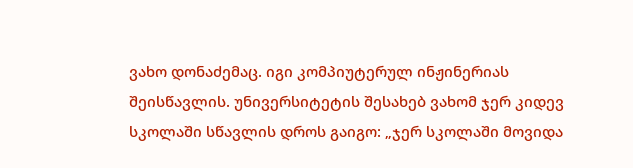ვახო დონაძემაც. იგი კომპიუტერულ ინჟინერიას შეისწავლის. უნივერსიტეტის შესახებ ვახომ ჯერ კიდევ სკოლაში სწავლის დროს გაიგო: „ჯერ სკოლაში მოვიდა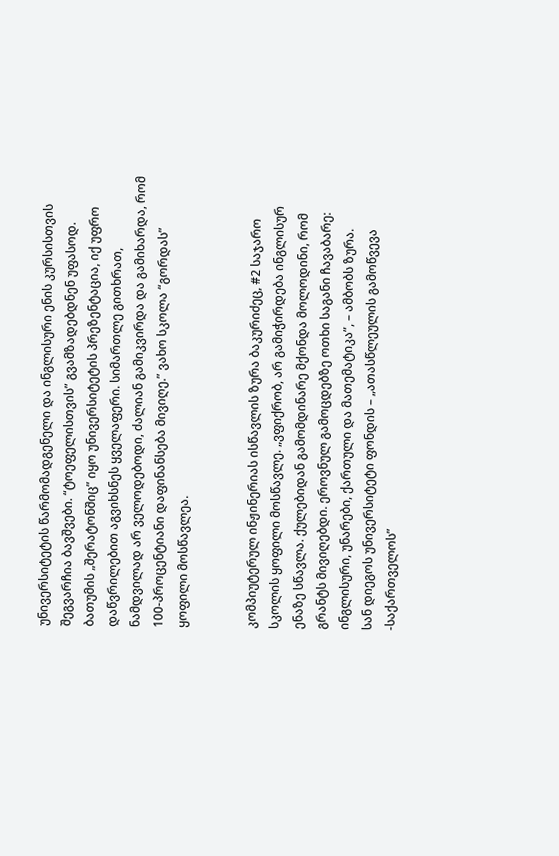უნივერსიტეტის წარმომადგენელი და ინგლისური ენის კურსისთვის შეგვარჩია ბავშვები. “ტოეფელისთვის” გვამზადებდნენ უფასოდ. ბათუმის „შერატონშიც” იყო უნივერსიტეტის პრეზენტაცია, იქ უფრო დაწვრილებით აგვიხსნეს ყველაფერი. სიმართლე გითხრათ, ნამდვილად არ ველოდებოდი, ძალიან გამიკვირდა და გამიხარდა, რომ 100-პროცენტიანი დაფინანსება მივიღე.” ვახო სკოლა “გორდას” ყოფილი მოსწავლეა.


კომპიუტერულ ინჟინერიას ისწავლის ზურა ბაკურიძეც, #2 საჯარო სკოლის ყოფილი მოსწავლე. „ვფიქრობ, არ გამიჭირდება ინგლისურ ენაზე სწავლა. ქულებიდან გამომდინარე მქონდა მოლოდინი, რომ გრანტს მივიღებდი. ეროვნულ გამოცდებზე ოთხი საგანი ჩავაბარე: ინგლისური, უნარები, ქართული და მათემატიკა”, – ამბობს ზურა.
სან დიეგოს უნივერსიტეტი ფონდის – „ათასწლეულის გამოწვევა -საქართველოს”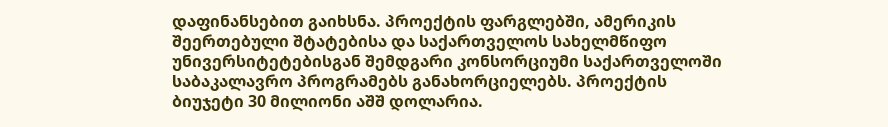დაფინანსებით გაიხსნა. პროექტის ფარგლებში, ამერიკის შეერთებული შტატებისა და საქართველოს სახელმწიფო უნივერსიტეტებისგან შემდგარი კონსორციუმი საქართველოში საბაკალავრო პროგრამებს განახორციელებს. პროექტის ბიუჯეტი 30 მილიონი აშშ დოლარია.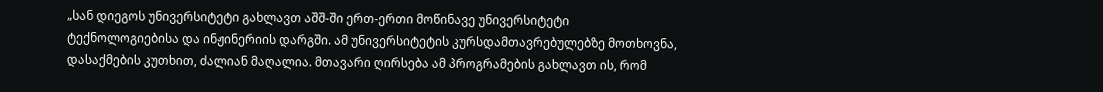„სან დიეგოს უნივერსიტეტი გახლავთ აშშ-ში ერთ-ერთი მოწინავე უნივერსიტეტი ტექნოლოგიებისა და ინჟინერიის დარგში. ამ უნივერსიტეტის კურსდამთავრებულებზე მოთხოვნა, დასაქმების კუთხით, ძალიან მაღალია. მთავარი ღირსება ამ პროგრამების გახლავთ ის, რომ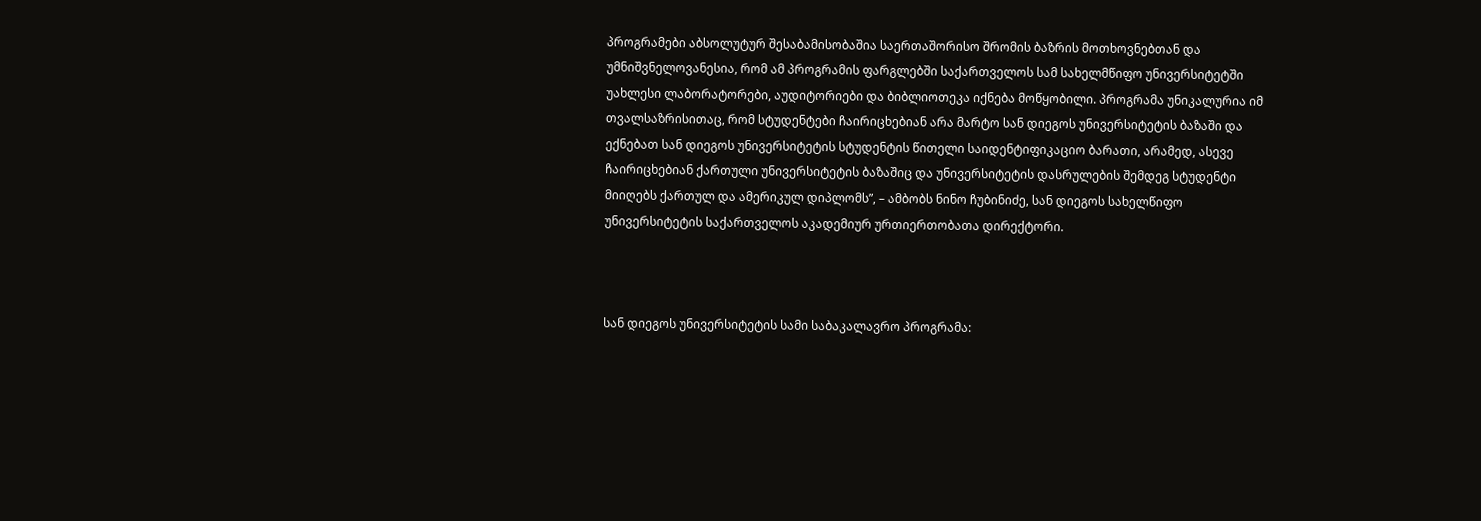პროგრამები აბსოლუტურ შესაბამისობაშია საერთაშორისო შრომის ბაზრის მოთხოვნებთან და უმნიშვნელოვანესია, რომ ამ პროგრამის ფარგლებში საქართველოს სამ სახელმწიფო უნივერსიტეტში უახლესი ლაბორატორები, აუდიტორიები და ბიბლიოთეკა იქნება მოწყობილი. პროგრამა უნიკალურია იმ თვალსაზრისითაც, რომ სტუდენტები ჩაირიცხებიან არა მარტო სან დიეგოს უნივერსიტეტის ბაზაში და ექნებათ სან დიეგოს უნივერსიტეტის სტუდენტის წითელი საიდენტიფიკაციო ბარათი, არამედ, ასევე ჩაირიცხებიან ქართული უნივერსიტეტის ბაზაშიც და უნივერსიტეტის დასრულების შემდეგ სტუდენტი მიიღებს ქართულ და ამერიკულ დიპლომს”, – ამბობს ნინო ჩუბინიძე, სან დიეგოს სახელწიფო უნივერსიტეტის საქართველოს აკადემიურ ურთიერთობათა დირექტორი.



სან დიეგოს უნივერსიტეტის სამი საბაკალავრო პროგრამა: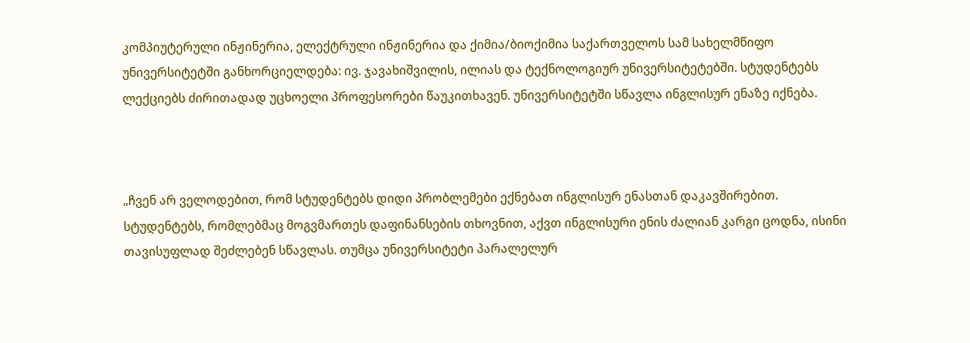კომპიუტერული ინჟინერია, ელექტრული ინჟინერია და ქიმია/ბიოქიმია საქართველოს სამ სახელმწიფო უნივერსიტეტში განხორციელდება: ივ. ჯავახიშვილის, ილიას და ტექნოლოგიურ უნივერსიტეტებში. სტუდენტებს ლექციებს ძირითადად უცხოელი პროფესორები წაუკითხავენ. უნივერსიტეტში სწავლა ინგლისურ ენაზე იქნება.



„ჩვენ არ ველოდებით, რომ სტუდენტებს დიდი პრობლემები ექნებათ ინგლისურ ენასთან დაკავშირებით. სტუდენტებს, რომლებმაც მოგვმართეს დაფინანსების თხოვნით, აქვთ ინგლისური ენის ძალიან კარგი ცოდნა, ისინი თავისუფლად შეძლებენ სწავლას. თუმცა უნივერსიტეტი პარალელურ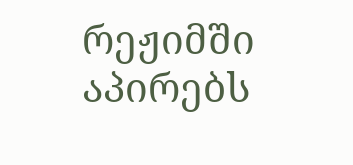რეჟიმში აპირებს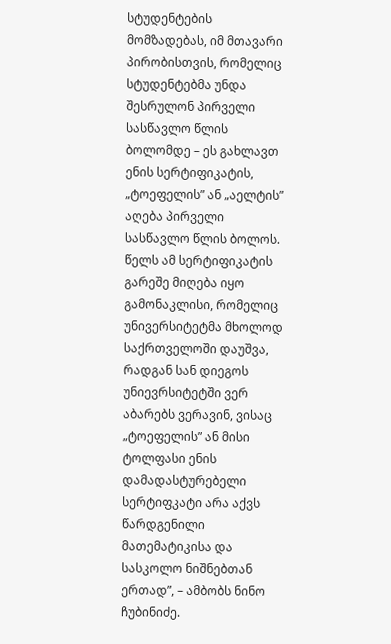სტუდენტების მომზადებას, იმ მთავარი პირობისთვის, რომელიც სტუდენტებმა უნდა შესრულონ პირველი სასწავლო წლის ბოლომდე – ეს გახლავთ ენის სერტიფიკატის, „ტოეფელის” ან „აელტის” აღება პირველი სასწავლო წლის ბოლოს. წელს ამ სერტიფიკატის გარეშე მიღება იყო გამონაკლისი, რომელიც უნივერსიტეტმა მხოლოდ საქრთველოში დაუშვა, რადგან სან დიეგოს უნიევრსიტეტში ვერ აბარებს ვერავინ, ვისაც „ტოეფელის” ან მისი ტოლფასი ენის დამადასტურებელი სერტიფკატი არა აქვს წარდგენილი მათემატიკისა და სასკოლო ნიშნებთან ერთად”, – ამბობს ნინო ჩუბინიძე.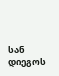სან დიეგოს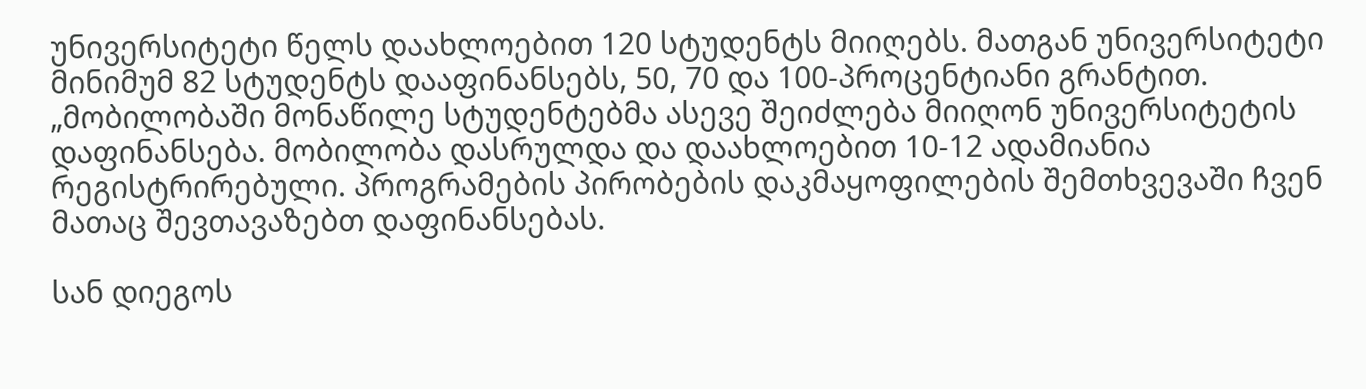უნივერსიტეტი წელს დაახლოებით 120 სტუდენტს მიიღებს. მათგან უნივერსიტეტი მინიმუმ 82 სტუდენტს დააფინანსებს, 50, 70 და 100-პროცენტიანი გრანტით.
„მობილობაში მონაწილე სტუდენტებმა ასევე შეიძლება მიიღონ უნივერსიტეტის დაფინანსება. მობილობა დასრულდა და დაახლოებით 10-12 ადამიანია რეგისტრირებული. პროგრამების პირობების დაკმაყოფილების შემთხვევაში ჩვენ მათაც შევთავაზებთ დაფინანსებას.

სან დიეგოს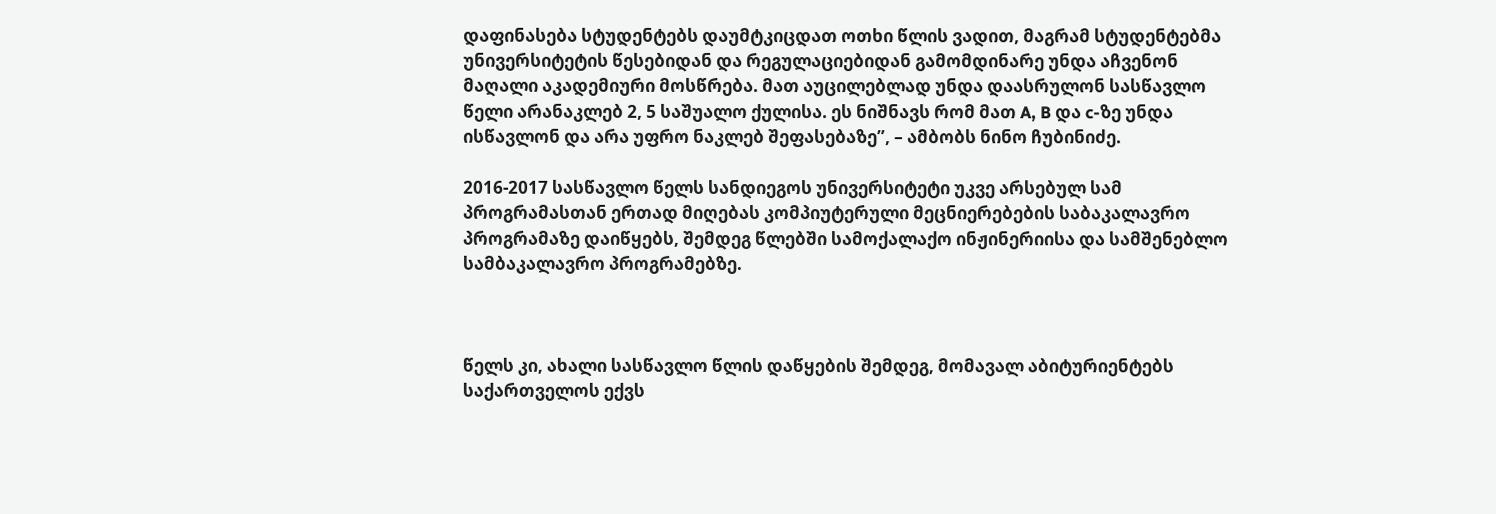დაფინასება სტუდენტებს დაუმტკიცდათ ოთხი წლის ვადით, მაგრამ სტუდენტებმა უნივერსიტეტის წესებიდან და რეგულაციებიდან გამომდინარე უნდა აჩვენონ მაღალი აკადემიური მოსწრება. მათ აუცილებლად უნდა დაასრულონ სასწავლო წელი არანაკლებ 2, 5 საშუალო ქულისა. ეს ნიშნავს რომ მათ A, B და c-ზე უნდა ისწავლონ და არა უფრო ნაკლებ შეფასებაზე”, – ამბობს ნინო ჩუბინიძე.

2016-2017 სასწავლო წელს სანდიეგოს უნივერსიტეტი უკვე არსებულ სამ პროგრამასთან ერთად მიღებას კომპიუტერული მეცნიერებების საბაკალავრო პროგრამაზე დაიწყებს, შემდეგ წლებში სამოქალაქო ინჟინერიისა და სამშენებლო სამბაკალავრო პროგრამებზე.



წელს კი, ახალი სასწავლო წლის დაწყების შემდეგ, მომავალ აბიტურიენტებს საქართველოს ექვს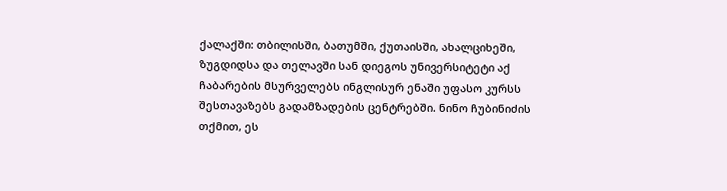ქალაქში: თბილისში, ბათუმში, ქუთაისში, ახალციხეში, ზუგდიდსა და თელავში სან დიეგოს უნივერსიტეტი აქ ჩაბარების მსურველებს ინგლისურ ენაში უფასო კურსს შესთავაზებს გადამზადების ცენტრებში. ნინო ჩუბინიძის თქმით, ეს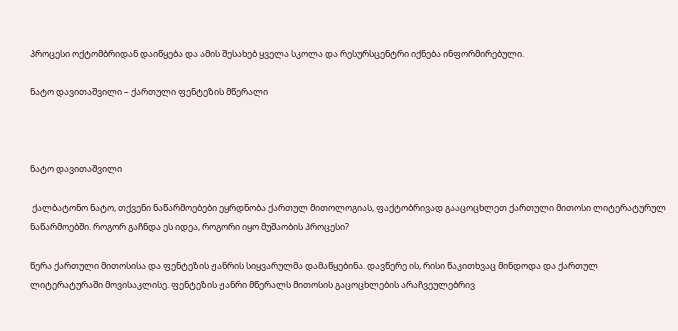პროცესი ოქტომბრიდან დაიწყება და ამის შესახებ ყველა სკოლა და რესურსცენტრი იქნება ინფორმირებული.

ნატო დავითაშვილი – ქართული ფენტეზის მწერალი



ნატო დავითაშვილი

 ქალბატონო ნატო, თქვენი ნაწარმოებები ეყრდნობა ქართულ მითოლოგიას, ფაქტობრივად გააცოცხლეთ ქართული მითოსი ლიტერატურულ ნაწარმოებში. როგორ გაჩნდა ეს იდეა, როგორი იყო მუშაობის პროცესი?

წერა ქართული მითოსისა და ფენტეზის ჟანრის სიყვარულმა დამაწყებინა. დავწერე ის, რისი წაკითხვაც მინდოდა და ქართულ ლიტერატურაში მოვისაკლისე. ფენტეზის ჟანრი მწერალს მითოსის გაცოცხლების არაჩვეულებრივ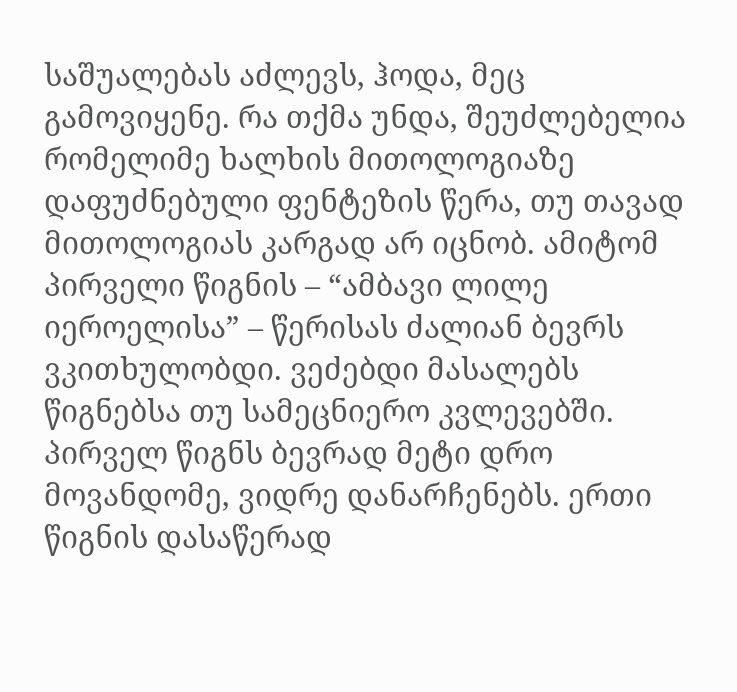საშუალებას აძლევს, ჰოდა, მეც გამოვიყენე. რა თქმა უნდა, შეუძლებელია რომელიმე ხალხის მითოლოგიაზე დაფუძნებული ფენტეზის წერა, თუ თავად მითოლოგიას კარგად არ იცნობ. ამიტომ პირველი წიგნის – “ამბავი ლილე იეროელისა” – წერისას ძალიან ბევრს ვკითხულობდი. ვეძებდი მასალებს წიგნებსა თუ სამეცნიერო კვლევებში. პირველ წიგნს ბევრად მეტი დრო მოვანდომე, ვიდრე დანარჩენებს. ერთი წიგნის დასაწერად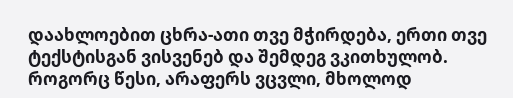დაახლოებით ცხრა-ათი თვე მჭირდება, ერთი თვე ტექსტისგან ვისვენებ და შემდეგ ვკითხულობ. როგორც წესი, არაფერს ვცვლი, მხოლოდ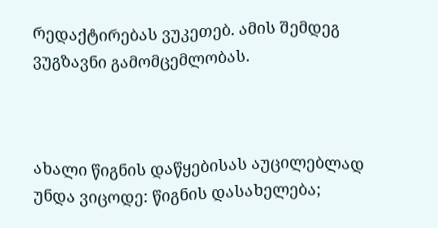რედაქტირებას ვუკეთებ. ამის შემდეგ ვუგზავნი გამომცემლობას.



ახალი წიგნის დაწყებისას აუცილებლად უნდა ვიცოდე: წიგნის დასახელება;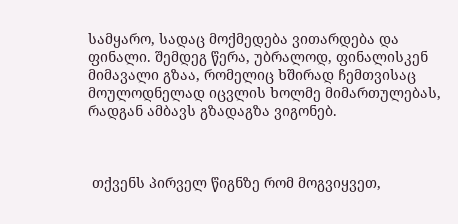სამყარო, სადაც მოქმედება ვითარდება და ფინალი. შემდეგ წერა, უბრალოდ, ფინალისკენ მიმავალი გზაა, რომელიც ხშირად ჩემთვისაც მოულოდნელად იცვლის ხოლმე მიმართულებას, რადგან ამბავს გზადაგზა ვიგონებ.



 თქვენს პირველ წიგნზე რომ მოგვიყვეთ,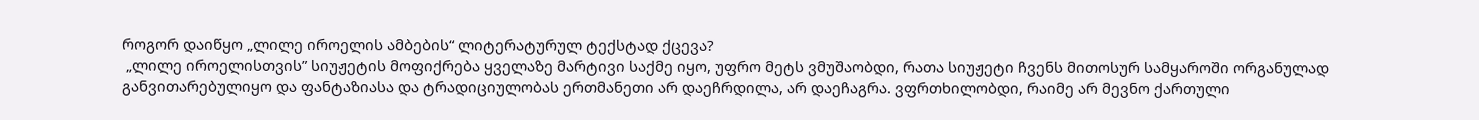როგორ დაიწყო „ლილე იროელის ამბების“ ლიტერატურულ ტექსტად ქცევა?
 „ლილე იროელისთვის” სიუჟეტის მოფიქრება ყველაზე მარტივი საქმე იყო, უფრო მეტს ვმუშაობდი, რათა სიუჟეტი ჩვენს მითოსურ სამყაროში ორგანულად განვითარებულიყო და ფანტაზიასა და ტრადიციულობას ერთმანეთი არ დაეჩრდილა, არ დაეჩაგრა. ვფრთხილობდი, რაიმე არ მევნო ქართული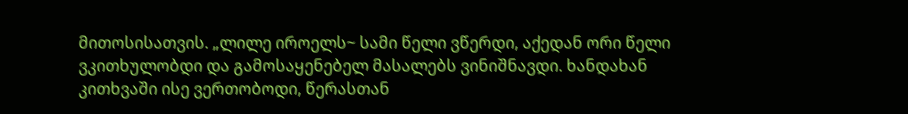მითოსისათვის. „ლილე იროელს~ სამი წელი ვწერდი, აქედან ორი წელი ვკითხულობდი და გამოსაყენებელ მასალებს ვინიშნავდი. ხანდახან კითხვაში ისე ვერთობოდი, წერასთან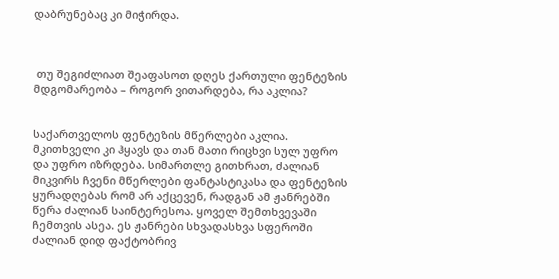დაბრუნებაც კი მიჭირდა.



 თუ შეგიძლიათ შეაფასოთ დღეს ქართული ფენტეზის მდგომარეობა – როგორ ვითარდება, რა აკლია?


საქართველოს ფენტეზის მწერლები აკლია. მკითხველი კი ჰყავს და თან მათი რიცხვი სულ უფრო და უფრო იზრდება. სიმართლე გითხრათ, ძალიან მიკვირს ჩვენი მწერლები ფანტასტიკასა და ფენტეზის ყურადღებას რომ არ აქცევენ, რადგან ამ ჟანრებში წერა ძალიან საინტერესოა. ყოველ შემთხვევაში ჩემთვის ასეა. ეს ჟანრები სხვადასხვა სფეროში ძალიან დიდ ფაქტობრივ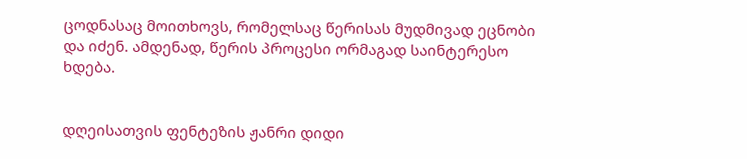ცოდნასაც მოითხოვს, რომელსაც წერისას მუდმივად ეცნობი და იძენ. ამდენად, წერის პროცესი ორმაგად საინტერესო ხდება.


დღეისათვის ფენტეზის ჟანრი დიდი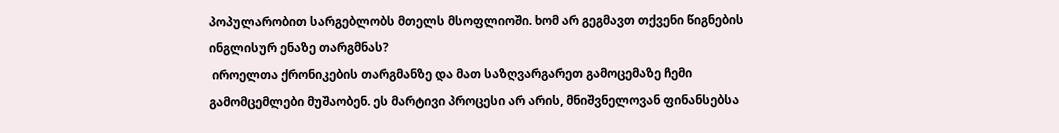პოპულარობით სარგებლობს მთელს მსოფლიოში. ხომ არ გეგმავთ თქვენი წიგნების ინგლისურ ენაზე თარგმნას?
 იროელთა ქრონიკების თარგმანზე და მათ საზღვარგარეთ გამოცემაზე ჩემი გამომცემლები მუშაობენ. ეს მარტივი პროცესი არ არის, მნიშვნელოვან ფინანსებსა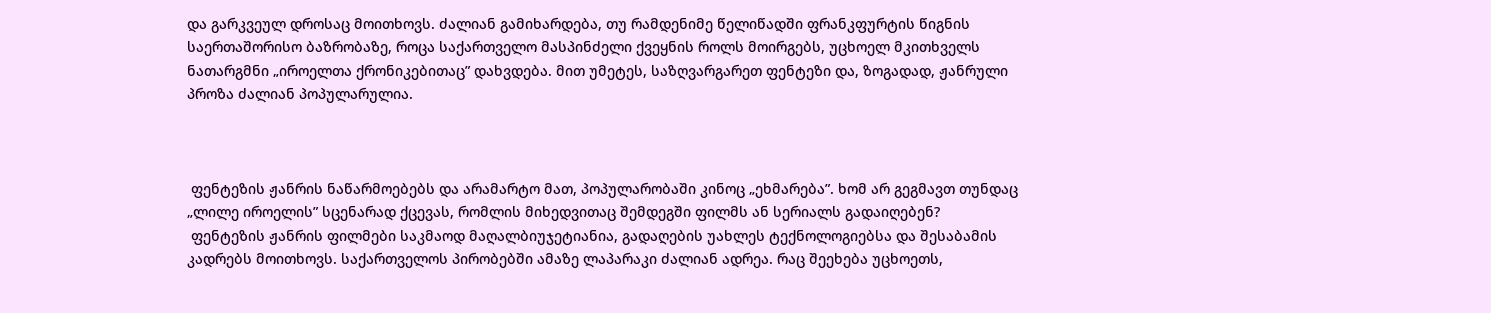და გარკვეულ დროსაც მოითხოვს. ძალიან გამიხარდება, თუ რამდენიმე წელიწადში ფრანკფურტის წიგნის საერთაშორისო ბაზრობაზე, როცა საქართველო მასპინძელი ქვეყნის როლს მოირგებს, უცხოელ მკითხველს ნათარგმნი „იროელთა ქრონიკებითაც” დახვდება. მით უმეტეს, საზღვარგარეთ ფენტეზი და, ზოგადად, ჟანრული პროზა ძალიან პოპულარულია.



 ფენტეზის ჟანრის ნაწარმოებებს და არამარტო მათ, პოპულარობაში კინოც „ეხმარება”. ხომ არ გეგმავთ თუნდაც „ლილე იროელის” სცენარად ქცევას, რომლის მიხედვითაც შემდეგში ფილმს ან სერიალს გადაიღებენ?
 ფენტეზის ჟანრის ფილმები საკმაოდ მაღალბიუჯეტიანია, გადაღების უახლეს ტექნოლოგიებსა და შესაბამის კადრებს მოითხოვს. საქართველოს პირობებში ამაზე ლაპარაკი ძალიან ადრეა. რაც შეეხება უცხოეთს,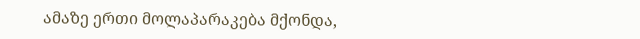ამაზე ერთი მოლაპარაკება მქონდა,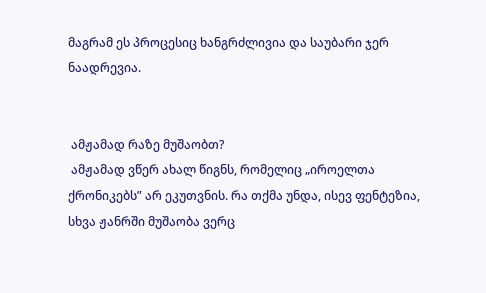მაგრამ ეს პროცესიც ხანგრძლივია და საუბარი ჯერ ნაადრევია.


 ამჟამად რაზე მუშაობთ?
 ამჟამად ვწერ ახალ წიგნს, რომელიც „იროელთა ქრონიკებს” არ ეკუთვნის. რა თქმა უნდა, ისევ ფენტეზია, სხვა ჟანრში მუშაობა ვერც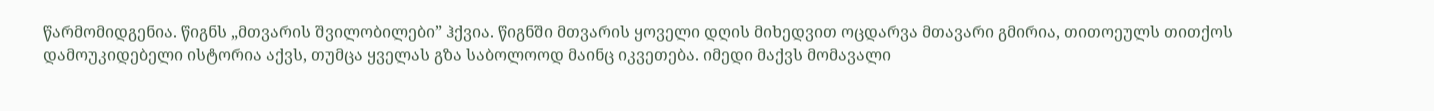წარმომიდგენია. წიგნს „მთვარის შვილობილები” ჰქვია. წიგნში მთვარის ყოველი დღის მიხედვით ოცდარვა მთავარი გმირია, თითოეულს თითქოს დამოუკიდებელი ისტორია აქვს, თუმცა ყველას გზა საბოლოოდ მაინც იკვეთება. იმედი მაქვს მომავალი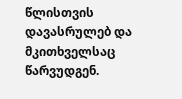წლისთვის დავასრულებ და მკითხველსაც წარვუდგენ.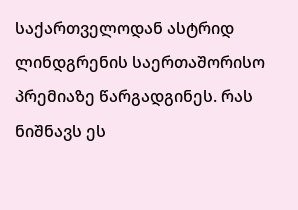საქართველოდან ასტრიდ ლინდგრენის საერთაშორისო პრემიაზე წარგადგინეს. რას ნიშნავს ეს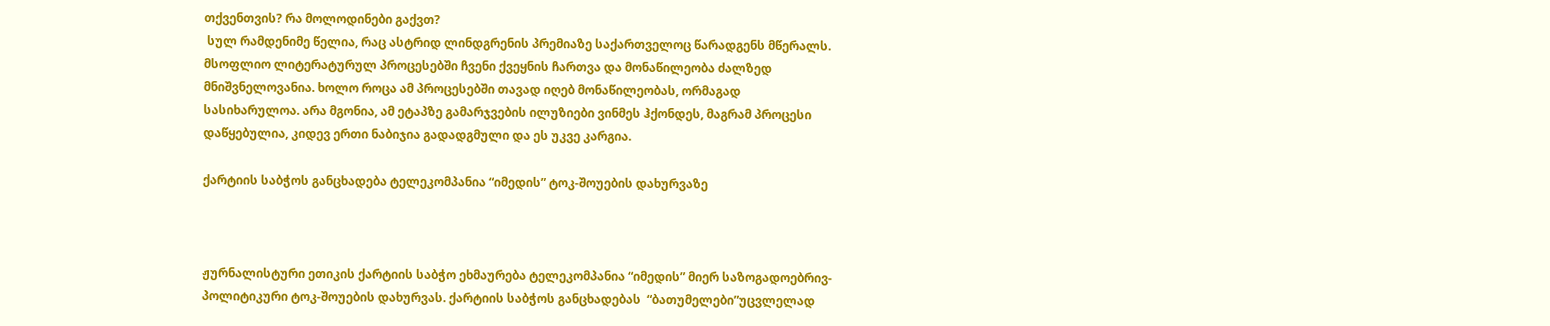თქვენთვის? რა მოლოდინები გაქვთ?
 სულ რამდენიმე წელია, რაც ასტრიდ ლინდგრენის პრემიაზე საქართველოც წარადგენს მწერალს. მსოფლიო ლიტერატურულ პროცესებში ჩვენი ქვეყნის ჩართვა და მონაწილეობა ძალზედ მნიშვნელოვანია. ხოლო როცა ამ პროცესებში თავად იღებ მონაწილეობას, ორმაგად სასიხარულოა. არა მგონია, ამ ეტაპზე გამარჯვების ილუზიები ვინმეს ჰქონდეს, მაგრამ პროცესი დაწყებულია, კიდევ ერთი ნაბიჯია გადადგმული და ეს უკვე კარგია.

ქარტიის საბჭოს განცხადება ტელეკომპანია “იმედის” ტოკ-შოუების დახურვაზე



ჟურნალისტური ეთიკის ქარტიის საბჭო ეხმაურება ტელეკომპანია “იმედის” მიერ საზოგადოებრივ-პოლიტიკური ტოკ-შოუების დახურვას. ქარტიის საბჭოს განცხადებას  “ბათუმელები”უცვლელად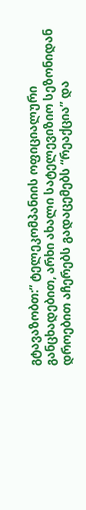გტავაზობთ:” ტელეკომპანიის ოფიციალური განცხადებით, არხი ახალი სატელევიზიო სეზონიდან დროებით აჩერებს გადაცემებს “რეაქცია” და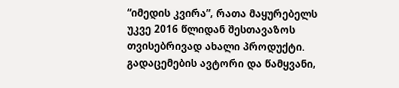“იმედის კვირა”, რათა მაყურებელს უკვე 2016 წლიდან შესთავაზოს თვისებრივად ახალი პროდუქტი. გადაცემების ავტორი და წამყვანი,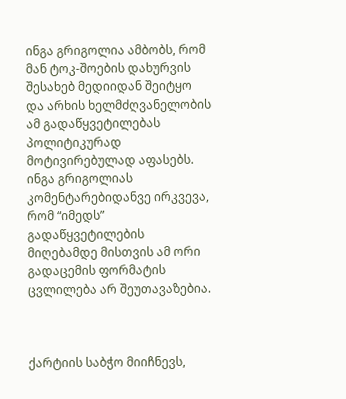ინგა გრიგოლია ამბობს, რომ მან ტოკ-შოების დახურვის შესახებ მედიიდან შეიტყო და არხის ხელმძღვანელობის ამ გადაწყვეტილებას პოლიტიკურად მოტივირებულად აფასებს. ინგა გრიგოლიას კომენტარებიდანვე ირკვევა, რომ “იმედს” გადაწყვეტილების მიღებამდე მისთვის ამ ორი გადაცემის ფორმატის ცვლილება არ შეუთავაზებია.



ქარტიის საბჭო მიიჩნევს,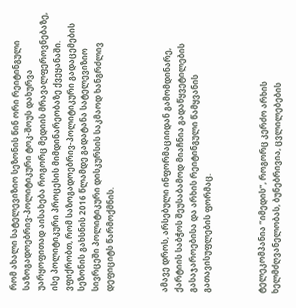რომ ახალი სატელევიზიო სეზონის წინ ორი რეიტინგული საზოგადოებრივ-პოლიტიკური ტოკ-შოუს დახურვა უარყოფითად აისახება როგორც მედიის მრავალფეროვნებაზე, ისე პოლიტიკური პროცესის მიმდინარეობაზე ქვეყანაში. ვფიქრობთ, რომ საზოგადოებრივ-პოლიტიკური გადაცემების სეზონის გახსნის 2016 წლამდე გადატანა სატელევიზიო სივრცეში პოლიტიკური დისკურსის საკმაოდ ხანგრძლივ დეფიციტს წარმოქმნის.



ამავე დროს, არსებული ინფორმაციიდან გამომდინარე, ქარტიის საბჭოს შეუსაბამოდ მიაჩნია გადაწყვეტილების გასაჯაროებისა და არხის რეიტინგული წამყვანის გათავისუფლების ფორმაც.



ტელეკომპანია “იმედის”, როგორც კერძო არხის ხელმძღვანელობას, ბუნებრივია, ცვლილებების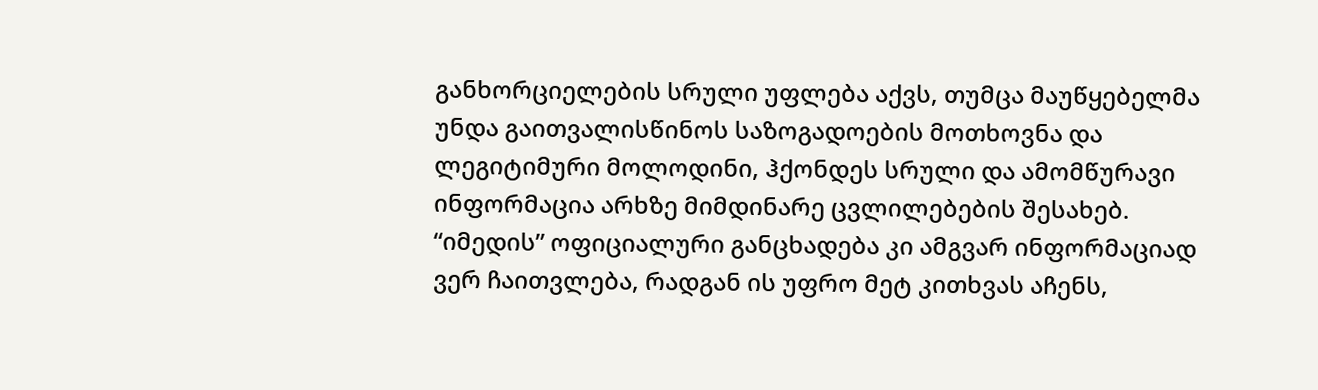განხორციელების სრული უფლება აქვს, თუმცა მაუწყებელმა უნდა გაითვალისწინოს საზოგადოების მოთხოვნა და ლეგიტიმური მოლოდინი, ჰქონდეს სრული და ამომწურავი ინფორმაცია არხზე მიმდინარე ცვლილებების შესახებ. “იმედის” ოფიციალური განცხადება კი ამგვარ ინფორმაციად ვერ ჩაითვლება, რადგან ის უფრო მეტ კითხვას აჩენს,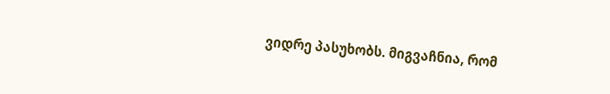ვიდრე პასუხობს. მიგვაჩნია, რომ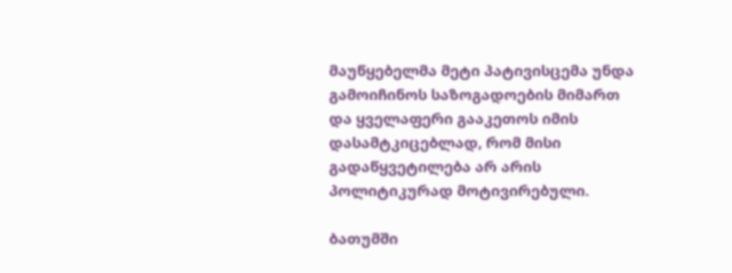მაუწყებელმა მეტი პატივისცემა უნდა გამოიჩინოს საზოგადოების მიმართ და ყველაფერი გააკეთოს იმის დასამტკიცებლად, რომ მისი გადაწყვეტილება არ არის პოლიტიკურად მოტივირებული.

ბათუმში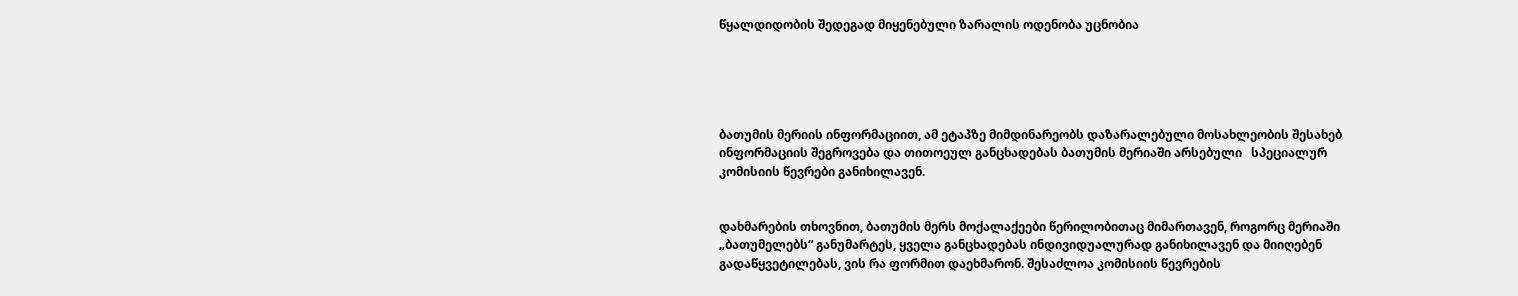წყალდიდობის შედეგად მიყენებული ზარალის ოდენობა უცნობია





ბათუმის მერიის ინფორმაციით, ამ ეტაპზე მიმდინარეობს დაზარალებული მოსახლეობის შესახებ ინფორმაციის შეგროვება და თითოეულ განცხადებას ბათუმის მერიაში არსებული   სპეციალურ კომისიის წევრები განიხილავენ.


დახმარების თხოვნით, ბათუმის მერს მოქალაქეები წერილობითაც მიმართავენ, როგორც მერიაში „ბათუმელებს“ განუმარტეს, ყველა განცხადებას ინდივიდუალურად განიხილავენ და მიიღებენ გადაწყვეტილებას, ვის რა ფორმით დაეხმარონ. შესაძლოა კომისიის წევრების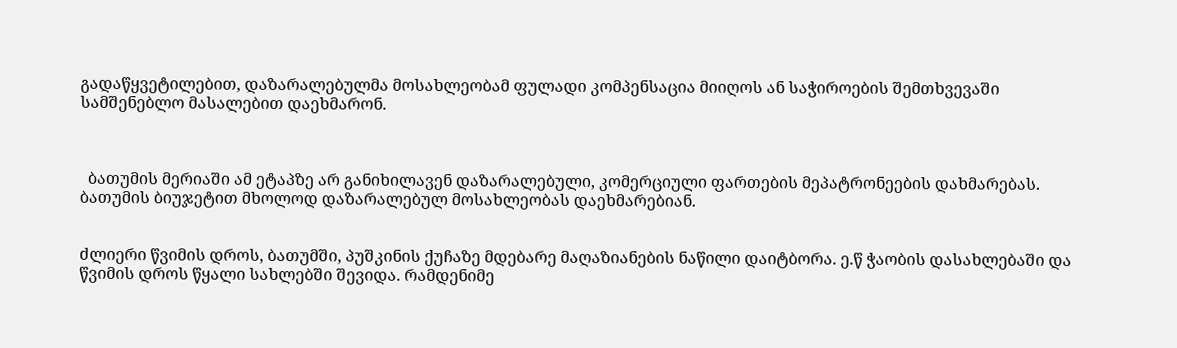გადაწყვეტილებით, დაზარალებულმა მოსახლეობამ ფულადი კომპენსაცია მიიღოს ან საჭიროების შემთხვევაში სამშენებლო მასალებით დაეხმარონ.



  ბათუმის მერიაში ამ ეტაპზე არ განიხილავენ დაზარალებული, კომერციული ფართების მეპატრონეების დახმარებას. ბათუმის ბიუჯეტით მხოლოდ დაზარალებულ მოსახლეობას დაეხმარებიან.


ძლიერი წვიმის დროს, ბათუმში, პუშკინის ქუჩაზე მდებარე მაღაზიანების ნაწილი დაიტბორა. ე.წ ჭაობის დასახლებაში და წვიმის დროს წყალი სახლებში შევიდა. რამდენიმე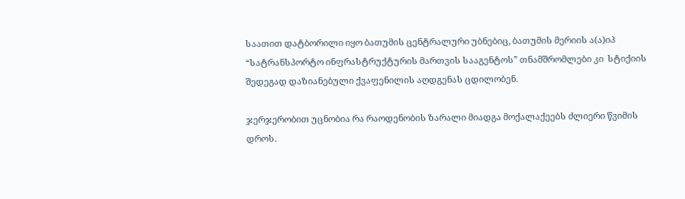საათით დატბორილი იყო ბათუმის ცენტრალური უბნებიც, ბათუმის მერიის ა(ა)იპ “სატრანსპორტო ინფრასტრუქტურის მართვის სააგენტოს” თნამშრომლები კი  სტიქიის შედეგად დაზიანებული ქვაფენილის აღდგენას ცდილობენ.

ჯერჯერობით უცნობია რა რაოდენობის ზარალი მიადგა მოქალაქეებს ძლიერი წვიმის დროს.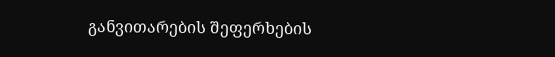განვითარების შეფერხების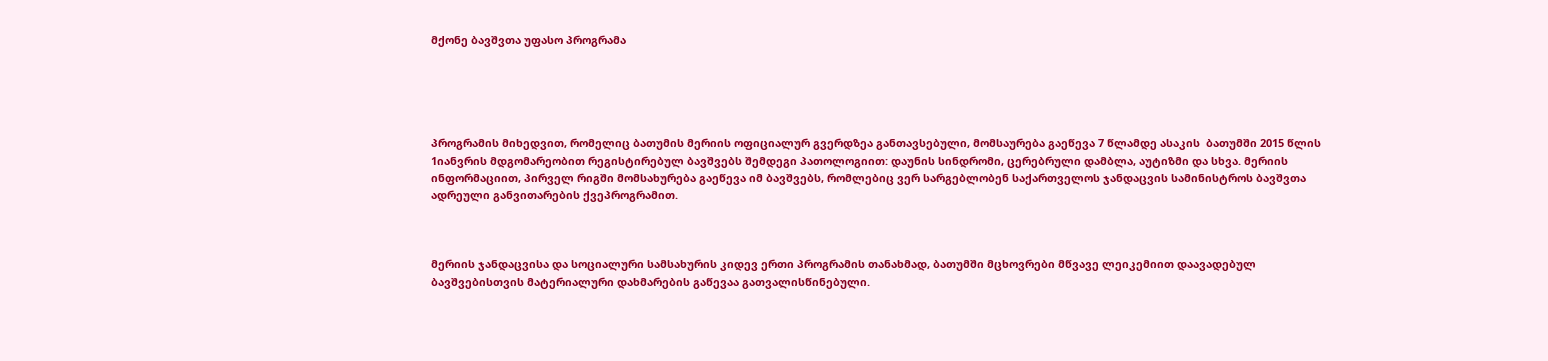მქონე ბავშვთა უფასო პროგრამა





პროგრამის მიხედვით, რომელიც ბათუმის მერიის ოფიციალურ გვერდზეა განთავსებული, მომსაურება გაეწევა 7 წლამდე ასაკის  ბათუმში 2015 წლის 1იანვრის მდგომარეობით რეგისტირებულ ბავშვებს შემდეგი პათოლოგიით: დაუნის სინდრომი, ცერებრული დამბლა, აუტიზმი და სხვა. მერიის ინფორმაციით, პირველ რიგში მომსახურება გაეწევა იმ ბავშვებს, რომლებიც ვერ სარგებლობენ საქართველოს ჯანდაცვის სამინისტროს ბავშვთა ადრეული განვითარების ქვეპროგრამით.



მერიის ჯანდაცვისა და სოციალური სამსახურის კიდევ ერთი პროგრამის თანახმად, ბათუმში მცხოვრები მწვავე ლეიკემიით დაავადებულ ბავშვებისთვის მატერიალური დახმარების გაწევაა გათვალისწინებული.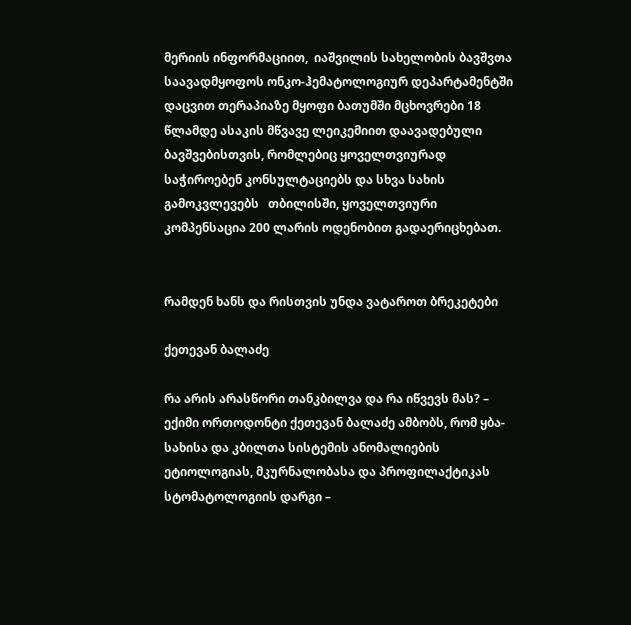მერიის ინფორმაციით,  იაშვილის სახელობის ბავშვთა საავადმყოფოს ონკო-ჰემატოლოგიურ დეპარტამენტში დაცვით თერაპიაზე მყოფი ბათუმში მცხოვრები 18 წლამდე ასაკის მწვავე ლეიკემიით დაავადებული ბავშვებისთვის, რომლებიც ყოველთვიურად საჭიროებენ კონსულტაციებს და სხვა სახის გამოკვლევებს   თბილისში, ყოველთვიური კომპენსაცია 200 ლარის ოდენობით გადაერიცხებათ.


რამდენ ხანს და რისთვის უნდა ვატაროთ ბრეკეტები

ქეთევან ბალაძე

რა არის არასწორი თანკბილვა და რა იწვევს მას? – ექიმი ორთოდონტი ქეთევან ბალაძე ამბობს, რომ ყბა-სახისა და კბილთა სისტემის ანომალიების ეტიოლოგიას, მკურნალობასა და პროფილაქტიკას სტომატოლოგიის დარგი –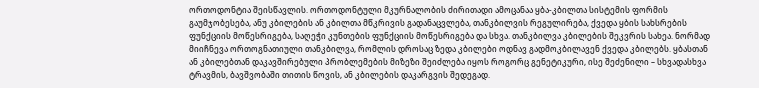ორთოდონტია შეისწავლის. ორთოდონტული მკურნალობის ძირითადი ამოცანაა ყბა-კბილთა სისტემის ფორმის გაუმჯობესება, ანუ კბილების ან კბილთა მწკრივის გადანაცვლება, თანკბილვის რეგულირება, ქვედა ყბის სახსრების ფუნქციის მოწესრიგება, საღეჭი კუნთების ფუნქციის მოწესრიგება და სხვა. თანკბილვა კბილების შეკვრის სახეა. ნორმად მიიჩნევა ორთოგნათიული თანკბილვა, რომლის დროსაც ზედა კბილები ოდნავ გადმოკბილავენ ქვედა კბილებს. ყბასთან ან კბილებთან დაკავშირებული პრობლემების მიზეზი შეიძლება იყოს როგორც გენეტიკური, ისე შეძენილი – სხვადასხვა ტრავმის, ბავშვობაში თითის წოვის, ან კბილების დაკარგვის შედეგად.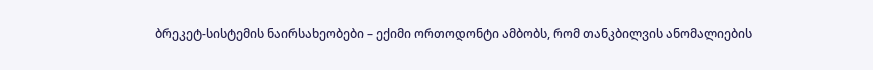ბრეკეტ-სისტემის ნაირსახეობები – ექიმი ორთოდონტი ამბობს, რომ თანკბილვის ანომალიების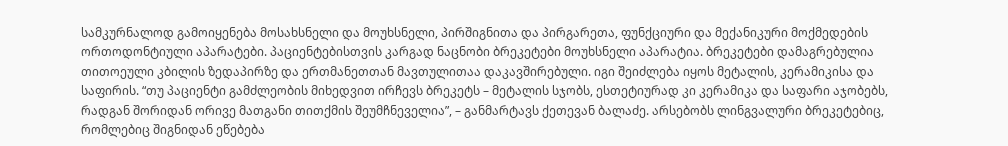სამკურნალოდ გამოიყენება მოსახსნელი და მოუხსნელი, პირშიგნითა და პირგარეთა, ფუნქციური და მექანიკური მოქმედების ორთოდონტიული აპარატები. პაციენტებისთვის კარგად ნაცნობი ბრეკეტები მოუხსნელი აპარატია. ბრეკეტები დამაგრებულია თითოეული კბილის ზედაპირზე და ერთმანეთთან მავთულითაა დაკავშირებული. იგი შეიძლება იყოს მეტალის, კერამიკისა და საფირის. “თუ პაციენტი გამძლეობის მიხედვით ირჩევს ბრეკეტს – მეტალის სჯობს, ესთეტიურად კი კერამიკა და საფარი აჯობებს, რადგან შორიდან ორივე მათგანი თითქმის შეუმჩნეველია”, – განმარტავს ქეთევან ბალაძე. არსებობს ლინგვალური ბრეკეტებიც, რომლებიც შიგნიდან ეწებება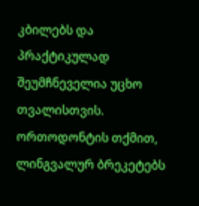კბილებს და პრაქტიკულად შეუმჩნეველია უცხო თვალისთვის. ორთოდონტის თქმით, ლინგვალურ ბრეკეტებს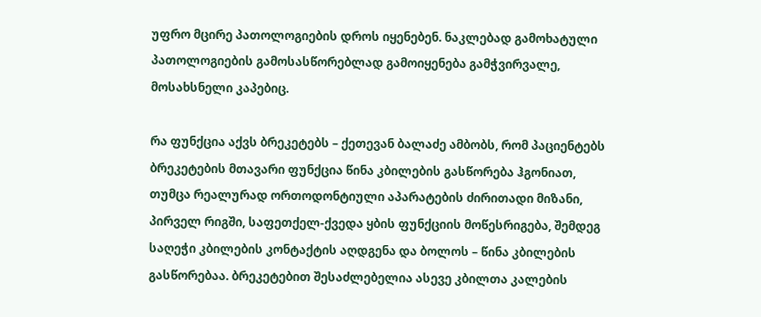უფრო მცირე პათოლოგიების დროს იყენებენ. ნაკლებად გამოხატული პათოლოგიების გამოსასწორებლად გამოიყენება გამჭვირვალე, მოსახსნელი კაპებიც.

რა ფუნქცია აქვს ბრეკეტებს – ქეთევან ბალაძე ამბობს, რომ პაციენტებს ბრეკეტების მთავარი ფუნქცია წინა კბილების გასწორება ჰგონიათ, თუმცა რეალურად ორთოდონტიული აპარატების ძირითადი მიზანი, პირველ რიგში, საფეთქელ-ქვედა ყბის ფუნქციის მოწესრიგება, შემდეგ საღეჭი კბილების კონტაქტის აღდგენა და ბოლოს – წინა კბილების გასწორებაა. ბრეკეტებით შესაძლებელია ასევე კბილთა კალების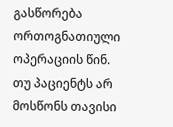გასწორება ორთოგნათიული ოპერაციის წინ. თუ პაციენტს არ მოსწონს თავისი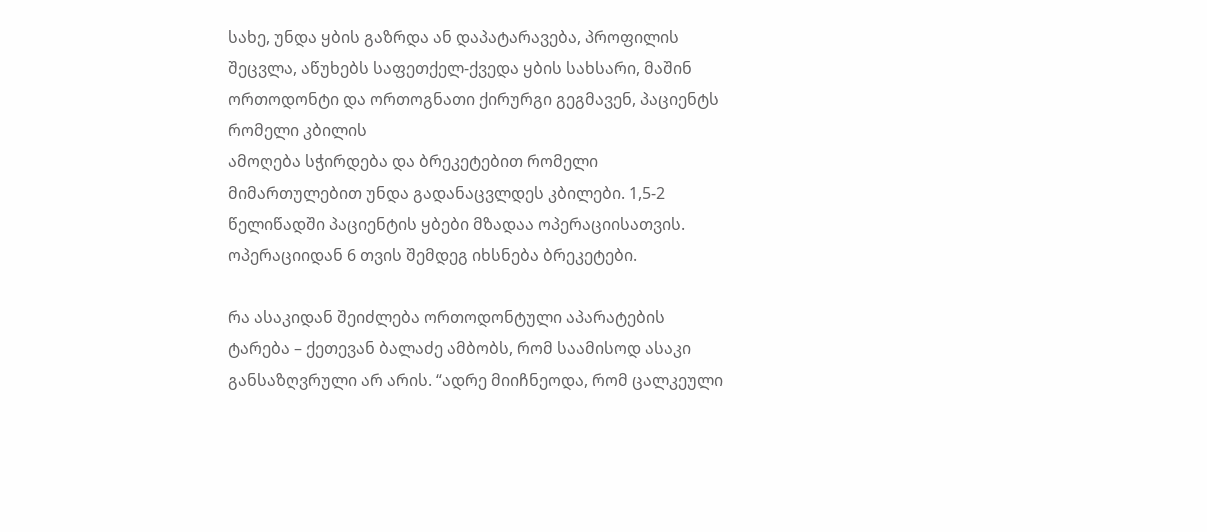სახე, უნდა ყბის გაზრდა ან დაპატარავება, პროფილის შეცვლა, აწუხებს საფეთქელ-ქვედა ყბის სახსარი, მაშინ ორთოდონტი და ორთოგნათი ქირურგი გეგმავენ, პაციენტს რომელი კბილის
ამოღება სჭირდება და ბრეკეტებით რომელი მიმართულებით უნდა გადანაცვლდეს კბილები. 1,5-2 წელიწადში პაციენტის ყბები მზადაა ოპერაციისათვის. ოპერაციიდან 6 თვის შემდეგ იხსნება ბრეკეტები.

რა ასაკიდან შეიძლება ორთოდონტული აპარატების ტარება – ქეთევან ბალაძე ამბობს, რომ საამისოდ ასაკი განსაზღვრული არ არის. “ადრე მიიჩნეოდა, რომ ცალკეული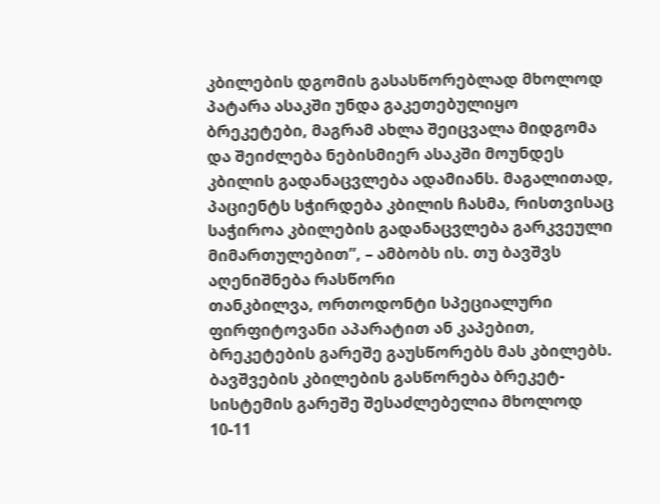კბილების დგომის გასასწორებლად მხოლოდ პატარა ასაკში უნდა გაკეთებულიყო ბრეკეტები, მაგრამ ახლა შეიცვალა მიდგომა და შეიძლება ნებისმიერ ასაკში მოუნდეს კბილის გადანაცვლება ადამიანს. მაგალითად, პაციენტს სჭირდება კბილის ჩასმა, რისთვისაც საჭიროა კბილების გადანაცვლება გარკვეული მიმართულებით”, – ამბობს ის. თუ ბავშვს აღენიშნება რასწორი
თანკბილვა, ორთოდონტი სპეციალური ფირფიტოვანი აპარატით ან კაპებით, ბრეკეტების გარეშე გაუსწორებს მას კბილებს. ბავშვების კბილების გასწორება ბრეკეტ-სისტემის გარეშე შესაძლებელია მხოლოდ 10-11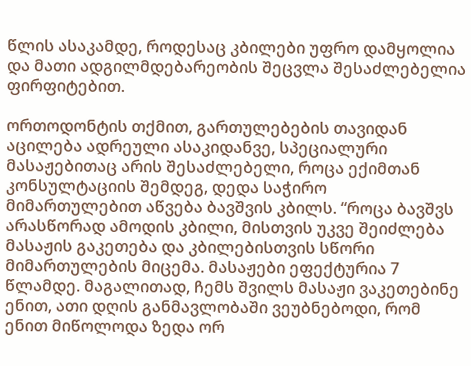წლის ასაკამდე, როდესაც კბილები უფრო დამყოლია და მათი ადგილმდებარეობის შეცვლა შესაძლებელია ფირფიტებით.

ორთოდონტის თქმით, გართულებების თავიდან აცილება ადრეული ასაკიდანვე, სპეციალური მასაჟებითაც არის შესაძლებელი, როცა ექიმთან
კონსულტაციის შემდეგ, დედა საჭირო მიმართულებით აწვება ბავშვის კბილს. “როცა ბავშვს არასწორად ამოდის კბილი, მისთვის უკვე შეიძლება მასაჟის გაკეთება და კბილებისთვის სწორი მიმართულების მიცემა. მასაჟები ეფექტურია 7 წლამდე. მაგალითად, ჩემს შვილს მასაჟი ვაკეთებინე ენით, ათი დღის განმავლობაში ვეუბნებოდი, რომ ენით მიწოლოდა ზედა ორ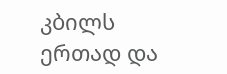კბილს ერთად და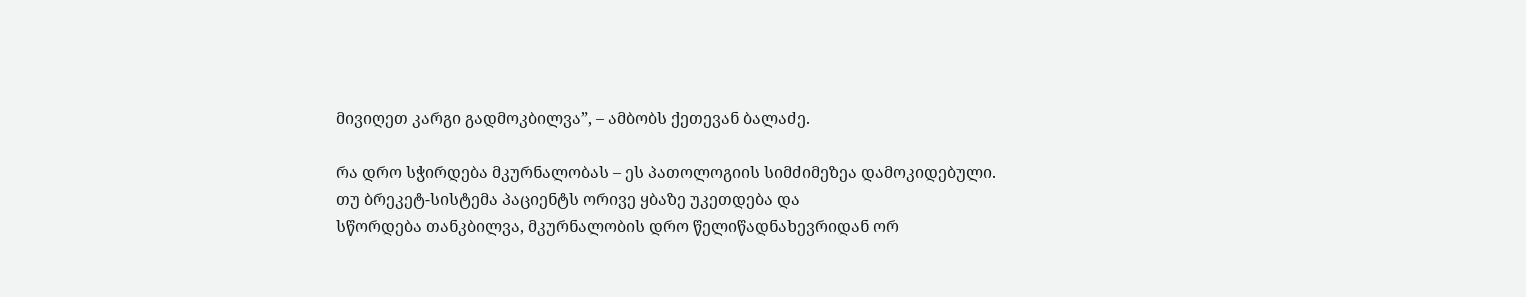მივიღეთ კარგი გადმოკბილვა”, – ამბობს ქეთევან ბალაძე.

რა დრო სჭირდება მკურნალობას – ეს პათოლოგიის სიმძიმეზეა დამოკიდებული. თუ ბრეკეტ-სისტემა პაციენტს ორივე ყბაზე უკეთდება და
სწორდება თანკბილვა, მკურნალობის დრო წელიწადნახევრიდან ორ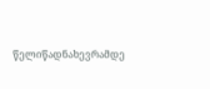წელიწადნახევრამდე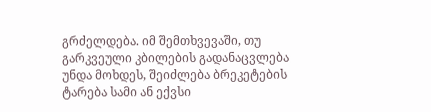გრძელდება. იმ შემთხვევაში, თუ გარკვეული კბილების გადანაცვლება უნდა მოხდეს, შეიძლება ბრეკეტების ტარება სამი ან ექვსი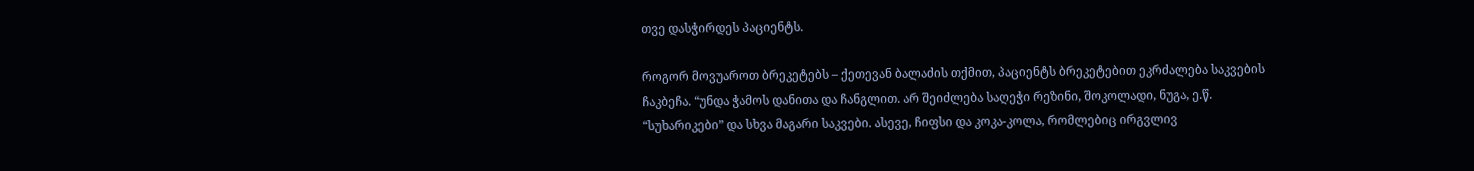თვე დასჭირდეს პაციენტს.

როგორ მოვუაროთ ბრეკეტებს – ქეთევან ბალაძის თქმით, პაციენტს ბრეკეტებით ეკრძალება საკვების ჩაკბეჩა. “უნდა ჭამოს დანითა და ჩანგლით. არ შეიძლება საღეჭი რეზინი, შოკოლადი, ნუგა, ე.წ. “სუხარიკები” და სხვა მაგარი საკვები. ასევე, ჩიფსი და კოკა-კოლა, რომლებიც ირგვლივ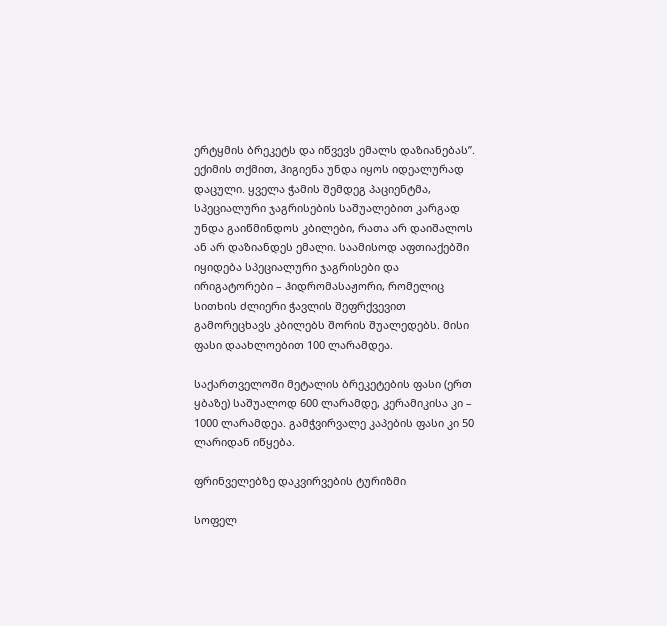ერტყმის ბრეკეტს და იწვევს ემალს დაზიანებას”. ექიმის თქმით, ჰიგიენა უნდა იყოს იდეალურად დაცული. ყველა ჭამის შემდეგ პაციენტმა, სპეციალური ჯაგრისების საშუალებით კარგად უნდა გაიწმინდოს კბილები, რათა არ დაიშალოს ან არ დაზიანდეს ემალი. საამისოდ აფთიაქებში იყიდება სპეციალური ჯაგრისები და ირიგატორები – ჰიდრომასაჟორი, რომელიც სითხის ძლიერი ჭავლის შეფრქვევით გამორეცხავს კბილებს შორის შუალედებს. მისი ფასი დაახლოებით 100 ლარამდეა.

საქართველოში მეტალის ბრეკეტების ფასი (ერთ ყბაზე) საშუალოდ 600 ლარამდე, კერამიკისა კი – 1000 ლარამდეა. გამჭვირვალე კაპების ფასი კი 50 ლარიდან იწყება.

ფრინველებზე დაკვირვების ტურიზმი

სოფელ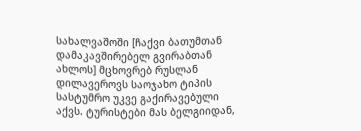სახალვაშოში [ჩაქვი ბათუმთან დამაკავშირებელ გვირაბთან ახლოს] მცხოვრებ რუსლან დილავეროვს საოჯახო ტიპის სასტუმრო უკვე გაქირავებული აქვს. ტურისტები მას ბელგიიდან,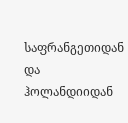საფრანგეთიდან და ჰოლანდიიდან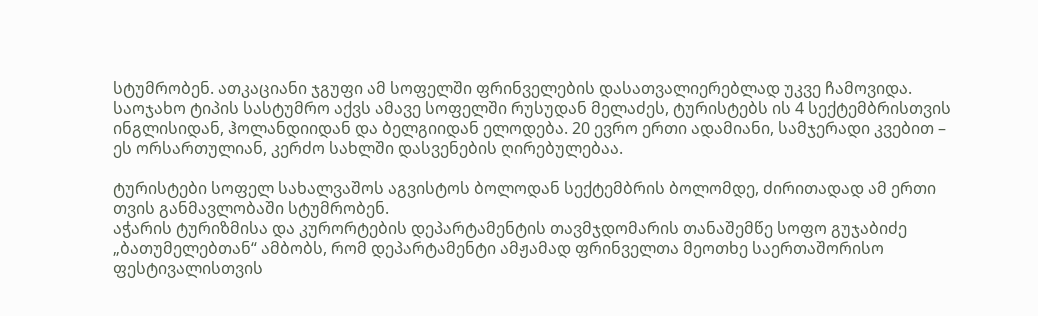სტუმრობენ. ათკაციანი ჯგუფი ამ სოფელში ფრინველების დასათვალიერებლად უკვე ჩამოვიდა. საოჯახო ტიპის სასტუმრო აქვს ამავე სოფელში რუსუდან მელაძეს, ტურისტებს ის 4 სექტემბრისთვის ინგლისიდან, ჰოლანდიიდან და ბელგიიდან ელოდება. 20 ევრო ერთი ადამიანი, სამჯერადი კვებით – ეს ორსართულიან, კერძო სახლში დასვენების ღირებულებაა.

ტურისტები სოფელ სახალვაშოს აგვისტოს ბოლოდან სექტემბრის ბოლომდე, ძირითადად ამ ერთი თვის განმავლობაში სტუმრობენ.
აჭარის ტურიზმისა და კურორტების დეპარტამენტის თავმჯდომარის თანაშემწე სოფო გუჯაბიძე „ბათუმელებთან“ ამბობს, რომ დეპარტამენტი ამჟამად ფრინველთა მეოთხე საერთაშორისო ფესტივალისთვის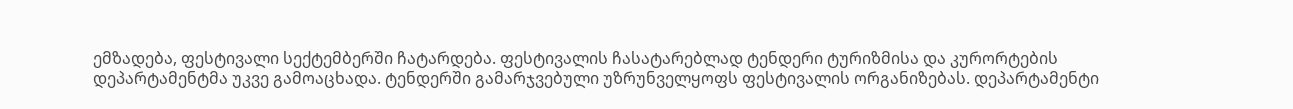ემზადება, ფესტივალი სექტემბერში ჩატარდება. ფესტივალის ჩასატარებლად ტენდერი ტურიზმისა და კურორტების დეპარტამენტმა უკვე გამოაცხადა. ტენდერში გამარჯვებული უზრუნველყოფს ფესტივალის ორგანიზებას. დეპარტამენტი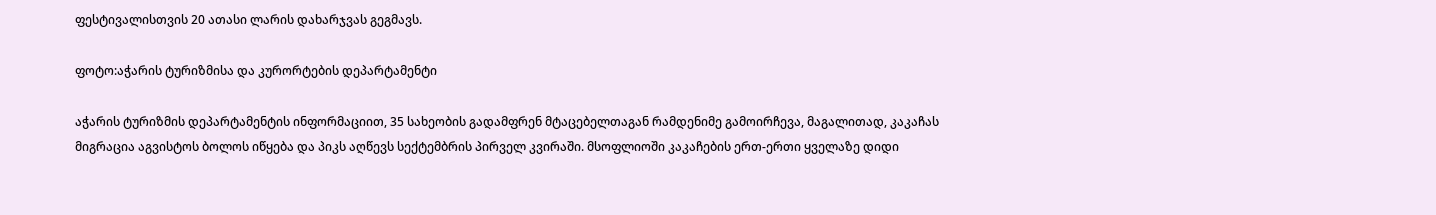ფესტივალისთვის 20 ათასი ლარის დახარჯვას გეგმავს.

ფოტო:აჭარის ტურიზმისა და კურორტების დეპარტამენტი

აჭარის ტურიზმის დეპარტამენტის ინფორმაციით, 35 სახეობის გადამფრენ მტაცებელთაგან რამდენიმე გამოირჩევა, მაგალითად, კაკაჩას მიგრაცია აგვისტოს ბოლოს იწყება და პიკს აღწევს სექტემბრის პირველ კვირაში. მსოფლიოში კაკაჩების ერთ-ერთი ყველაზე დიდი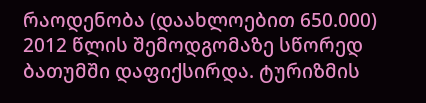რაოდენობა (დაახლოებით 650.000) 2012 წლის შემოდგომაზე სწორედ ბათუმში დაფიქსირდა. ტურიზმის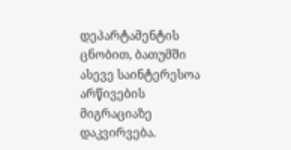დეპარტამენტის ცნობით, ბათუმში ასევე საინტერესოა არწივების მიგრაციაზე დაკვირვება.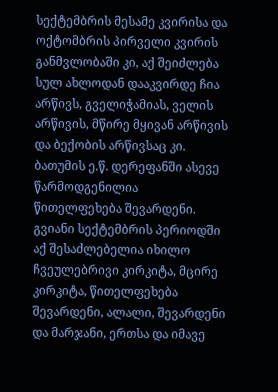სექტემბრის მესამე კვირისა და ოქტომბრის პირველი კვირის განმვლობაში კი, აქ შეიძლება სულ ახლოდან დააკვირდე ჩია არწივს, გველიჭამიას, ველის არწივის, მწირე მყივან არწივის და ბექობის არწივსაც კი.
ბათუმის ე.წ. დერეფანში ასევე წარმოდგენილია წითელფეხება შევარდენი. გვიანი სექტემბრის პერიოდში აქ შესაძლებელია იხილო ჩვეულებრივი კირკიტა, მცირე კირკიტა, წითელფეხება შევარდენი, ალალი, შევარდენი და მარჯანი, ერთსა და იმავე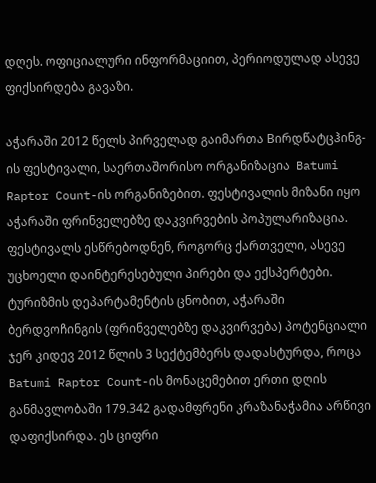დღეს. ოფიციალური ინფორმაციით, პერიოდულად ასევე ფიქსირდება გავაზი.

აჭარაში 2012 წელს პირველად გაიმართა Bირდწატცჰინგ-ის ფესტივალი, საერთაშორისო ორგანიზაცია  Batumi Raptor Count-ის ორგანიზებით. ფესტივალის მიზანი იყო აჭარაში ფრინველებზე დაკვირვების პოპულარიზაცია. ფესტივალს ესწრებოდნენ, როგორც ქართველი, ასევე უცხოელი დაინტერესებული პირები და ექსპერტები.
ტურიზმის დეპარტამენტის ცნობით, აჭარაში ბერდვოჩინგის (ფრინველებზე დაკვირვება) პოტენციალი ჯერ კიდევ 2012 წლის 3 სექტემბერს დადასტურდა, როცა  Batumi Raptor Count-ის მონაცემებით ერთი დღის განმავლობაში 179.342 გადამფრენი კრაზანაჭამია არწივი დაფიქსირდა. ეს ციფრი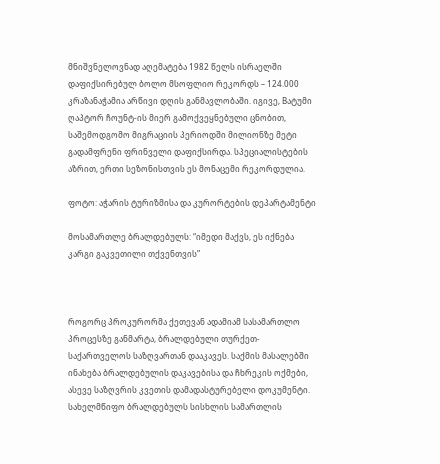მნიშვნელოვნად აღემატება 1982 წელს ისრაელში დაფიქსირებულ ბოლო მსოფლიო რეკორდს – 124.000 კრაზანაჭამია არწივი დღის განმავლობაში. იგივე, Bატუმი ღაპტორ ჩოუნტ-ის მიერ გამოქვეყნებული ცნობით, საშემოდგომო მიგრაციის პერიოდში მილიონზე მეტი გადამფრენი ფრინველი დაფიქსირდა. სპეციალისტების აზრით, ერთი სეზონისთვის ეს მონაცემი რეკორდულია.

ფოტო: აჭარის ტურიზმისა და კურორტების დეპარტამენტი

მოსამართლე ბრალდებულს: “იმედი მაქვს, ეს იქნება კარგი გაკვეთილი თქვენთვის”



როგორც პროკურორმა ქეთევან ადამიამ სასამართლო პროცესზე განმარტა, ბრალდებული თურქეთ-საქართველოს საზღვართან დააკავეს. საქმის მასალებში ინახება ბრალდებულის დაკავებისა და ჩხრეკის ოქმები, ასევე საზღვრის კვეთის დამადასტურებელი დოკუმენტი.
სახელმწიფო ბრალდებულს სისხლის სამართლის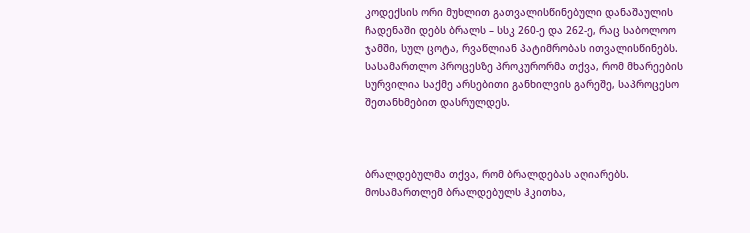კოდექსის ორი მუხლით გათვალისწინებული დანაშაულის ჩადენაში დებს ბრალს – სსკ 260-ე და 262-ე, რაც საბოლოო ჯამში, სულ ცოტა, რვაწლიან პატიმრობას ითვალისწინებს. სასამართლო პროცესზე პროკურორმა თქვა, რომ მხარეების სურვილია საქმე არსებითი განხილვის გარეშე, საპროცესო შეთანხმებით დასრულდეს.



ბრალდებულმა თქვა, რომ ბრალდებას აღიარებს. მოსამართლემ ბრალდებულს ჰკითხა,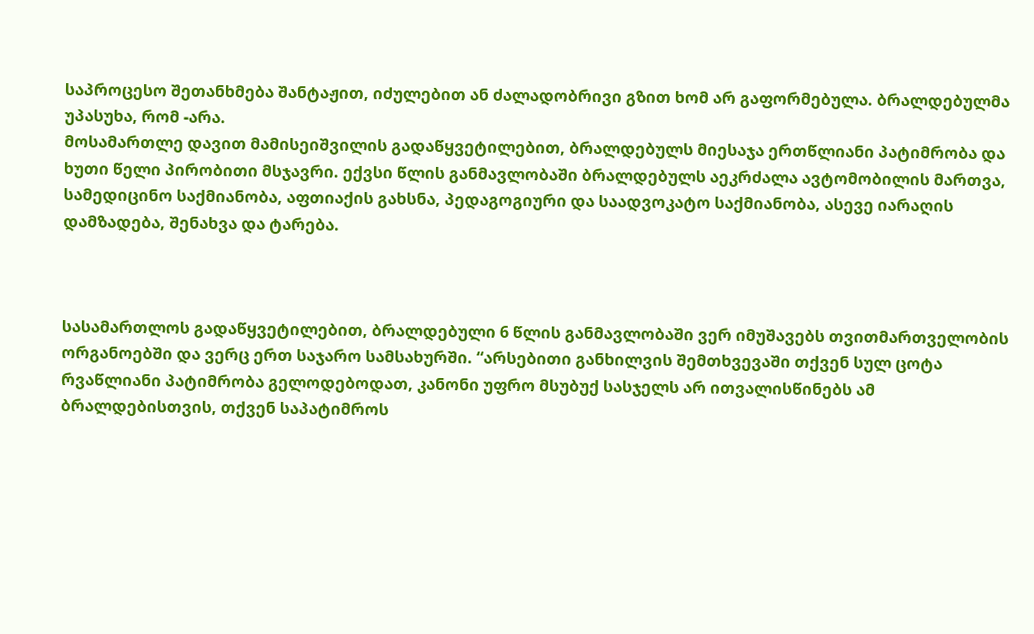საპროცესო შეთანხმება შანტაჟით, იძულებით ან ძალადობრივი გზით ხომ არ გაფორმებულა. ბრალდებულმა უპასუხა, რომ -არა.
მოსამართლე დავით მამისეიშვილის გადაწყვეტილებით, ბრალდებულს მიესაჯა ერთწლიანი პატიმრობა და ხუთი წელი პირობითი მსჯავრი. ექვსი წლის განმავლობაში ბრალდებულს აეკრძალა ავტომობილის მართვა, სამედიცინო საქმიანობა, აფთიაქის გახსნა, პედაგოგიური და საადვოკატო საქმიანობა, ასევე იარაღის დამზადება, შენახვა და ტარება.



სასამართლოს გადაწყვეტილებით, ბრალდებული 6 წლის განმავლობაში ვერ იმუშავებს თვითმართველობის ორგანოებში და ვერც ერთ საჯარო სამსახურში. “არსებითი განხილვის შემთხვევაში თქვენ სულ ცოტა რვაწლიანი პატიმრობა გელოდებოდათ, კანონი უფრო მსუბუქ სასჯელს არ ითვალისწინებს ამ ბრალდებისთვის, თქვენ საპატიმროს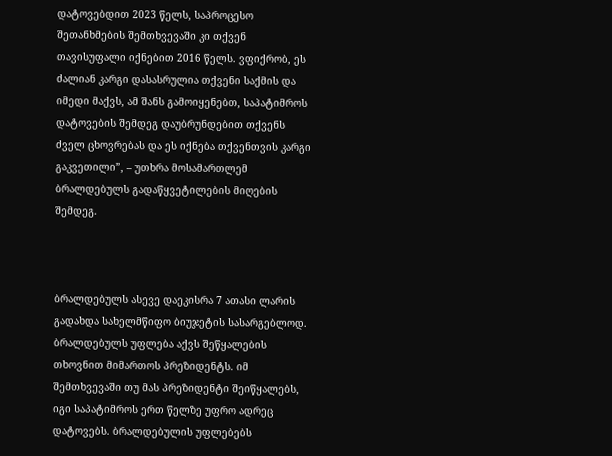დატოვებდით 2023 წელს, საპროცესო შეთანხმების შემთხვევაში კი თქვენ თავისუფალი იქნებით 2016 წელს. ვფიქრობ, ეს ძალიან კარგი დასასრულია თქვენი საქმის და იმედი მაქვს, ამ შანს გამოიყენებთ, საპატიმროს დატოვების შემდეგ დაუბრუნდებით თქვენს ძველ ცხოვრებას და ეს იქნება თქვენთვის კარგი გაკვეთილი”, – უთხრა მოსამართლემ ბრალდებულს გადაწყვეტილების მიღების შემდეგ.



ბრალდებულს ასევე დაეკისრა 7 ათასი ლარის გადახდა სახელმწიფო ბიუჯეტის სასარგებლოდ.
ბრალდებულს უფლება აქვს შეწყალების თხოვნით მიმართოს პრეზიდენტს. იმ შემთხვევაში თუ მას პრეზიდენტი შეიწყალებს, იგი საპატიმროს ერთ წელზე უფრო ადრეც დატოვებს. ბრალდებულის უფლებებს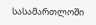სასამართლოში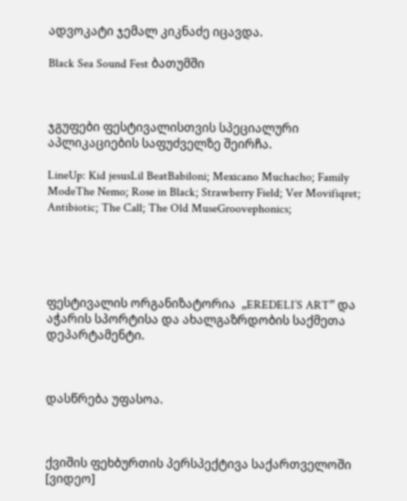ადვოკატი ჯემალ კიკნაძე იცავდა.

Black Sea Sound Fest ბათუმში



ჯგუფები ფესტივალისთვის სპეციალური აპლიკაციების საფუძველზე შეირჩა.

LineUp: Kid jesusLil BeatBabiloni; Mexicano Muchacho; Family ModeThe Nemo; Rose in Black; Strawberry Field; Ver Movifiqret; Antibiotic; The Call; The Old MuseGroovephonics;





ფესტივალის ორგანიზატორია  „EREDELI’S ART” და აჭარის სპორტისა და ახალგაზრდობის საქმეთა დეპარტამენტი.



დასწრება უფასოა.



ქვიშის ფეხბურთის პერსპექტივა საქართველოში [ვიდეო]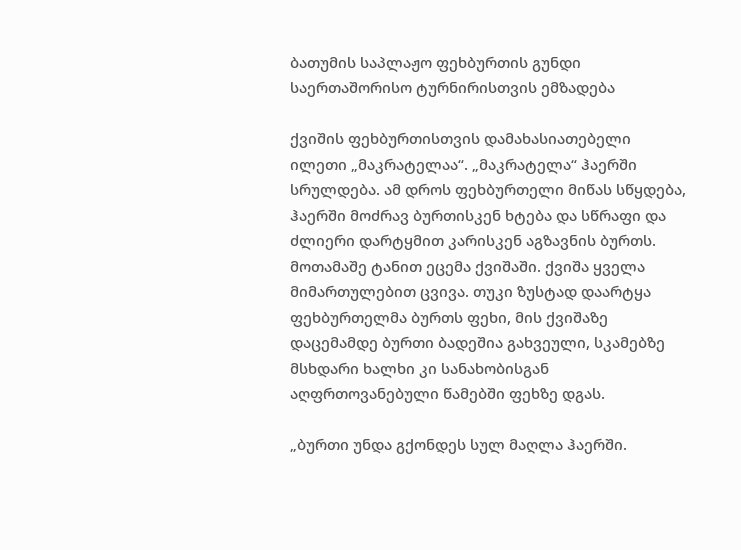ბათუმის საპლაჟო ფეხბურთის გუნდი საერთაშორისო ტურნირისთვის ემზადება

ქვიშის ფეხბურთისთვის დამახასიათებელი ილეთი „მაკრატელაა“. „მაკრატელა“ ჰაერში სრულდება. ამ დროს ფეხბურთელი მიწას სწყდება, ჰაერში მოძრავ ბურთისკენ ხტება და სწრაფი და ძლიერი დარტყმით კარისკენ აგზავნის ბურთს. მოთამაშე ტანით ეცემა ქვიშაში. ქვიშა ყველა მიმართულებით ცვივა. თუკი ზუსტად დაარტყა ფეხბურთელმა ბურთს ფეხი, მის ქვიშაზე დაცემამდე ბურთი ბადეშია გახვეული, სკამებზე მსხდარი ხალხი კი სანახობისგან აღფრთოვანებული წამებში ფეხზე დგას.

„ბურთი უნდა გქონდეს სულ მაღლა ჰაერში.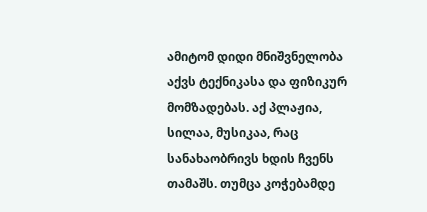ამიტომ დიდი მნიშვნელობა აქვს ტექნიკასა და ფიზიკურ მომზადებას. აქ პლაჟია, სილაა, მუსიკაა, რაც სანახაობრივს ხდის ჩვენს თამაშს. თუმცა კოჭებამდე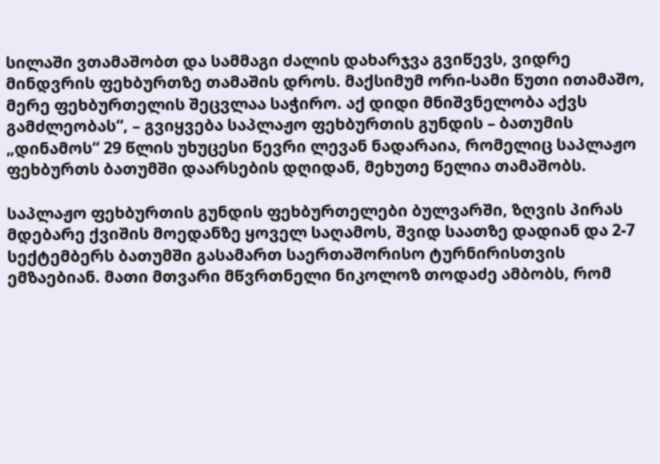სილაში ვთამაშობთ და სამმაგი ძალის დახარჯვა გვიწევს, ვიდრე მინდვრის ფეხბურთზე თამაშის დროს. მაქსიმუმ ორი-სამი წუთი ითამაშო, მერე ფეხბურთელის შეცვლაა საჭირო. აქ დიდი მნიშვნელობა აქვს გამძლეობას“, – გვიყვება საპლაჟო ფეხბურთის გუნდის – ბათუმის „დინამოს“ 29 წლის უხუცესი წევრი ლევან ნადარაია, რომელიც საპლაჟო ფეხბურთს ბათუმში დაარსების დღიდან, მეხუთე წელია თამაშობს.

საპლაჟო ფეხბურთის გუნდის ფეხბურთელები ბულვარში, ზღვის პირას მდებარე ქვიშის მოედანზე ყოველ საღამოს, შვიდ საათზე დადიან და 2-7 სექტემბერს ბათუმში გასამართ საერთაშორისო ტურნირისთვის ემზაებიან. მათი მთვარი მწვრთნელი ნიკოლოზ თოდაძე ამბობს, რომ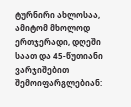ტურნირი ახლოსაა, ამიტომ მხოლოდ ერთჯერადი, დღეში საათ და 45-წუთიანი ვარჯიშებით შემოიფარგლებიან: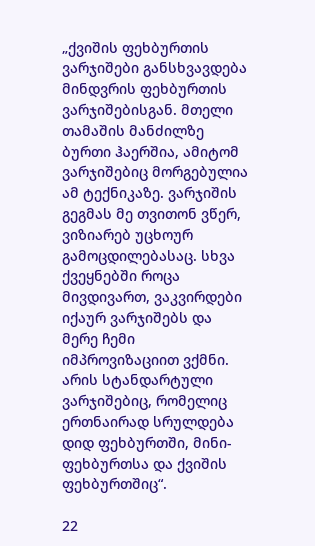„ქვიშის ფეხბურთის ვარჯიშები განსხვავდება მინდვრის ფეხბურთის ვარჯიშებისგან. მთელი თამაშის მანძილზე ბურთი ჰაერშია, ამიტომ ვარჯიშებიც მორგებულია ამ ტექნიკაზე. ვარჯიშის გეგმას მე თვითონ ვწერ, ვიზიარებ უცხოურ გამოცდილებასაც. სხვა ქვეყნებში როცა მივდივართ, ვაკვირდები იქაურ ვარჯიშებს და მერე ჩემი იმპროვიზაციით ვქმნი. არის სტანდარტული ვარჯიშებიც, რომელიც ერთნაირად სრულდება დიდ ფეხბურთში, მინი-ფეხბურთსა და ქვიშის ფეხბურთშიც“.

22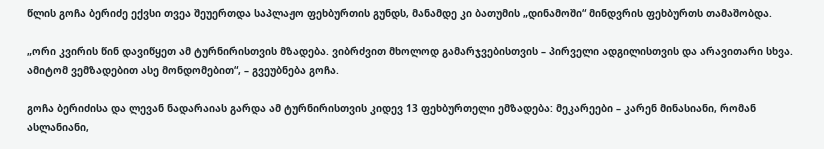წლის გოჩა ბერიძე ექვსი თვეა შეუერთდა საპლაჟო ფეხბურთის გუნდს, მანამდე კი ბათუმის „დინამოში“ მინდვრის ფეხბურთს თამაშობდა.

„ორი კვირის წინ დავიწყეთ ამ ტურნირისთვის მზადება. ვიბრძვით მხოლოდ გამარჯვებისთვის – პირველი ადგილისთვის და არავითარი სხვა. ამიტომ ვემზადებით ასე მონდომებით“, – გვეუბნება გოჩა.

გოჩა ბერიძისა და ლევან ნადარაიას გარდა ამ ტურნირისთვის კიდევ 13 ფეხბურთელი ემზადება: მეკარეები – კარენ მინასიანი, რომან ასლანიანი,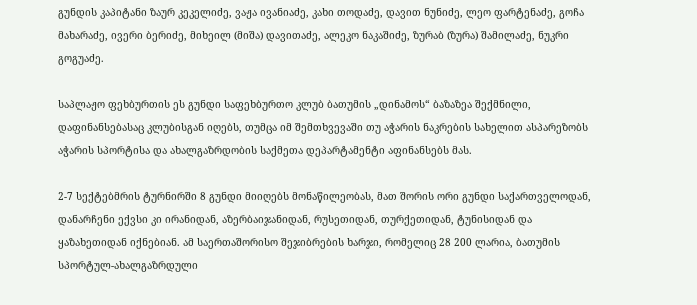გუნდის კაპიტანი ზაურ კეკელიძე, ვაჟა ივანიაძე, კახი თოდაძე, დავით ნუნიძე, ლეო ფარტენაძე, გოჩა მახარაძე, ივერი ბერიძე, მიხეილ (მიშა) დავითაძე, ალეკო ნაკაშიძე, ზურაბ (ზურა) შამილაძე, ნუკრი გოგუაძე.

საპლაჟო ფეხბურთის ეს გუნდი საფეხბურთო კლუბ ბათუმის „დინამოს“ ბაზაზეა შექმნილი, დაფინანსებასაც კლუბისგან იღებს, თუმცა იმ შემთხვევაში თუ აჭარის ნაკრების სახელით ასპარეზობს აჭარის სპორტისა და ახალგაზრდობის საქმეთა დეპარტამენტი აფინანსებს მას.

2-7 სექტებმრის ტურნირში 8 გუნდი მიიღებს მონაწილეობას, მათ შორის ორი გუნდი საქართველოდან, დანარჩენი ექვსი კი ირანიდან, აზერბაიჯანიდან, რუსეთიდან, თურქეთიდან, ტუნისიდან და ყაზახეთიდან იქნებიან. ამ საერთაშორისო შეჯიბრების ხარჯი, რომელიც 28 200 ლარია, ბათუმის სპორტულ-ახალგაზრდული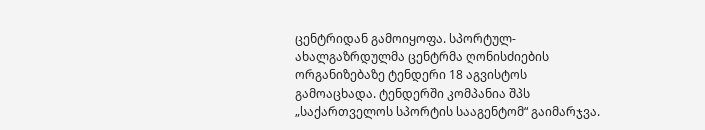ცენტრიდან გამოიყოფა. სპორტულ-ახალგაზრდულმა ცენტრმა ღონისძიების ორგანიზებაზე ტენდერი 18 აგვისტოს გამოაცხადა. ტენდერში კომპანია შპს „საქართველოს სპორტის სააგენტომ“ გაიმარჯვა.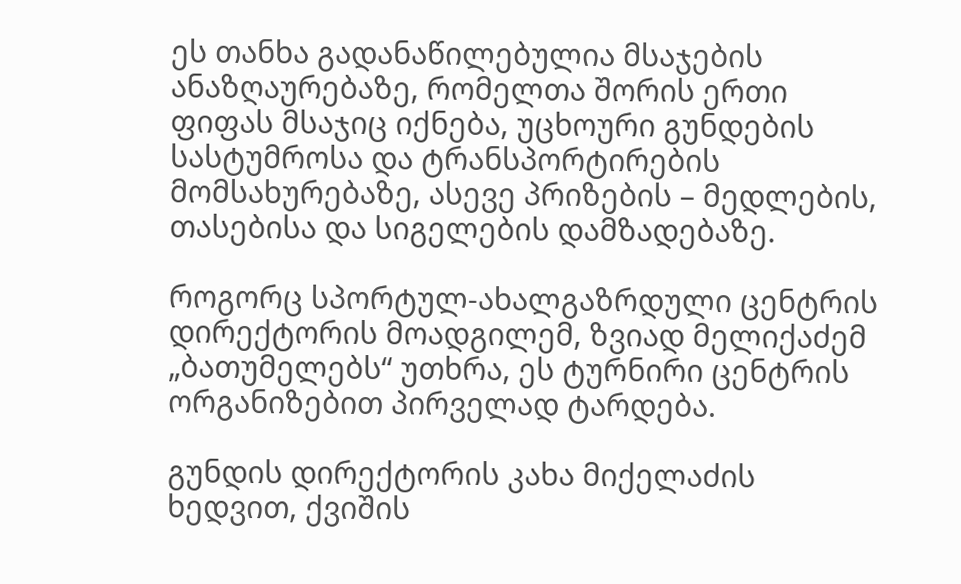ეს თანხა გადანაწილებულია მსაჯების ანაზღაურებაზე, რომელთა შორის ერთი ფიფას მსაჯიც იქნება, უცხოური გუნდების სასტუმროსა და ტრანსპორტირების მომსახურებაზე, ასევე პრიზების – მედლების, თასებისა და სიგელების დამზადებაზე.

როგორც სპორტულ-ახალგაზრდული ცენტრის დირექტორის მოადგილემ, ზვიად მელიქაძემ „ბათუმელებს“ უთხრა, ეს ტურნირი ცენტრის ორგანიზებით პირველად ტარდება.

გუნდის დირექტორის კახა მიქელაძის ხედვით, ქვიშის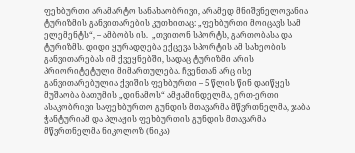ფეხბურთი არამარტო სანახაობრივი, არამედ მნიშვნელოვანია ტურიზმის განვითარების კუთხითაც: „ფეხბურთი მოიცავს სამ ელემენტს“, – ამბობს ის.  „თვითონ სპორტს, გართობასა და ტურიზმს. დიდი ყურადღება ექცევა სპორტის ამ სახეობის განვითარებას იმ ქვეყნებში, სადაც ტურიზმი არის პრიორიტეტული მიმართულება. ჩვენთან არც ისე განვითარებულია ქვიშის ფეხბურთი – 5 წლის წინ დაიწყეს მუშაობა ბათუმის „დინამოს“ ამჟამინდელმა, ერთ-ერთი ასაკობრივი საფეხბურთო გუნდის მთავარმა მწვრთნელმა, ჯაბა ჭანტურიამ და პლაჟის ფეხბურთის გუნდის მთავარმა მწვრთნელმა ნიკოლოზ (ნიკა)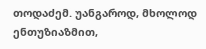თოდაძემ. უანგაროდ, მხოლოდ ენთუზიაზმით,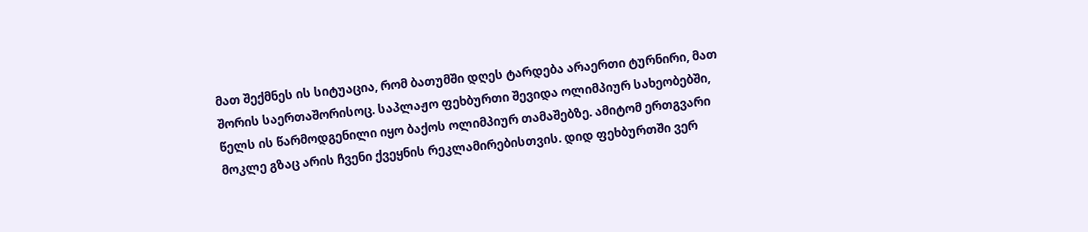მათ შექმნეს ის სიტუაცია, რომ ბათუმში დღეს ტარდება არაერთი ტურნირი, მათ შორის საერთაშორისოც. საპლაჟო ფეხბურთი შევიდა ოლიმპიურ სახეობებში, წელს ის წარმოდგენილი იყო ბაქოს ოლიმპიურ თამაშებზე. ამიტომ ერთგვარი მოკლე გზაც არის ჩვენი ქვეყნის რეკლამირებისთვის. დიდ ფეხბურთში ვერ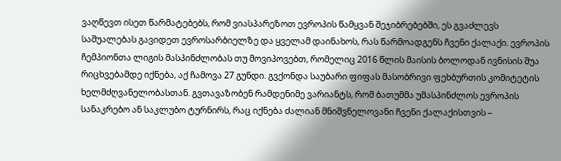ვაღწევთ ისეთ წარმატებებს, რომ ვიასპარეზოთ ევროპის წამყვან შეჯიბრებებში, ეს გვაძლევს საშუალებას გავიდეთ ევროსარბიელზე და ყველამ დაინახოს, რას წარმოადგენს ჩვენი ქალაქი. ევროპის ჩემპიონთა ლიგის მასპინძლობას თუ მოვიპოვებთ, რომელიც 2016 წლის მაისის ბოლოდან ივნისის შუა რიცხვებამდე იქნება, აქ ჩამოვა 27 გუნდი. გვქონდა საუბარი ფიფას მასობრივი ფეხბურთის კომიტეტის ხელმძღვანელობასთან. გვთავაზობენ რამდენიმე ვარიანტს, რომ ბათუმმა უმასპინძლოს ევროპის სანაკრებო ან საკლუბო ტურნირს, რაც იქნება ძალიან მნიშვნელოვანი ჩვენი ქალაქისთვის –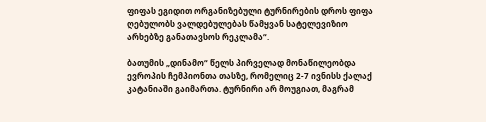ფიფას ეგიდით ორგანიზებული ტურნირების დროს ფიფა ღებულობს ვალდებულებას წამყვან სატელევიზიო არხებზე განათავსოს რეკლამა“.

ბათუმის „დინამო“ წელს პირველად მონაწილეობდა ევროპის ჩემპიონთა თასზე, რომელიც 2-7 ივნისს ქალაქ კატანიაში გაიმართა. ტურნირი არ მოუგიათ, მაგრამ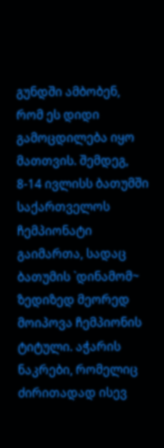გუნდში ამბობენ, რომ ეს დიდი გამოცდილება იყო მათთვის. შემდეგ, 8-14 ივლისს ბათუმში საქართველოს ჩემპიონატი გაიმართა, სადაც ბათუმის `დინამომ~ ზედიზედ მეორედ მოიპოვა ჩემპიონის ტიტული. აჭარის ნაკრები, რომელიც ძირითადად ისევ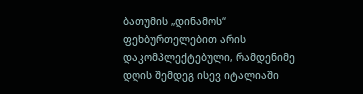ბათუმის „დინამოს“ ფეხბურთელებით არის დაკომპლექტებული, რამდენიმე დღის შემდეგ ისევ იტალიაში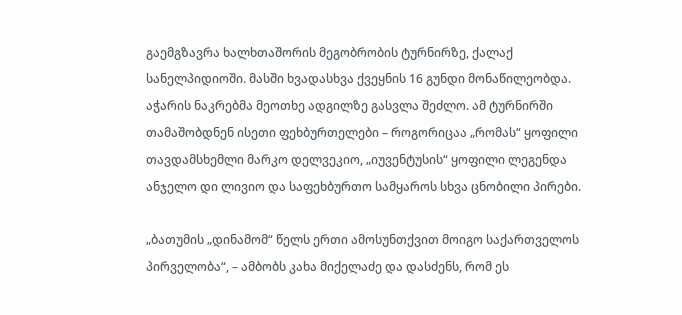გაემგზავრა ხალხთაშორის მეგობრობის ტურნირზე, ქალაქ სანელპიდიოში. მასში ხვადასხვა ქვეყნის 16 გუნდი მონაწილეობდა. აჭარის ნაკრებმა მეოთხე ადგილზე გასვლა შეძლო. ამ ტურნირში თამაშობდნენ ისეთი ფეხბურთელები – როგორიცაა „რომას“ ყოფილი თავდამსხემლი მარკო დელვეკიო, „იუვენტუსის“ ყოფილი ლეგენდა ანჯელო დი ლივიო და საფეხბურთო სამყაროს სხვა ცნობილი პირები.

„ბათუმის „დინამომ“ წელს ერთი ამოსუნთქვით მოიგო საქართველოს პირველობა“, – ამბობს კახა მიქელაძე და დასძენს, რომ ეს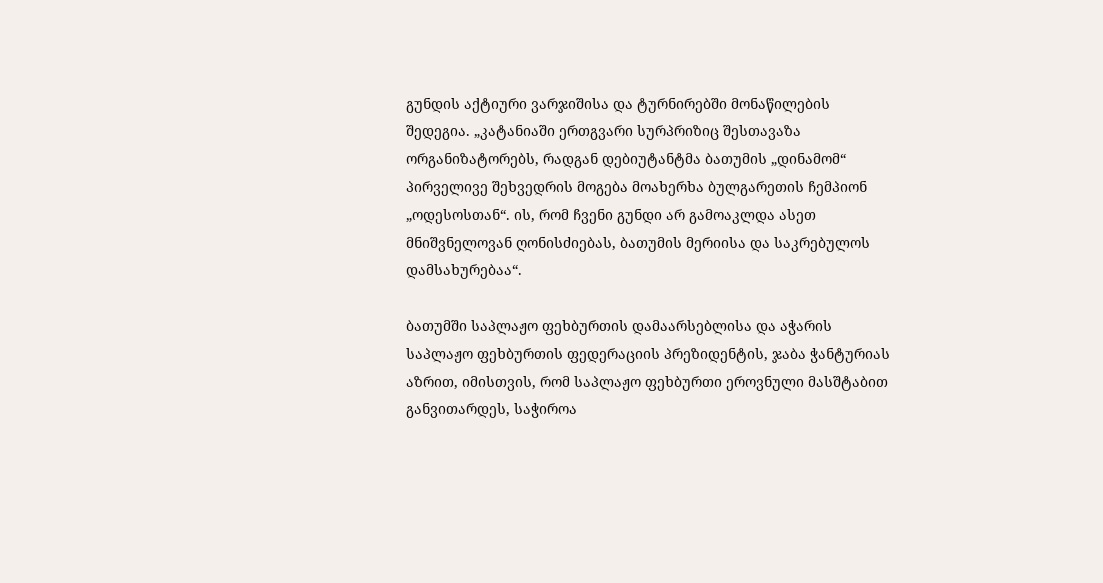გუნდის აქტიური ვარჯიშისა და ტურნირებში მონაწილების შედეგია. „კატანიაში ერთგვარი სურპრიზიც შესთავაზა ორგანიზატორებს, რადგან დებიუტანტმა ბათუმის „დინამომ“ პირველივე შეხვედრის მოგება მოახერხა ბულგარეთის ჩემპიონ „ოდესოსთან“. ის, რომ ჩვენი გუნდი არ გამოაკლდა ასეთ მნიშვნელოვან ღონისძიებას, ბათუმის მერიისა და საკრებულოს დამსახურებაა“.

ბათუმში საპლაჟო ფეხბურთის დამაარსებლისა და აჭარის საპლაჟო ფეხბურთის ფედერაციის პრეზიდენტის, ჯაბა ჭანტურიას აზრით, იმისთვის, რომ საპლაჟო ფეხბურთი ეროვნული მასშტაბით განვითარდეს, საჭიროა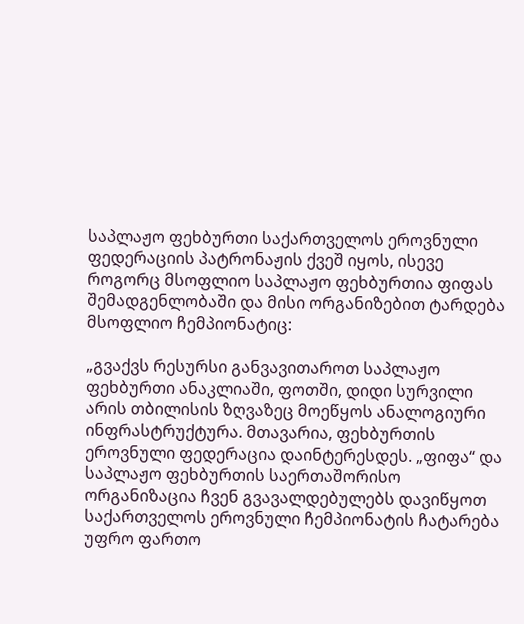საპლაჟო ფეხბურთი საქართველოს ეროვნული ფედერაციის პატრონაჟის ქვეშ იყოს, ისევე როგორც მსოფლიო საპლაჟო ფეხბურთია ფიფას შემადგენლობაში და მისი ორგანიზებით ტარდება მსოფლიო ჩემპიონატიც:

„გვაქვს რესურსი განვავითაროთ საპლაჟო ფეხბურთი ანაკლიაში, ფოთში, დიდი სურვილი არის თბილისის ზღვაზეც მოეწყოს ანალოგიური ინფრასტრუქტურა. მთავარია, ფეხბურთის ეროვნული ფედერაცია დაინტერესდეს. „ფიფა“ და საპლაჟო ფეხბურთის საერთაშორისო ორგანიზაცია ჩვენ გვავალდებულებს დავიწყოთ საქართველოს ეროვნული ჩემპიონატის ჩატარება უფრო ფართო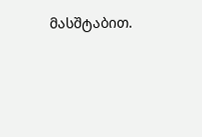მასშტაბით.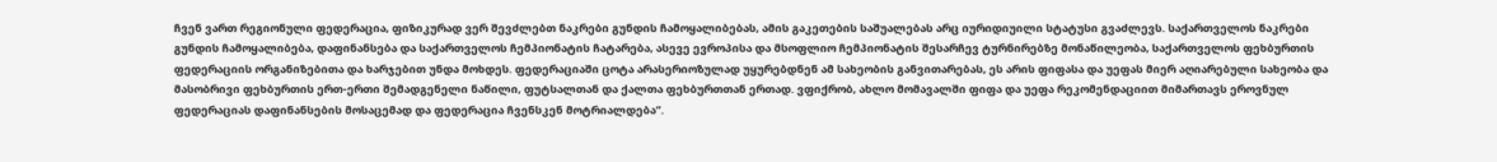ჩვენ ვართ რეგიონული ფედერაცია, ფიზიკურად ვერ შევძლებთ ნაკრები გუნდის ჩამოყალიბებას, ამის გაკეთების საშუალებას არც იურიდიუილი სტატუსი გვაძლევს. საქართველოს ნაკრები გუნდის ჩამოყალიბება, დაფინანსება და საქართველოს ჩემპიონატის ჩატარება, ასევე ევროპისა და მსოფლიო ჩემპიონატის შესარჩევ ტურნირებზე მონაწილეობა, საქართველოს ფეხბურთის ფედერაციის ორგანიზებითა და ხარჯებით უნდა მოხდეს. ფედერაციაში ცოტა არასერიოზულად უყურებდნენ ამ სახეობის განვითარებას, ეს არის ფიფასა და უეფას მიერ აღიარებული სახეობა და მასობრივი ფეხბურთის ერთ-ერთი შემადგენელი ნაწილი, ფუტსალთან და ქალთა ფეხბურთთან ერთად. ვფიქრობ, ახლო მომავალში ფიფა და უეფა რეკომენდაციით მიმართავს ეროვნულ ფედერაციას დაფინანსების მოსაცემად და ფედერაცია ჩვენსკენ მოტრიალდება“.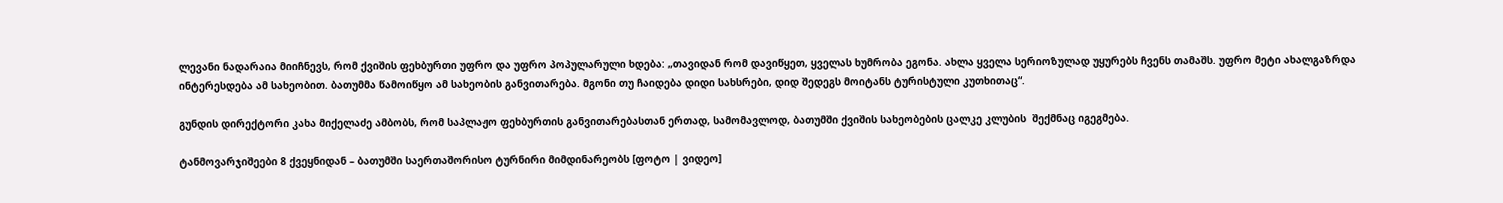ლევანი ნადარაია მიიჩნევს, რომ ქვიშის ფეხბურთი უფრო და უფრო პოპულარული ხდება: „თავიდან რომ დავიწყეთ, ყველას ხუმრობა ეგონა. ახლა ყველა სერიოზულად უყურებს ჩვენს თამაშს. უფრო მეტი ახალგაზრდა ინტერესდება ამ სახეობით. ბათუმმა წამოიწყო ამ სახეობის განვითარება. მგონი თუ ჩაიდება დიდი სახსრები, დიდ შედეგს მოიტანს ტურისტული კუთხითაც“.

გუნდის დირექტორი კახა მიქელაძე ამბობს, რომ საპლაჟო ფეხბურთის განვითარებასთან ერთად, სამომავლოდ, ბათუმში ქვიშის სახეობების ცალკე კლუბის  შექმნაც იგეგმება.

ტანმოვარჯიშეები 8 ქვეყნიდან – ბათუმში საერთაშორისო ტურნირი მიმდინარეობს [ფოტო | ვიდეო]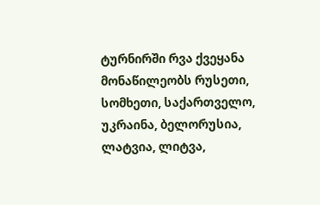ტურნირში რვა ქვეყანა მონაწილეობს რუსეთი, სომხეთი, საქართველო, უკრაინა, ბელორუსია, ლატვია, ლიტვა,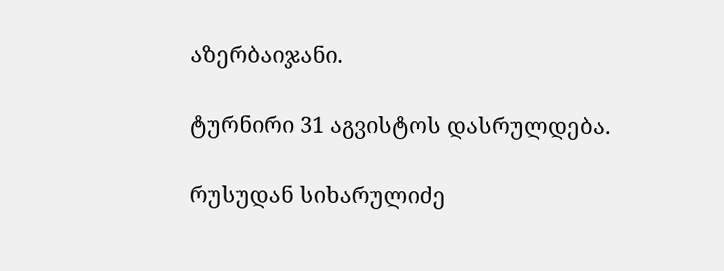აზერბაიჯანი.

ტურნირი 31 აგვისტოს დასრულდება.

რუსუდან სიხარულიძე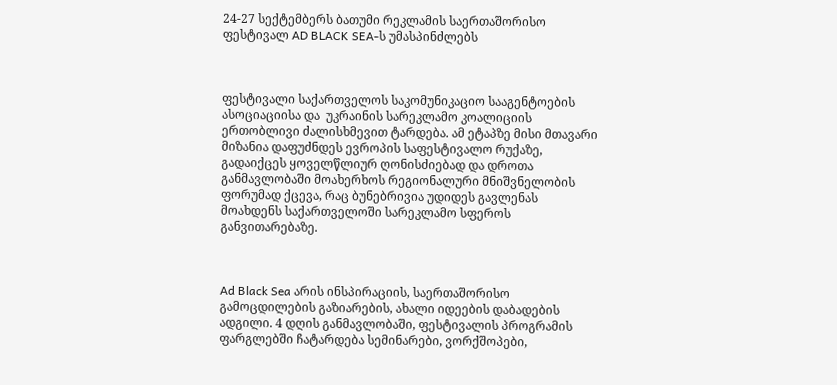24-27 სექტემბერს ბათუმი რეკლამის საერთაშორისო ფესტივალ AD BLACK SEA-ს უმასპინძლებს



ფესტივალი საქართველოს საკომუნიკაციო სააგენტოების ასოციაციისა და  უკრაინის სარეკლამო კოალიციის ერთობლივი ძალისხმევით ტარდება. ამ ეტაპზე მისი მთავარი მიზანია დაფუძნდეს ევროპის საფესტივალო რუქაზე, გადაიქცეს ყოველწლიურ ღონისძიებად და დროთა განმავლობაში მოახერხოს რეგიონალური მნიშვნელობის ფორუმად ქცევა, რაც ბუნებრივია უდიდეს გავლენას მოახდენს საქართველოში სარეკლამო სფეროს განვითარებაზე.



Ad Black Sea არის ინსპირაციის, საერთაშორისო გამოცდილების გაზიარების, ახალი იდეების დაბადების ადგილი. 4 დღის განმავლობაში, ფესტივალის პროგრამის ფარგლებში ჩატარდება სემინარები, ვორქშოპები,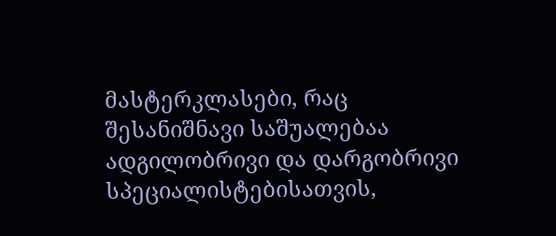მასტერკლასები, რაც შესანიშნავი საშუალებაა ადგილობრივი და დარგობრივი სპეციალისტებისათვის,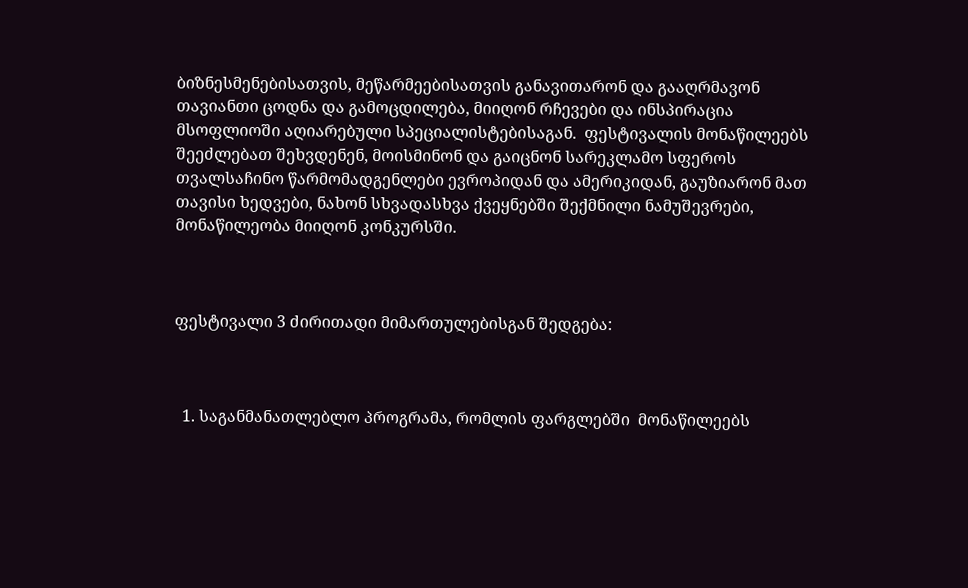ბიზნესმენებისათვის, მეწარმეებისათვის განავითარონ და გააღრმავონ თავიანთი ცოდნა და გამოცდილება, მიიღონ რჩევები და ინსპირაცია მსოფლიოში აღიარებული სპეციალისტებისაგან.  ფესტივალის მონაწილეებს შეეძლებათ შეხვდენენ, მოისმინონ და გაიცნონ სარეკლამო სფეროს თვალსაჩინო წარმომადგენლები ევროპიდან და ამერიკიდან, გაუზიარონ მათ თავისი ხედვები, ნახონ სხვადასხვა ქვეყნებში შექმნილი ნამუშევრები, მონაწილეობა მიიღონ კონკურსში.



ფესტივალი 3 ძირითადი მიმართულებისგან შედგება:



  1. საგანმანათლებლო პროგრამა, რომლის ფარგლებში  მონაწილეებს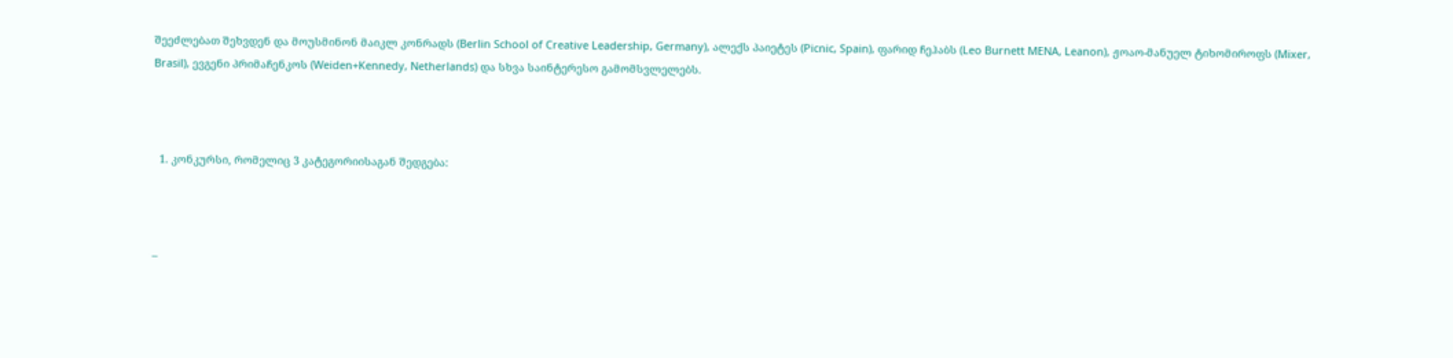შეეძლებათ შეხვდენ და მოუსმინონ მაიკლ კონრადს (Berlin School of Creative Leadership, Germany), ალექს პაიეტეს (Picnic, Spain), ფარიდ ჩეჰაბს (Leo Burnett MENA, Leanon), ჟოაო-მანუელ ტიხომიროფს (Mixer, Brasil), ევგენი პრიმაჩენკოს (Weiden+Kennedy, Netherlands) და სხვა საინტერესო გამომსვლელებს.



  1. კონკურსი, რომელიც 3 კატეგორიისაგან შედგება:



–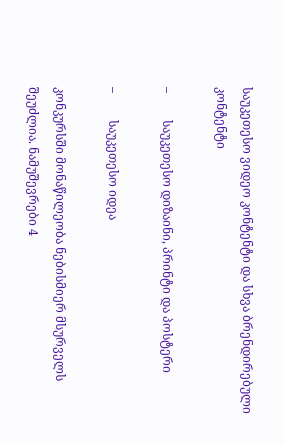საუკეთესო ვიდეო კონტენტი და სხვა ბრენდირებული კონტენტი

–         საუკეთესო დიზაინი, პრინტი და პოსტერი

–         საუკეთესო იდეა

კონკურსში მონაწილეობა ნებისმიერ მსურველს შეუძლია. ნამუშევრები 4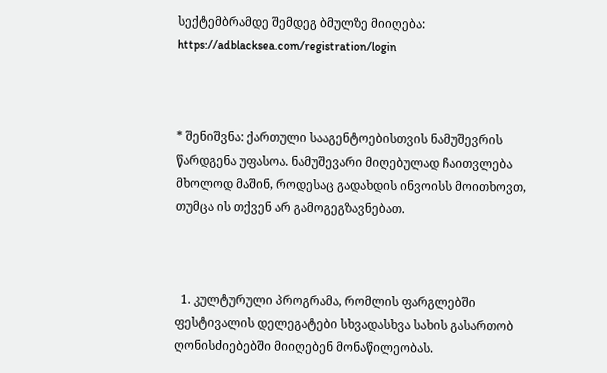სექტემბრამდე შემდეგ ბმულზე მიიღება: https://adblacksea.com/registration/login



* შენიშვნა: ქართული სააგენტოებისთვის ნამუშევრის წარდგენა უფასოა. ნამუშევარი მიღებულად ჩაითვლება მხოლოდ მაშინ, როდესაც გადახდის ინვოისს მოითხოვთ, თუმცა ის თქვენ არ გამოგეგზავნებათ.



  1. კულტურული პროგრამა, რომლის ფარგლებში ფესტივალის დელეგატები სხვადასხვა სახის გასართობ ღონისძიებებში მიიღებენ მონაწილეობას.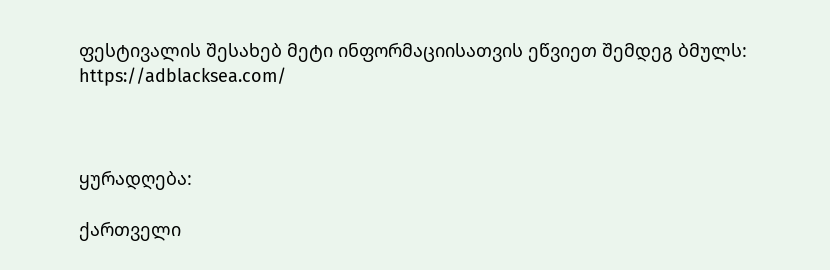ფესტივალის შესახებ მეტი ინფორმაციისათვის ეწვიეთ შემდეგ ბმულს: https://adblacksea.com/



ყურადღება:

ქართველი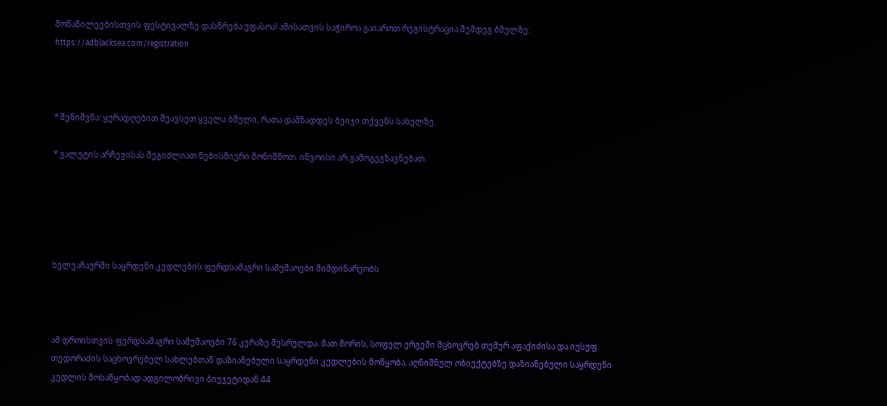მონაწილეებისთვის ფესტივალზე დასწრება უფასოა! ამისათვის საჭიროა გაიაროთ რეგისტრაცია შემდეგ ბმულზე: https://adblacksea.com/registration



* შენიშვნა: ყურადღებით შეავსეთ ყველა ბმული, რათა დამზადდეს ბეიჯი თქვენს სახელზე.

* ვალუტის არჩევისას შეგიძლიათ ნებისმიერი მონიშნოთ. ინვოისი არ გამოგეგზავნებათ.





ხელვაჩაურში საყრდენი კედლების ფერდსამაგრი სამუშაოები მიმდინარეობს



ამ დროისთვის ფერდსამაგრი სამუშაოები 76 კერაზე შესრულდა. მათ შორის, სოფელ ერგეში მცხოვრებ თემურ აფაქიძისა და იუსუფ თედორაძის საცხოვრებელ სახლებთან დაზიანებული საყრდენი კედლების მოწყობა, აღნიშნულ ობიექტებზე დაზიანებული საყრდენი კედლის მოსაწყობად ადგილობრივი ბიუჯეტიდან 44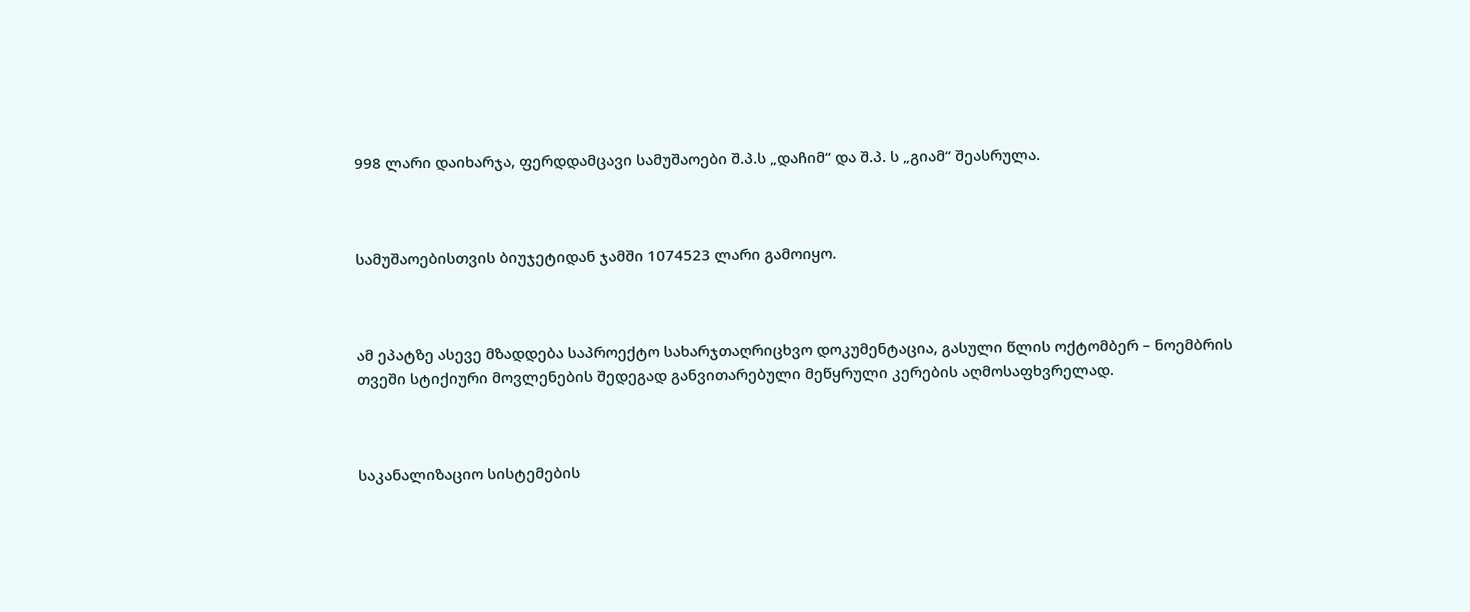998 ლარი დაიხარჯა, ფერდდამცავი სამუშაოები შ.პ.ს „დაჩიმ“ და შ.პ. ს „გიამ“ შეასრულა.



სამუშაოებისთვის ბიუჯეტიდან ჯამში 1074523 ლარი გამოიყო.



ამ ეპატზე ასევე მზადდება საპროექტო სახარჯთაღრიცხვო დოკუმენტაცია, გასული წლის ოქტომბერ – ნოემბრის თვეში სტიქიური მოვლენების შედეგად განვითარებული მეწყრული კერების აღმოსაფხვრელად.



საკანალიზაციო სისტემების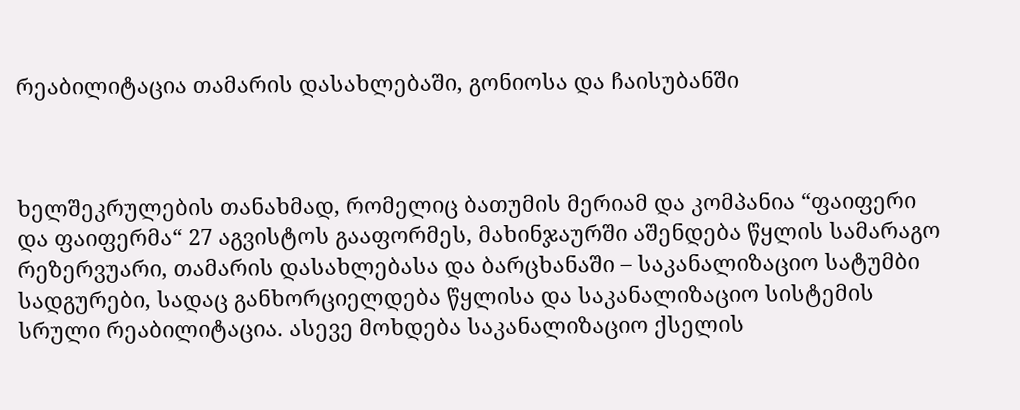რეაბილიტაცია თამარის დასახლებაში, გონიოსა და ჩაისუბანში



ხელშეკრულების თანახმად, რომელიც ბათუმის მერიამ და კომპანია “ფაიფერი და ფაიფერმა“ 27 აგვისტოს გააფორმეს, მახინჯაურში აშენდება წყლის სამარაგო რეზერვუარი, თამარის დასახლებასა და ბარცხანაში – საკანალიზაციო სატუმბი სადგურები, სადაც განხორციელდება წყლისა და საკანალიზაციო სისტემის სრული რეაბილიტაცია. ასევე მოხდება საკანალიზაციო ქსელის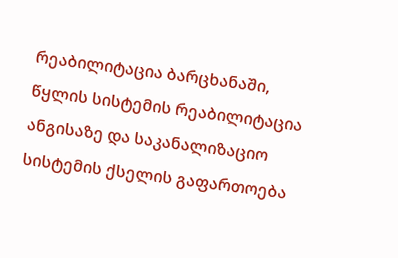რეაბილიტაცია ბარცხანაში, წყლის სისტემის რეაბილიტაცია ანგისაზე და საკანალიზაციო სისტემის ქსელის გაფართოება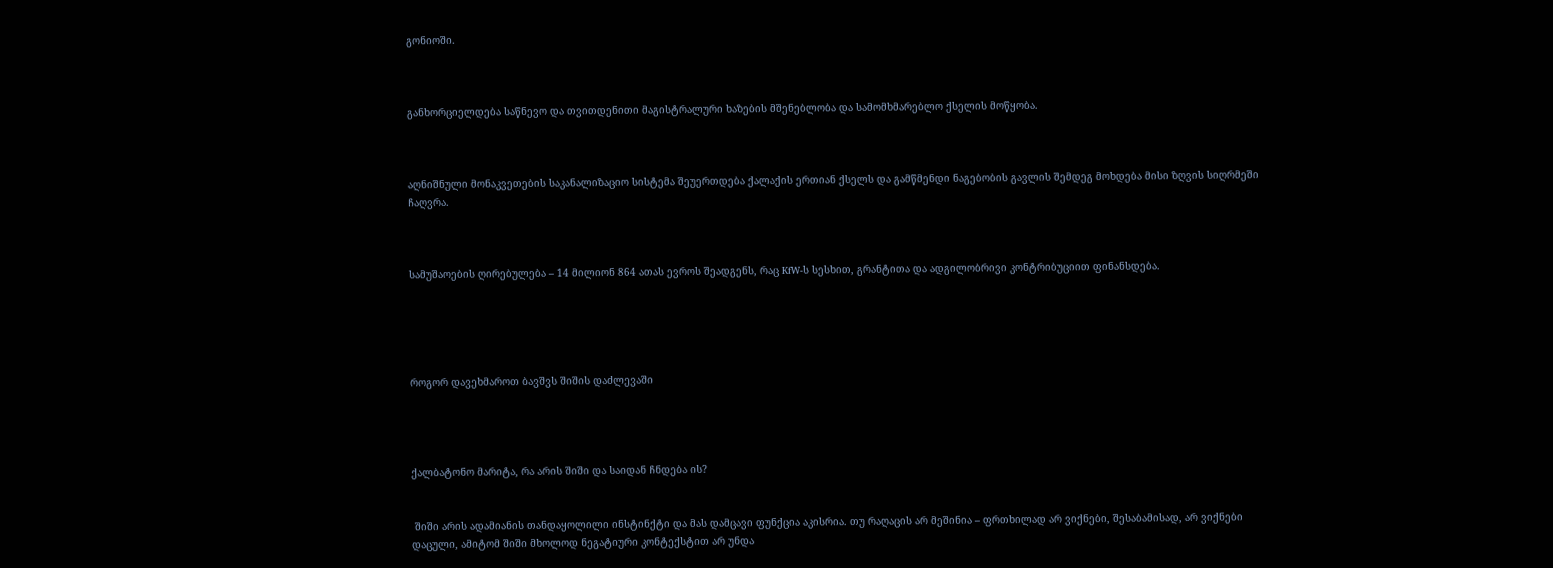გონიოში.



განხორციელდება საწნევო და თვითდენითი მაგისტრალური ხაზების მშენებლობა და სამომხმარებლო ქსელის მოწყობა.



აღნიშნული მონაკვეთების საკანალიზაციო სისტემა შეუერთდება ქალაქის ერთიან ქსელს და გამწმენდი ნაგებობის გავლის შემდეგ მოხდება მისი ზღვის სიღრმეში ჩაღვრა.



სამუშაოების ღირებულება – 14 მილიონ 864 ათას ევროს შეადგენს, რაც KfW-ს სესხით, გრანტითა და ადგილობრივი კონტრიბუციით ფინანსდება.





როგორ დავეხმაროთ ბავშვს შიშის დაძლევაში




ქალბატონო მარიტა, რა არის შიში და საიდან ჩნდება ის?


 შიში არის ადამიანის თანდაყოლილი ინსტინქტი და მას დამცავი ფუნქცია აკისრია. თუ რაღაცის არ მეშინია – ფრთხილად არ ვიქნები, შესაბამისად, არ ვიქნები დაცული, ამიტომ შიში მხოლოდ ნეგატიური კონტექსტით არ უნდა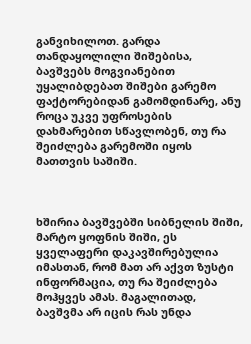განვიხილოთ. გარდა თანდაყოლილი შიშებისა, ბავშვებს მოგვიანებით უყალიბდებათ შიშები გარემო ფაქტორებიდან გამომდინარე, ანუ როცა უკვე უფროსების დახმარებით სწავლობენ, თუ რა შეიძლება გარემოში იყოს მათთვის საშიში.



ხშირია ბავშვებში სიბნელის შიში, მარტო ყოფნის შიში, ეს ყველაფერი დაკავშირებულია იმასთან, რომ მათ არ აქვთ ზუსტი ინფორმაცია, თუ რა შეიძლება მოჰყვეს ამას. მაგალითად, ბავშვმა არ იცის რას უნდა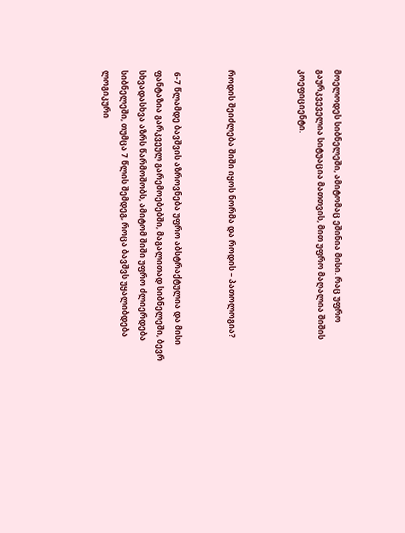მოელოდეს სიბნელეში, ამიტომაც ეშინია მისი. რაც უფრო გაურკვეველია სიტუაცია მათთვის, მით უფრო მაღალია შიშის კოეფიციენტი.



როდის შეიძლება შიში იყოს ნორმა და როდის – პათოლოგია?


 6-7 წლამდე ბავშვის აზროვნება უფრო აბსტრაქტულია და მისი ფანტაზია გარკვეულ გარემოებებში, მაგალითად სიბნელეში, ბევრ სხვადასხვა აზრს წარმოშობს, ამიტომ შიში უფრო ძლიერდება სიბნელეში, თუმცა 7 წლის შემდეგ, როცა ბავშვს უყალიბდება ლოგიკური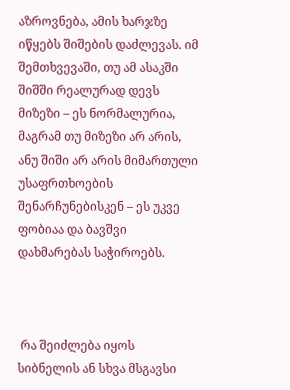აზროვნება, ამის ხარჯზე იწყებს შიშების დაძლევას. იმ შემთხვევაში, თუ ამ ასაკში შიშში რეალურად დევს მიზეზი – ეს ნორმალურია, მაგრამ თუ მიზეზი არ არის, ანუ შიში არ არის მიმართული უსაფრთხოების შენარჩუნებისკენ – ეს უკვე ფობიაა და ბავშვი დახმარებას საჭიროებს.



 რა შეიძლება იყოს სიბნელის ან სხვა მსგავსი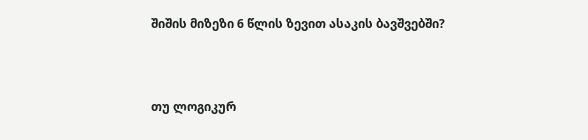შიშის მიზეზი 6 წლის ზევით ასაკის ბავშვებში?



თუ ლოგიკურ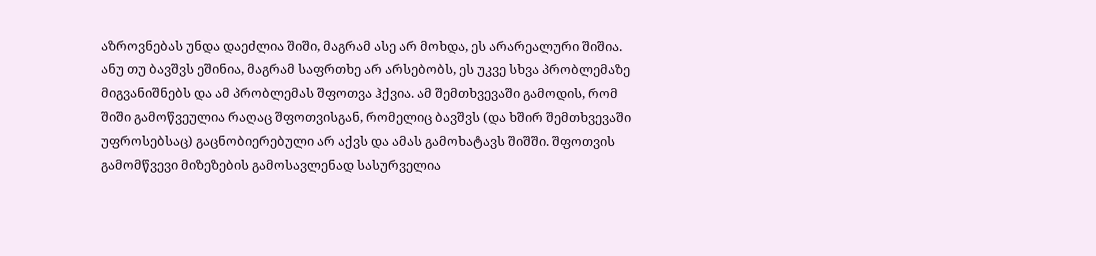აზროვნებას უნდა დაეძლია შიში, მაგრამ ასე არ მოხდა, ეს არარეალური შიშია. ანუ თუ ბავშვს ეშინია, მაგრამ საფრთხე არ არსებობს, ეს უკვე სხვა პრობლემაზე მიგვანიშნებს და ამ პრობლემას შფოთვა ჰქვია. ამ შემთხვევაში გამოდის, რომ შიში გამოწვეულია რაღაც შფოთვისგან, რომელიც ბავშვს (და ხშირ შემთხვევაში უფროსებსაც) გაცნობიერებული არ აქვს და ამას გამოხატავს შიშში. შფოთვის გამომწვევი მიზეზების გამოსავლენად სასურველია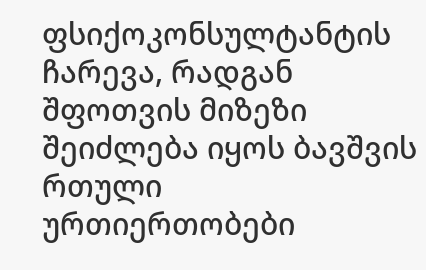ფსიქოკონსულტანტის ჩარევა, რადგან შფოთვის მიზეზი შეიძლება იყოს ბავშვის რთული ურთიერთობები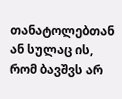თანატოლებთან ან სულაც ის, რომ ბავშვს არ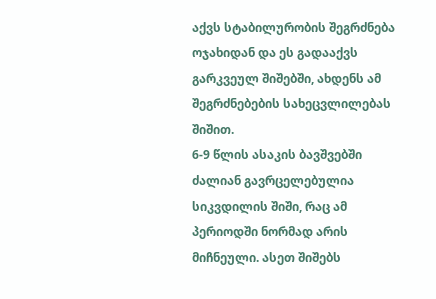აქვს სტაბილურობის შეგრძნება ოჯახიდან და ეს გადააქვს გარკვეულ შიშებში, ახდენს ამ შეგრძნებების სახეცვლილებას შიშით.
6-9 წლის ასაკის ბავშვებში ძალიან გავრცელებულია სიკვდილის შიში, რაც ამ პერიოდში ნორმად არის მიჩნეული. ასეთ შიშებს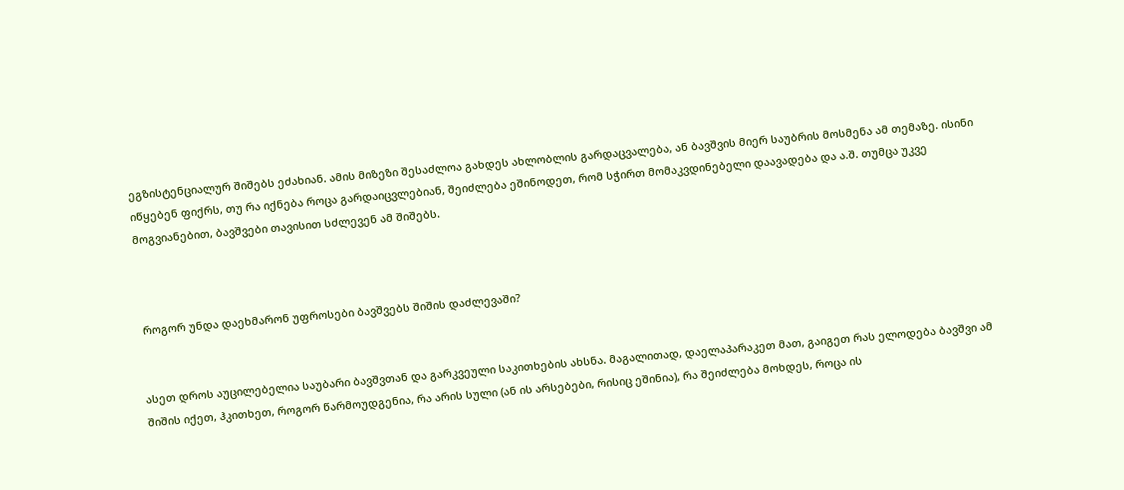ეგზისტენციალურ შიშებს ეძახიან. ამის მიზეზი შესაძლოა გახდეს ახლობლის გარდაცვალება, ან ბავშვის მიერ საუბრის მოსმენა ამ თემაზე. ისინი იწყებენ ფიქრს, თუ რა იქნება როცა გარდაიცვლებიან, შეიძლება ეშინოდეთ, რომ სჭირთ მომაკვდინებელი დაავადება და ა.შ. თუმცა უკვე მოგვიანებით, ბავშვები თავისით სძლევენ ამ შიშებს.



 როგორ უნდა დაეხმარონ უფროსები ბავშვებს შიშის დაძლევაში?


ასეთ დროს აუცილებელია საუბარი ბავშვთან და გარკვეული საკითხების ახსნა. მაგალითად, დაელაპარაკეთ მათ, გაიგეთ რას ელოდება ბავშვი ამ შიშის იქეთ, ჰკითხეთ, როგორ წარმოუდგენია, რა არის სული (ან ის არსებები, რისიც ეშინია), რა შეიძლება მოხდეს, როცა ის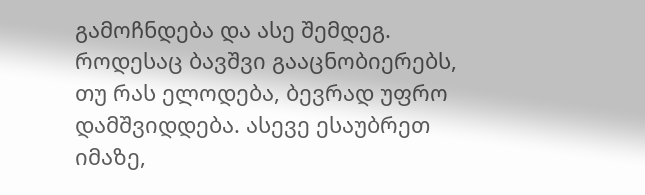გამოჩნდება და ასე შემდეგ. როდესაც ბავშვი გააცნობიერებს, თუ რას ელოდება, ბევრად უფრო დამშვიდდება. ასევე ესაუბრეთ იმაზე,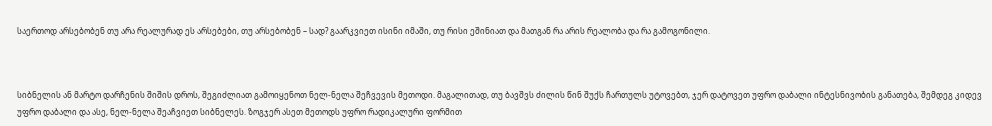საერთოდ არსებობენ თუ არა რეალურად ეს არსებები, თუ არსებობენ – სად? გაარკვიეთ ისინი იმაში, თუ რისი ეშინიათ და მათგან რა არის რეალობა და რა გამოგონილი.



სიბნელის ან მარტო დარჩენის შიშის დროს, შეგიძლიათ გამოიყენოთ ნელ-ნელა შეჩვევის მეთოდი. მაგალითად, თუ ბავშვს ძილის წინ შუქს ჩართულს უტოვებთ, ჯერ დატოვეთ უფრო დაბალი ინტესნივობის განათება, შემდეგ კიდევ უფრო დაბალი და ასე, ნელ-ნელა შეაჩვიეთ სიბნელეს. ზოგჯერ ასეთ მეთოდს უფრო რადიკალური ფორმით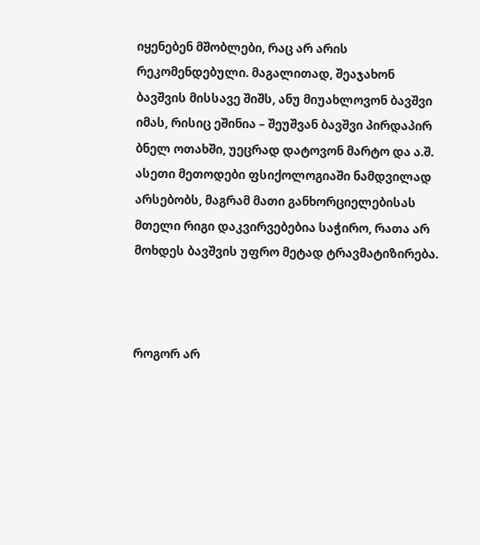იყენებენ მშობლები, რაც არ არის რეკომენდებული. მაგალითად, შეაჯახონ ბავშვის მისსავე შიშს, ანუ მიუახლოვონ ბავშვი იმას, რისიც ეშინია – შეუშვან ბავშვი პირდაპირ ბნელ ოთახში, უეცრად დატოვონ მარტო და ა.შ. ასეთი მეთოდები ფსიქოლოგიაში ნამდვილად არსებობს, მაგრამ მათი განხორციელებისას მთელი რიგი დაკვირვებებია საჭირო, რათა არ მოხდეს ბავშვის უფრო მეტად ტრავმატიზირება.



როგორ არ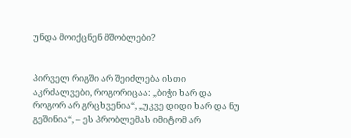უნდა მოიქცნენ მშობლები?


პირველ რიგში არ შეიძლება ისთი აკრძალვები, როგორიცაა: „ბიჭი ხარ და როგორ არ გრცხვენია“, „უკვე დიდი ხარ და ნუ გეშინია“, – ეს პრობლემას იმიტომ არ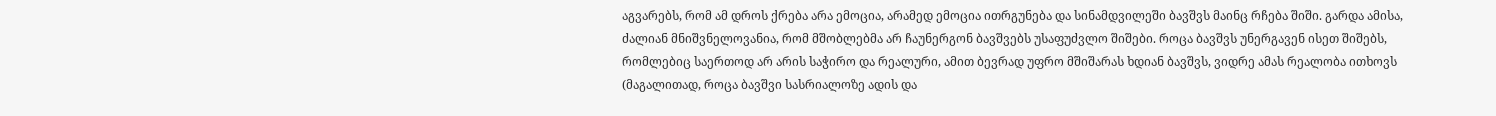აგვარებს, რომ ამ დროს ქრება არა ემოცია, არამედ ემოცია ითრგუნება და სინამდვილეში ბავშვს მაინც რჩება შიში. გარდა ამისა, ძალიან მნიშვნელოვანია, რომ მშობლებმა არ ჩაუნერგონ ბავშვებს უსაფუძვლო შიშები. როცა ბავშვს უნერგავენ ისეთ შიშებს, რომლებიც საერთოდ არ არის საჭირო და რეალური, ამით ბევრად უფრო მშიშარას ხდიან ბავშვს, ვიდრე ამას რეალობა ითხოვს (მაგალითად, როცა ბავშვი სასრიალოზე ადის და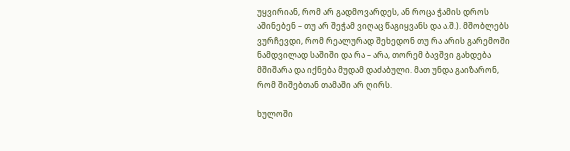უყვირიან, რომ არ გადმოვარდეს, ან როცა ჭამის დროს აშინებენ – თუ არ შეჭამ ვიღაც წაგიყვანს და ა.შ.). მშობლებს ვურჩევდი, რომ რეალურად შეხედონ თუ რა არის გარემოში ნამდვილად საშიში და რა – არა, თორემ ბავშვი გახდება მშიშარა და იქნება მუდამ დაძაბული. მათ უნდა გაიზარონ, რომ შიშებთან თამაში არ ღირს.

ხულოში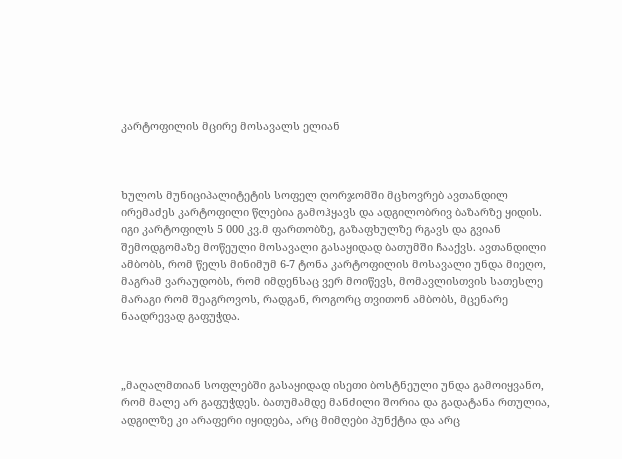კარტოფილის მცირე მოსავალს ელიან



ხულოს მუნიციპალიტეტის სოფელ ღორჯომში მცხოვრებ ავთანდილ ირემაძეს კარტოფილი წლებია გამოჰყავს და ადგილობრივ ბაზარზე ყიდის. იგი კარტოფილს 5 000 კვ.მ ფართობზე, გაზაფხულზე რგავს და გვიან შემოდგომაზე მოწეული მოსავალი გასაყიდად ბათუმში ჩააქვს. ავთანდილი ამბობს, რომ წელს მინიმუმ 6-7 ტონა კარტოფილის მოსავალი უნდა მიეღო, მაგრამ ვარაუდობს, რომ იმდენსაც ვერ მოიწევს, მომავლისთვის სათესლე მარაგი რომ შეაგროვოს, რადგან, როგორც თვითონ ამბობს, მცენარე ნაადრევად გაფუჭდა.



„მაღალმთიან სოფლებში გასაყიდად ისეთი ბოსტნეული უნდა გამოიყვანო, რომ მალე არ გაფუჭდეს. ბათუმამდე მანძილი შორია და გადატანა რთულია, ადგილზე კი არაფერი იყიდება, არც მიმღები პუნქტია და არც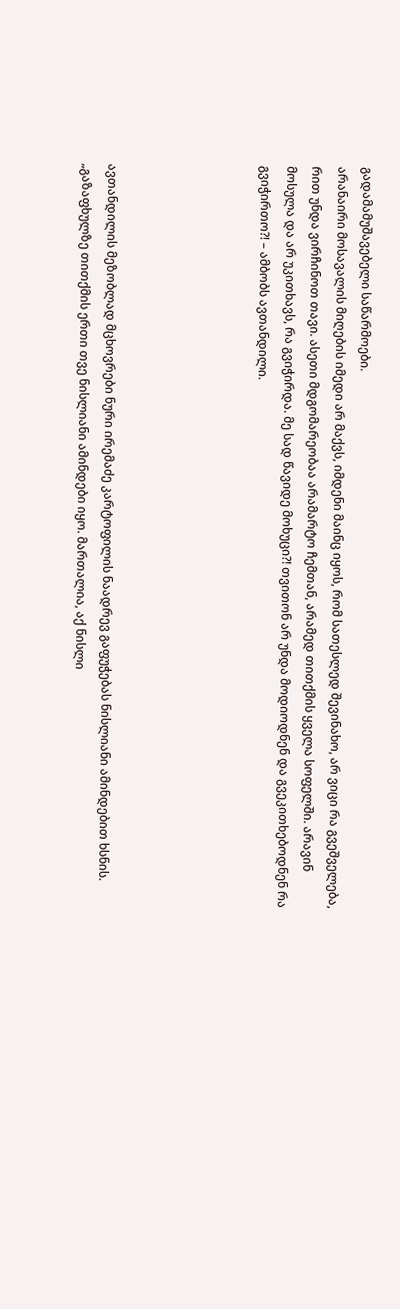გადამამუშავებელი საწარმოები.
არანაირი მოსავალის მიღების იმედი არ მაქვს, იმდენი მაინც იყოს, რომ სათესლედ შევინახო, არ ვიცი რა გვეშველება, რით უნდა ვირჩინოთ თავი. ასეთი მდგომარეობაა არამარტო ჩემთან, არამედ თითქმის ყველა სოფელში. არავინ მოსულა და არ უკითხავს, რა გვიჭირდა. მე სად წავიდე მოხუცი?! თვითონ არ უნდა მოდიოდნენ და გვეკითხებოდნენ რა გვიჭირთო?! – ამბობს ავთანდილი.





ავთანდილის მეზობლად მცხოვრები ნური ირემაძე კარტოფილის ნაადრევ გაფუჭებას ნისლიანი ამინდებით ხსნის.
„გაზაფხულზე თითქმის ერთი თვე ნისლიანი ამინდები იყო. მართალია, აქ ნისლი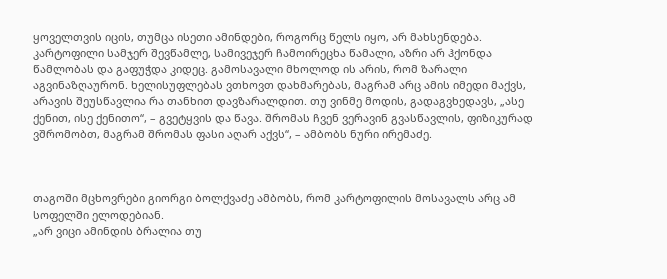ყოველთვის იცის, თუმცა ისეთი ამინდები, როგორც წელს იყო, არ მახსენდება. კარტოფილი სამჯერ შევწამლე, სამივეჯერ ჩამოირეცხა წამალი, აზრი არ ჰქონდა წამლობას და გაფუჭდა კიდეც. გამოსავალი მხოლოდ ის არის, რომ ზარალი აგვინაზღაურონ. ხელისუფლებას ვთხოვთ დახმარებას, მაგრამ არც ამის იმედი მაქვს, არავის შეუსწავლია რა თანხით დავზარალდით. თუ ვინმე მოდის, გადაგვხედავს, „ასე ქენით, ისე ქენითო“, – გვეტყვის და წავა. შრომას ჩვენ ვერავინ გვასწავლის, ფიზიკურად ვშრომობთ, მაგრამ შრომას ფასი აღარ აქვს“, – ამბობს ნური ირემაძე.



თაგოში მცხოვრები გიორგი ბოლქვაძე ამბობს, რომ კარტოფილის მოსავალს არც ამ სოფელში ელოდებიან.
„არ ვიცი ამინდის ბრალია თუ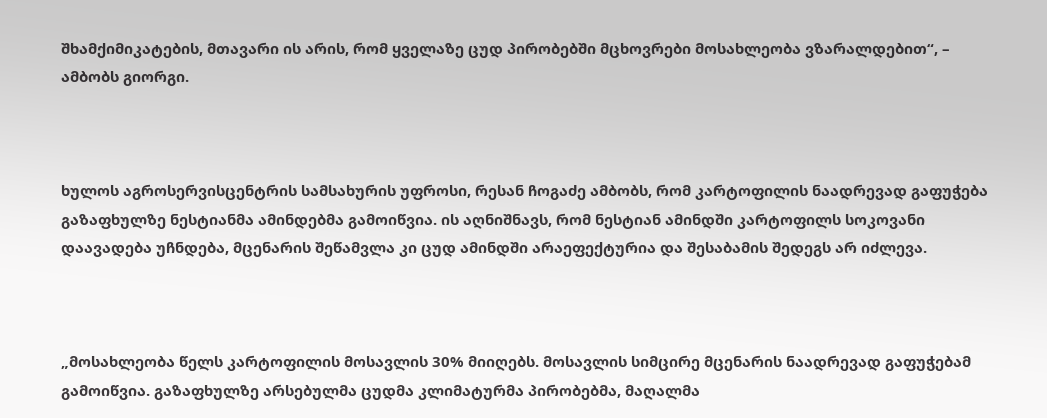შხამქიმიკატების, მთავარი ის არის, რომ ყველაზე ცუდ პირობებში მცხოვრები მოსახლეობა ვზარალდებით“, – ამბობს გიორგი.



ხულოს აგროსერვისცენტრის სამსახურის უფროსი, რესან ჩოგაძე ამბობს, რომ კარტოფილის ნაადრევად გაფუჭება გაზაფხულზე ნესტიანმა ამინდებმა გამოიწვია. ის აღნიშნავს, რომ ნესტიან ამინდში კარტოფილს სოკოვანი დაავადება უჩნდება, მცენარის შეწამვლა კი ცუდ ამინდში არაეფექტურია და შესაბამის შედეგს არ იძლევა.



„მოსახლეობა წელს კარტოფილის მოსავლის 30% მიიღებს. მოსავლის სიმცირე მცენარის ნაადრევად გაფუჭებამ გამოიწვია. გაზაფხულზე არსებულმა ცუდმა კლიმატურმა პირობებმა, მაღალმა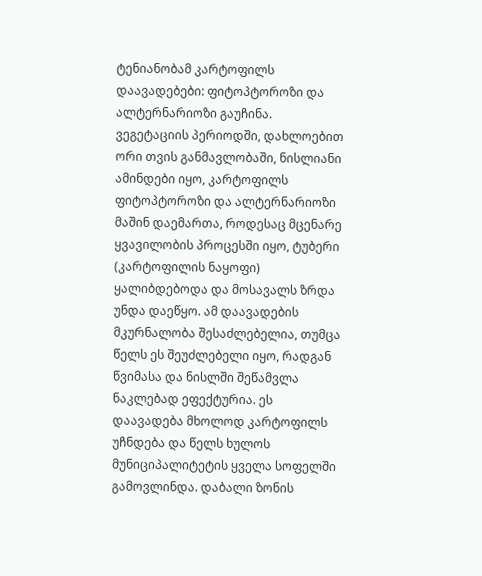ტენიანობამ კარტოფილს დაავადებები: ფიტოპტოროზი და ალტერნარიოზი გაუჩინა. ვეგეტაციის პერიოდში, დახლოებით ორი თვის განმავლობაში, ნისლიანი ამინდები იყო, კარტოფილს ფიტოპტოროზი და ალტერნარიოზი მაშინ დაემართა, როდესაც მცენარე ყვავილობის პროცესში იყო, ტუბერი (კარტოფილის ნაყოფი) ყალიბდებოდა და მოსავალს ზრდა უნდა დაეწყო. ამ დაავადების მკურნალობა შესაძლებელია, თუმცა წელს ეს შეუძლებელი იყო, რადგან წვიმასა და ნისლში შეწამვლა ნაკლებად ეფექტურია. ეს დაავადება მხოლოდ კარტოფილს უჩნდება და წელს ხულოს მუნიციპალიტეტის ყველა სოფელში გამოვლინდა. დაბალი ზონის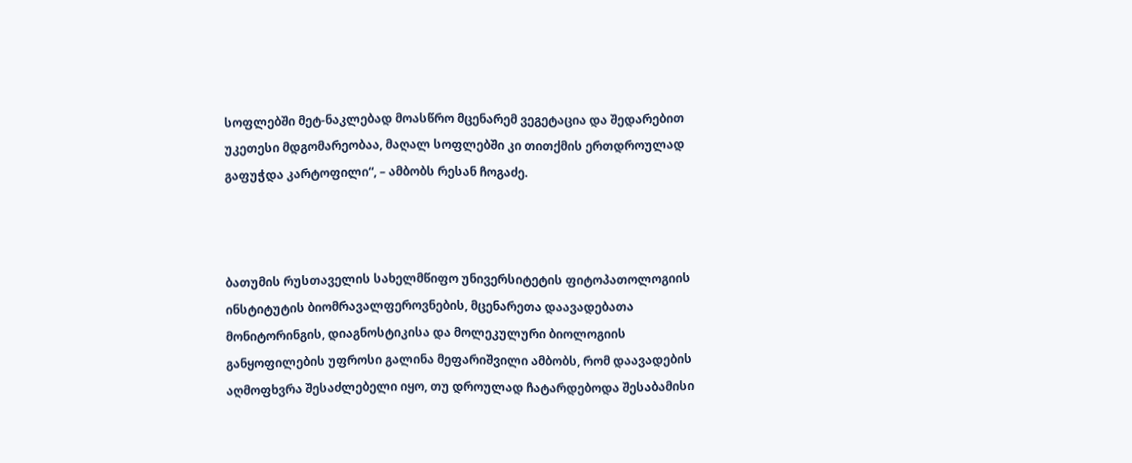სოფლებში მეტ-ნაკლებად მოასწრო მცენარემ ვეგეტაცია და შედარებით უკეთესი მდგომარეობაა, მაღალ სოფლებში კი თითქმის ერთდროულად გაფუჭდა კარტოფილი“, – ამბობს რესან ჩოგაძე.



ბათუმის რუსთაველის სახელმწიფო უნივერსიტეტის ფიტოპათოლოგიის ინსტიტუტის ბიომრავალფეროვნების, მცენარეთა დაავადებათა მონიტორინგის, დიაგნოსტიკისა და მოლეკულური ბიოლოგიის განყოფილების უფროსი გალინა მეფარიშვილი ამბობს, რომ დაავადების აღმოფხვრა შესაძლებელი იყო, თუ დროულად ჩატარდებოდა შესაბამისი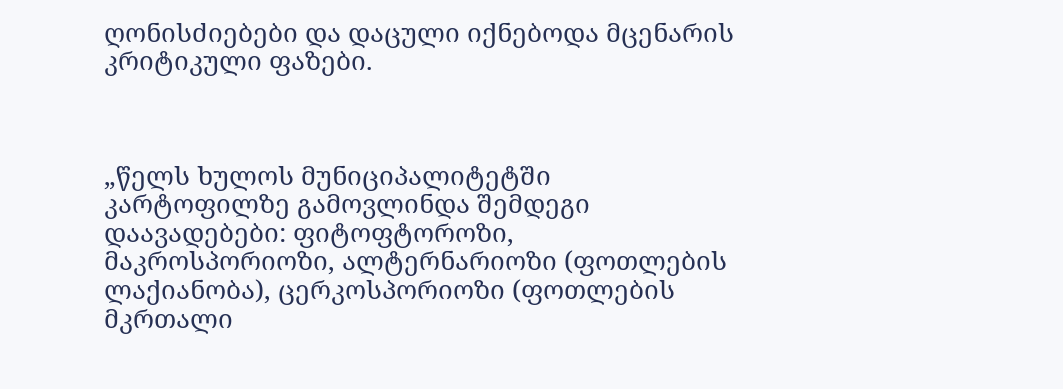ღონისძიებები და დაცული იქნებოდა მცენარის კრიტიკული ფაზები.



„წელს ხულოს მუნიციპალიტეტში კარტოფილზე გამოვლინდა შემდეგი დაავადებები: ფიტოფტოროზი, მაკროსპორიოზი, ალტერნარიოზი (ფოთლების ლაქიანობა), ცერკოსპორიოზი (ფოთლების მკრთალი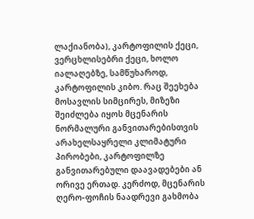ლაქიანობა), კარტოფილის ქეცი, ვერცხლისებრი ქეცი, ხოლო იალაღებზე, სამწუხაროდ, კარტოფილის კიბო. რაც შეეხება მოსავლის სიმცირეს, მიზეზი შეიძლება იყოს მცენარის ნორმალური განვითარებისთვის არახელსაყრელი კლიმატური პირობები, კარტოფილზე განვითარებული დაავადებები ან ორივე ერთად. კერძოდ, მცენარის ღერო-ფოჩის ნაადრევი გახმობა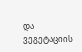და ვეგეტაციის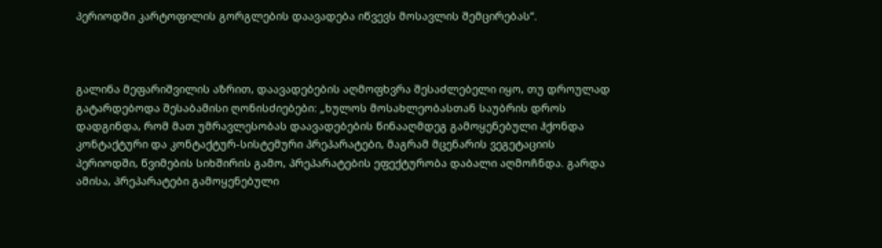პერიოდში კარტოფილის გორგლების დაავადება იწვევს მოსავლის შემცირებას“.



გალინა მეფარიშვილის აზრით, დაავადებების აღმოფხვრა შესაძლებელი იყო, თუ დროულად გატარდებოდა შესაბამისი ღონისძიებები: „ხულოს მოსახლეობასთან საუბრის დროს დადგინდა, რომ მათ უმრავლესობას დაავადებების წინააღმდეგ გამოყენებული ჰქონდა კონტაქტური და კონტაქტურ-სისტემური პრეპარატები, მაგრამ მცენარის ვეგეტაციის პერიოდში, წვიმების სიხშირის გამო, პრეპარატების ეფექტურობა დაბალი აღმოჩნდა. გარდა ამისა, პრეპარატები გამოყენებული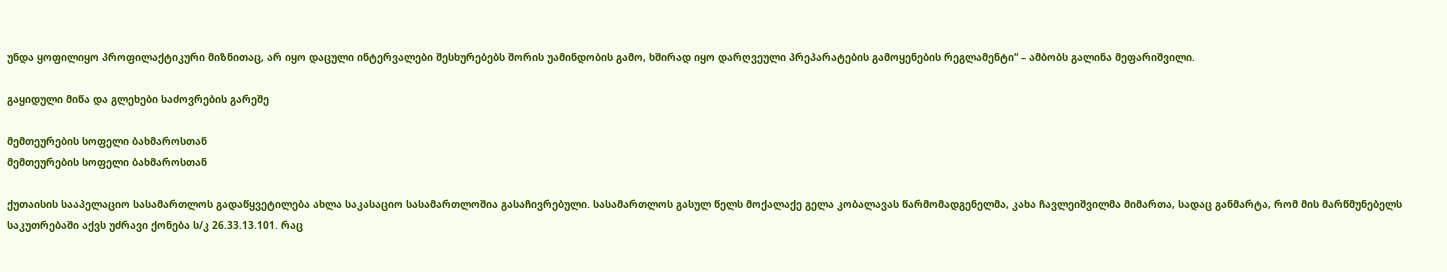უნდა ყოფილიყო პროფილაქტიკური მიზნითაც, არ იყო დაცული ინტერვალები შესხურებებს შორის უამინდობის გამო, ხშირად იყო დარღვეული პრეპარატების გამოყენების რეგლამენტი“ – ამბობს გალინა მეფარიშვილი.

გაყიდული მიწა და გლეხები საძოვრების გარეშე

მემთეურების სოფელი ბახმაროსთან
მემთეურების სოფელი ბახმაროსთან

ქუთაისის სააპელაციო სასამართლოს გადაწყვეტილება ახლა საკასაციო სასამართლოშია გასაჩივრებული. სასამართლოს გასულ წელს მოქალაქე გელა კობალავას წარმომადგენელმა, კახა ჩავლეიშვილმა მიმართა, სადაც განმარტა, რომ მის მარწმუნებელს საკუთრებაში აქვს უძრავი ქონება ს/კ 26.33.13.101. რაც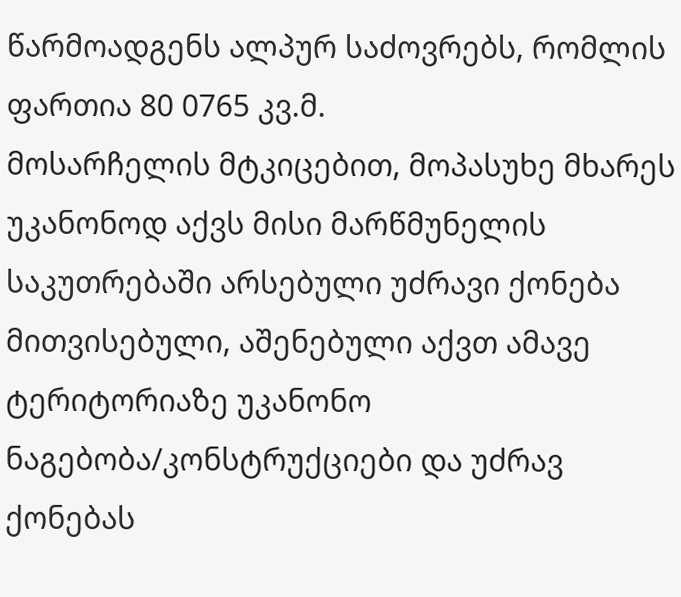წარმოადგენს ალპურ საძოვრებს, რომლის ფართია 80 0765 კვ.მ.
მოსარჩელის მტკიცებით, მოპასუხე მხარეს უკანონოდ აქვს მისი მარწმუნელის საკუთრებაში არსებული უძრავი ქონება მითვისებული, აშენებული აქვთ ამავე ტერიტორიაზე უკანონო ნაგებობა/კონსტრუქციები და უძრავ ქონებას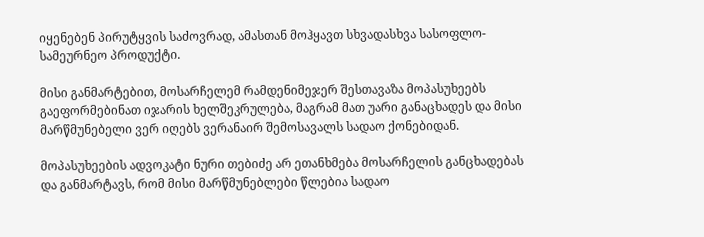იყენებენ პირუტყვის საძოვრად, ამასთან მოჰყავთ სხვადასხვა სასოფლო-სამეურნეო პროდუქტი.

მისი განმარტებით, მოსარჩელემ რამდენიმეჯერ შესთავაზა მოპასუხეებს გაეფორმებინათ იჯარის ხელშეკრულება, მაგრამ მათ უარი განაცხადეს და მისი მარწმუნებელი ვერ იღებს ვერანაირ შემოსავალს სადაო ქონებიდან.

მოპასუხეების ადვოკატი ნური თებიძე არ ეთანხმება მოსარჩელის განცხადებას და განმარტავს, რომ მისი მარწმუნებლები წლებია სადაო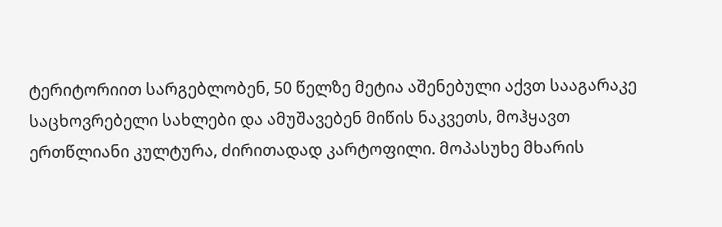ტერიტორიით სარგებლობენ, 50 წელზე მეტია აშენებული აქვთ სააგარაკე საცხოვრებელი სახლები და ამუშავებენ მიწის ნაკვეთს, მოჰყავთ ერთწლიანი კულტურა, ძირითადად კარტოფილი. მოპასუხე მხარის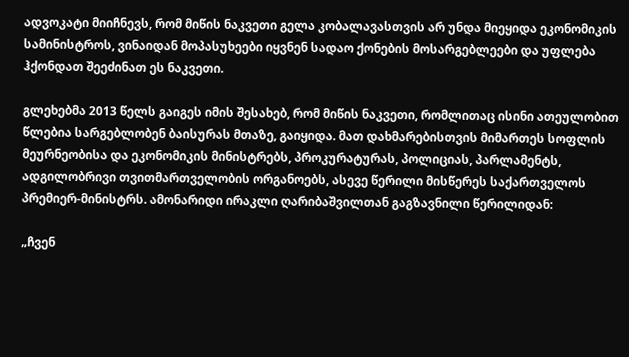ადვოკატი მიიჩნევს, რომ მიწის ნაკვეთი გელა კობალავასთვის არ უნდა მიეყიდა ეკონომიკის სამინისტროს, ვინაიდან მოპასუხეები იყვნენ სადაო ქონების მოსარგებლეები და უფლება ჰქონდათ შეეძინათ ეს ნაკვეთი.

გლეხებმა 2013 წელს გაიგეს იმის შესახებ, რომ მიწის ნაკვეთი, რომლითაც ისინი ათეულობით წლებია სარგებლობენ ბაისურას მთაზე, გაიყიდა. მათ დახმარებისთვის მიმართეს სოფლის მეურნეობისა და ეკონომიკის მინისტრებს, პროკურატურას, პოლიციას, პარლამენტს, ადგილობრივი თვითმართველობის ორგანოებს, ასევე წერილი მისწერეს საქართველოს პრემიერ-მინისტრს. ამონარიდი ირაკლი ღარიბაშვილთან გაგზავნილი წერილიდან:

„ჩვენ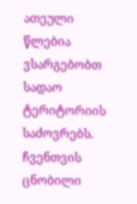ათეული წლებია ვსარგებობთ სადაო ტერიტორიის საძოვრებს. ჩვენთვის ცნობილი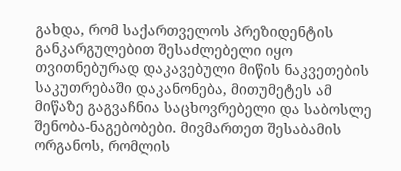გახდა, რომ საქართველოს პრეზიდენტის განკარგულებით შესაძლებელი იყო თვითნებურად დაკავებული მიწის ნაკვეთების საკუთრებაში დაკანონება, მითუმეტეს ამ მიწაზე გაგვაჩნია საცხოვრებელი და საბოსლე შენობა-ნაგებობები. მივმართეთ შესაბამის ორგანოს, რომლის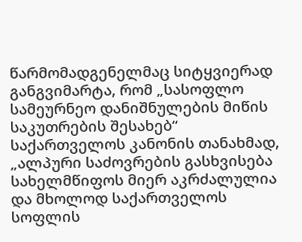წარმომადგენელმაც სიტყვიერად განგვიმარტა, რომ „სასოფლო სამეურნეო დანიშნულების მიწის საკუთრების შესახებ“ საქართველოს კანონის თანახმად, „ალპური საძოვრების გასხვისება სახელმწიფოს მიერ აკრძალულია და მხოლოდ საქართველოს სოფლის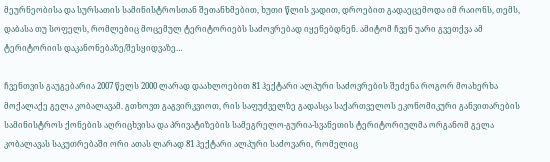მეურნეობისა და სურსათის სამინისტროსთან შეთანხმებით, ხუთი წლის ვადით, დროებით გადაეცემოდა იმ რაიონს, თემს, დაბასა თუ სოფელს, რომლებიც მოცემულ ტერიტორიებს საძოვრებად იყენებდნენ. ამიტომ ჩვენ უარი გვეთქვა ამ ტერიტორიის დაკანონებაზე/შესყიდვაზე…

ჩვენთვის გაუგებარია 2007 წელს 2000 ლარად დაახლოებით 81 ჰექტარი ალპური საძოვრების შეძენა როგორ მოახერხა მოქალაქე გელა კობალავამ. გთხოვთ გაგვირკვიოთ, რის საფუძველზე გადასცა საქართველოს ეკონომიკური განვითარების სამინისტროს ქონების აღრიცხვისა და პრივატიზების სამეგრელო-გურია-სვანეთის ტერიტორიულმა ორგანომ გელა კობალავას საკუთრებაში ორი ათას ლარად 81 ჰექტარი ალპური საძოვარი, რომელიც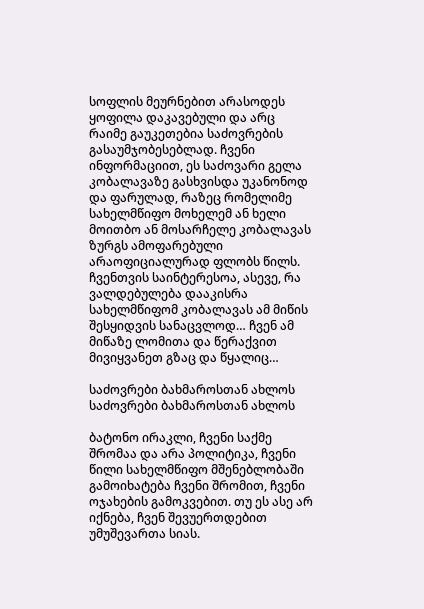სოფლის მეურნებით არასოდეს ყოფილა დაკავებული და არც რაიმე გაუკეთებია საძოვრების გასაუმჯობესებლად. ჩვენი ინფორმაციით, ეს საძოვარი გელა კობალავაზე გასხვისდა უკანონოდ და ფარულად, რაზეც რომელიმე სახელმწიფო მოხელემ ან ხელი მოითბო ან მოსარჩელე კობალავას ზურგს ამოფარებული არაოფიციალურად ფლობს წილს. ჩვენთვის საინტერესოა, ასევე, რა ვალდებულება დააკისრა სახელმწიფომ კობალავას ამ მიწის შესყიდვის სანაცვლოდ… ჩვენ ამ მიწაზე ლომითა და წერაქვით მივიყვანეთ გზაც და წყალიც…

საძოვრები ბახმაროსთან ახლოს
საძოვრები ბახმაროსთან ახლოს

ბატონო ირაკლი, ჩვენი საქმე შრომაა და არა პოლიტიკა, ჩვენი წილი სახელმწიფო მშენებლობაში გამოიხატება ჩვენი შრომით, ჩვენი ოჯახების გამოკვებით. თუ ეს ასე არ იქნება, ჩვენ შევუერთდებით უმუშევართა სიას.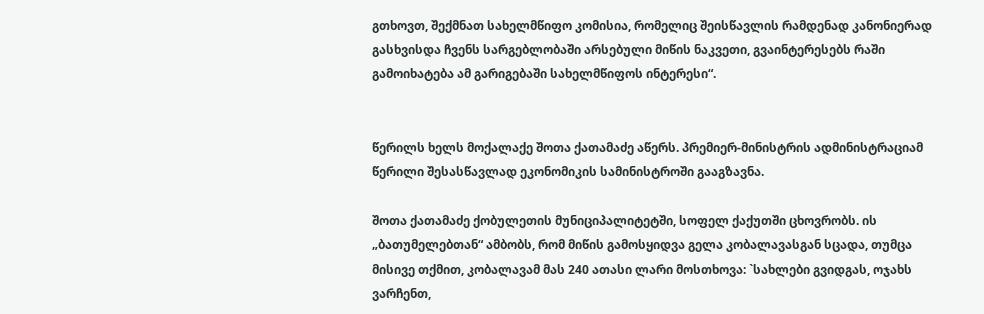გთხოვთ, შექმნათ სახელმწიფო კომისია, რომელიც შეისწავლის რამდენად კანონიერად გასხვისდა ჩვენს სარგებლობაში არსებული მიწის ნაკვეთი, გვაინტერესებს რაში გამოიხატება ამ გარიგებაში სახელმწიფოს ინტერესი“.


წერილს ხელს მოქალაქე შოთა ქათამაძე აწერს. პრემიერ-მინისტრის ადმინისტრაციამ წერილი შესასწავლად ეკონომიკის სამინისტროში გააგზავნა.

შოთა ქათამაძე ქობულეთის მუნიციპალიტეტში, სოფელ ქაქუთში ცხოვრობს. ის „ბათუმელებთან“ ამბობს, რომ მიწის გამოსყიდვა გელა კობალავასგან სცადა, თუმცა მისივე თქმით, კობალავამ მას 240 ათასი ლარი მოსთხოვა: `სახლები გვიდგას, ოჯახს ვარჩენთ,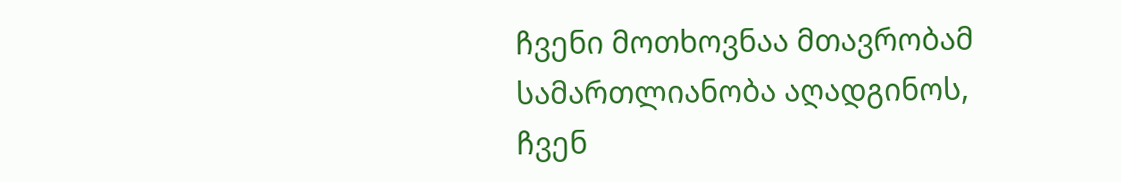ჩვენი მოთხოვნაა მთავრობამ სამართლიანობა აღადგინოს, ჩვენ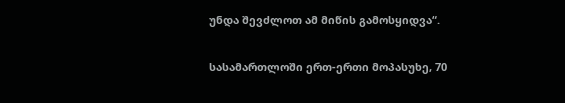უნდა შევძლოთ ამ მიწის გამოსყიდვა“.

სასამართლოში ერთ-ერთი მოპასუხე, 70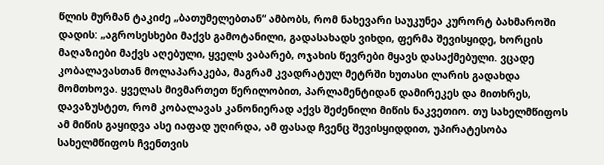წლის მურმან ტაკიძე „ბათუმელებთან“ ამბობს, რომ ნახევარი საუკუნეა კურორტ ბახმაროში დადის: „აგროსესხები მაქვს გამოტანილი, გადასახადს ვიხდი, ფერმა შევისყიდე, ხორცის მაღაზიები მაქვს აღებული, ყველს ვაბარებ, ოჯახის წევრები მყავს დასაქმებული. ვცადე კობალავასთან მოლაპარაკება, მაგრამ კვადრატულ მეტრში ხუთასი ლარის გადახდა მომთხოვა. ყველას მივმართეთ წერილობით, პარლამენტიდან დამირეკეს და მითხრეს, დავაზუსტეთ, რომ კობალავას კანონიერად აქვს შეძენილი მიწის ნაკვეთიო. თუ სახელმწიფოს ამ მიწის გაყიდვა ასე იაფად უღირდა, ამ ფასად ჩვენც შევისყიდდით, უპირატესობა სახელმწიფოს ჩვენთვის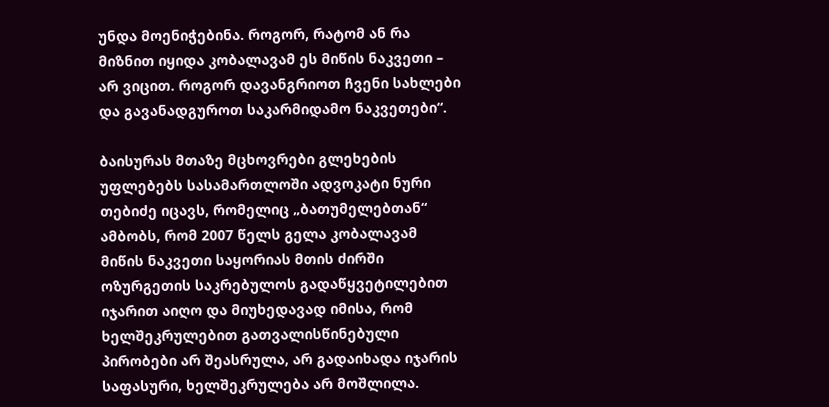უნდა მოენიჭებინა. როგორ, რატომ ან რა მიზნით იყიდა კობალავამ ეს მიწის ნაკვეთი – არ ვიცით. როგორ დავანგრიოთ ჩვენი სახლები და გავანადგუროთ საკარმიდამო ნაკვეთები“.

ბაისურას მთაზე მცხოვრები გლეხების უფლებებს სასამართლოში ადვოკატი ნური თებიძე იცავს, რომელიც „ბათუმელებთან“ ამბობს, რომ 2007 წელს გელა კობალავამ მიწის ნაკვეთი საყორიას მთის ძირში ოზურგეთის საკრებულოს გადაწყვეტილებით იჯარით აიღო და მიუხედავად იმისა, რომ ხელშეკრულებით გათვალისწინებული პირობები არ შეასრულა, არ გადაიხადა იჯარის საფასური, ხელშეკრულება არ მოშლილა.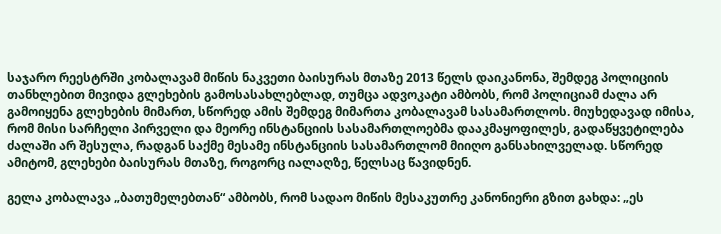საჯარო რეესტრში კობალავამ მიწის ნაკვეთი ბაისურას მთაზე 2013 წელს დაიკანონა, შემდეგ პოლიციის თანხლებით მივიდა გლეხების გამოსასახლებლად, თუმცა ადვოკატი ამბობს, რომ პოლიციამ ძალა არ გამოიყენა გლეხების მიმართ, სწორედ ამის შემდეგ მიმართა კობალავამ სასამართლოს. მიუხედავად იმისა, რომ მისი სარჩელი პირველი და მეორე ინსტანციის სასამართლოებმა დააკმაყოფილეს, გადაწყვეტილება ძალაში არ შესულა, რადგან საქმე მესამე ინსტანციის სასამართლომ მიიღო განსახილველად. სწორედ ამიტომ, გლეხები ბაისურას მთაზე, როგორც იალაღზე, წელსაც წავიდნენ.

გელა კობალავა „ბათუმელებთან“ ამბობს, რომ სადაო მიწის მესაკუთრე კანონიერი გზით გახდა: „ეს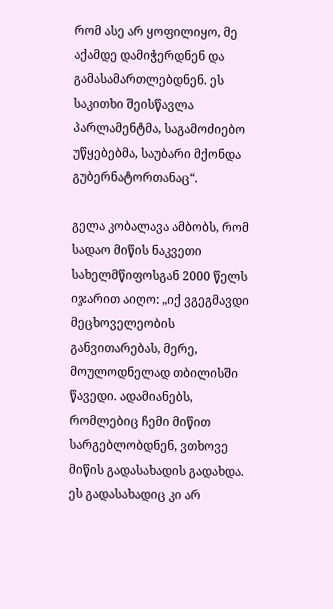რომ ასე არ ყოფილიყო, მე აქამდე დამიჭერდნენ და გამასამართლებდნენ. ეს საკითხი შეისწავლა პარლამენტმა, საგამოძიებო უწყებებმა, საუბარი მქონდა გუბერნატორთანაც“.

გელა კობალავა ამბობს, რომ სადაო მიწის ნაკვეთი სახელმწიფოსგან 2000 წელს იჯარით აიღო: „იქ ვგეგმავდი მეცხოველეობის განვითარებას, მერე, მოულოდნელად თბილისში წავედი. ადამიანებს, რომლებიც ჩემი მიწით სარგებლობდნენ, ვთხოვე მიწის გადასახადის გადახდა. ეს გადასახადიც კი არ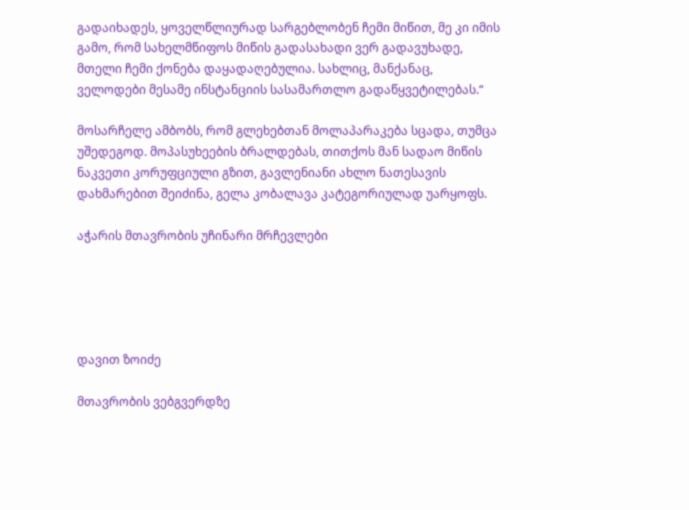გადაიხადეს, ყოველწლიურად სარგებლობენ ჩემი მიწით, მე კი იმის გამო, რომ სახელმწიფოს მიწის გადასახადი ვერ გადავუხადე, მთელი ჩემი ქონება დაყადაღებულია. სახლიც, მანქანაც, ველოდები მესამე ინსტანციის სასამართლო გადაწყვეტილებას.“

მოსარჩელე ამბობს, რომ გლეხებთან მოლაპარაკება სცადა, თუმცა უშედეგოდ. მოპასუხეების ბრალდებას, თითქოს მან სადაო მიწის ნაკვეთი კორუფციული გზით, გავლენიანი ახლო ნათესავის დახმარებით შეიძინა, გელა კობალავა კატეგორიულად უარყოფს.

აჭარის მთავრობის უჩინარი მრჩევლები





დავით ზოიძე

მთავრობის ვებგვერდზე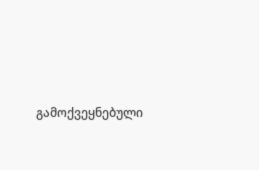გამოქვეყნებული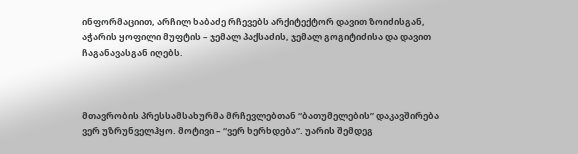ინფორმაციით, არჩილ ხაბაძე რჩევებს არქიტექტორ დავით ზოიძისგან, აჭარის ყოფილი მუფტის – ჯემალ პაქსაძის, ჯემალ გოგიტიძისა და დავით ჩაგანავასგან იღებს.



მთავრობის პრესსამსახურმა მრჩევლებთან “ბათუმელების” დაკავშირება ვერ უზრუნველჰყო. მოტივი – “ვერ ხერხდება”. უარის შემდეგ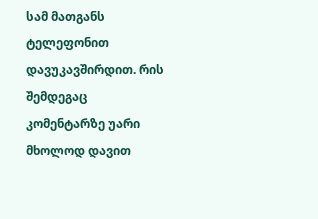სამ მათგანს ტელეფონით დავუკავშირდით. რის შემდეგაც კომენტარზე უარი მხოლოდ დავით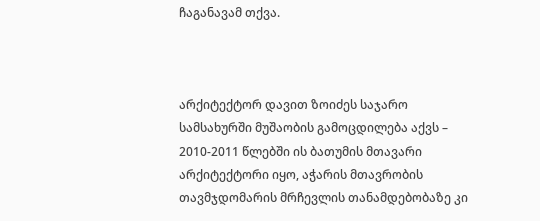ჩაგანავამ თქვა.



არქიტექტორ დავით ზოიძეს საჯარო სამსახურში მუშაობის გამოცდილება აქვს – 2010-2011 წლებში ის ბათუმის მთავარი არქიტექტორი იყო, აჭარის მთავრობის თავმჯდომარის მრჩევლის თანამდებობაზე კი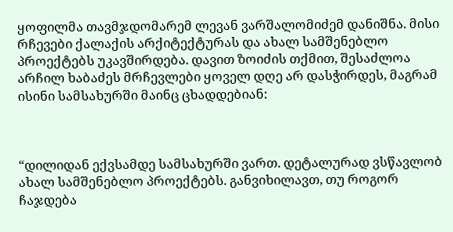ყოფილმა თავმჯდომარემ ლევან ვარშალომიძემ დანიშნა. მისი რჩევები ქალაქის არქიტექტურას და ახალ სამშენებლო პროექტებს უკავშირდება. დავით ზოიძის თქმით, შესაძლოა არჩილ ხაბაძეს მრჩევლები ყოველ დღე არ დასჭირდეს, მაგრამ ისინი სამსახურში მაინც ცხადდებიან:



“დილიდან ექვსამდე სამსახურში ვართ. დეტალურად ვსწავლობ ახალ სამშენებლო პროექტებს. განვიხილავთ, თუ როგორ ჩაჯდება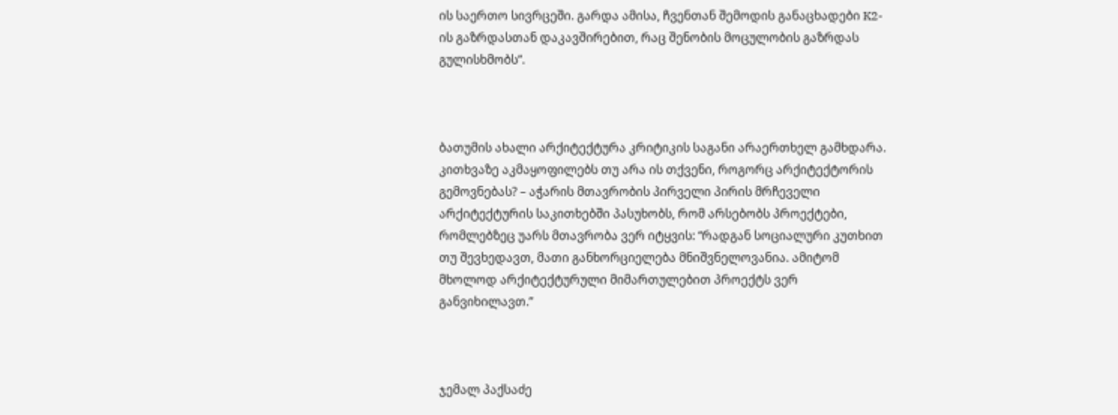ის საერთო სივრცეში. გარდა ამისა, ჩვენთან შემოდის განაცხადები K2-ის გაზრდასთან დაკავშირებით, რაც შენობის მოცულობის გაზრდას გულისხმობს”.



ბათუმის ახალი არქიტექტურა კრიტიკის საგანი არაერთხელ გამხდარა. კითხვაზე აკმაყოფილებს თუ არა ის თქვენი, როგორც არქიტექტორის გემოვნებას? – აჭარის მთავრობის პირველი პირის მრჩეველი არქიტექტურის საკითხებში პასუხობს, რომ არსებობს პროექტები, რომლებზეც უარს მთავრობა ვერ იტყვის: “რადგან სოციალური კუთხით თუ შევხედავთ, მათი განხორციელება მნიშვნელოვანია. ამიტომ მხოლოდ არქიტექტურული მიმართულებით პროექტს ვერ განვიხილავთ.”



ჯემალ პაქსაძე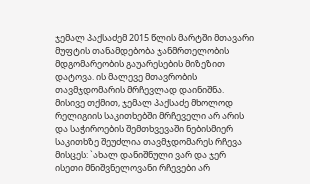ჯემალ პაქსაძემ 2015 წლის მარტში მთავარი მუფტის თანამდებობა ჯანმრთელობის მდგომარეობის გაუარესების მიზეზით დატოვა. ის მალევე მთავრობის თავმჯდომარის მრჩევლად დაინიშნა. მისივე თქმით, ჯემალ პაქსაძე მხოლოდ რელიგიის საკითხებში მრჩეველი არ არის და საჭიროების შემთხვევაში ნებისმიერ საკითხზე შეუძლია თავმჯდომარეს რჩევა მისცეს: `ახალ დანიშნული ვარ და ჯერ ისეთი მნიშვნელოვანი რჩევები არ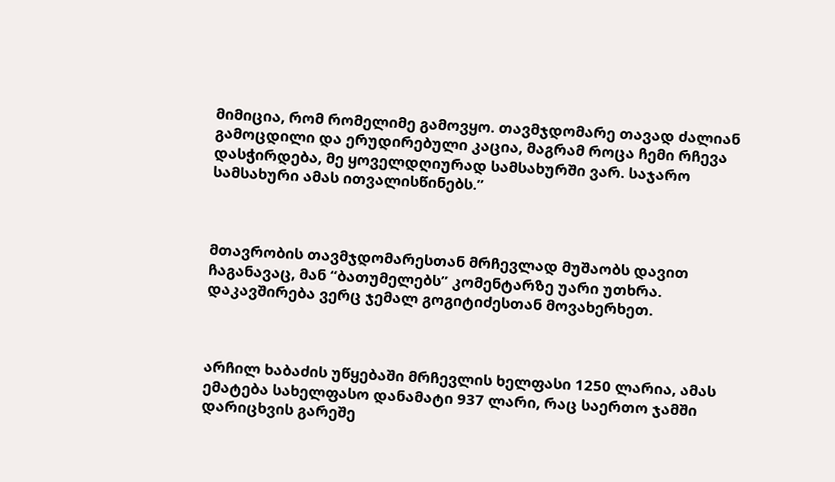მიმიცია, რომ რომელიმე გამოვყო. თავმჯდომარე თავად ძალიან გამოცდილი და ერუდირებული კაცია, მაგრამ როცა ჩემი რჩევა დასჭირდება, მე ყოველდღიურად სამსახურში ვარ. საჯარო სამსახური ამას ითვალისწინებს.”



მთავრობის თავმჯდომარესთან მრჩევლად მუშაობს დავით ჩაგანავაც, მან “ბათუმელებს” კომენტარზე უარი უთხრა. დაკავშირება ვერც ჯემალ გოგიტიძესთან მოვახერხეთ.



არჩილ ხაბაძის უწყებაში მრჩევლის ხელფასი 1250 ლარია, ამას ემატება სახელფასო დანამატი 937 ლარი, რაც საერთო ჯამში დარიცხვის გარეშე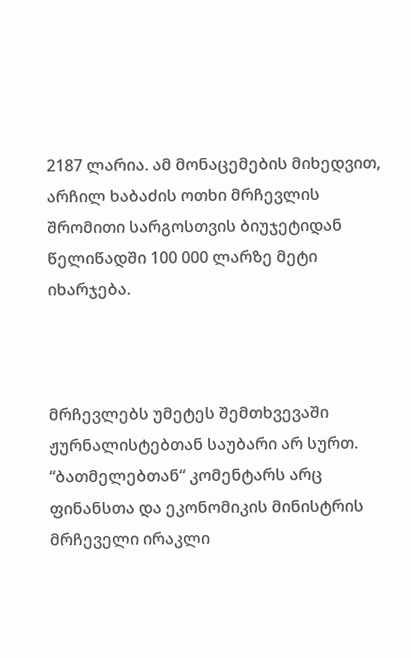2187 ლარია. ამ მონაცემების მიხედვით, არჩილ ხაბაძის ოთხი მრჩევლის შრომითი სარგოსთვის ბიუჯეტიდან წელიწადში 100 000 ლარზე მეტი იხარჯება.



მრჩევლებს უმეტეს შემთხვევაში ჟურნალისტებთან საუბარი არ სურთ. “ბათმელებთან“ კომენტარს არც ფინანსთა და ეკონომიკის მინისტრის მრჩეველი ირაკლი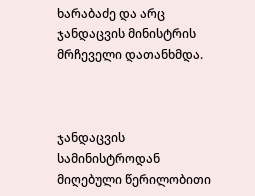ხარაბაძე და არც ჯანდაცვის მინისტრის მრჩეველი დათანხმდა.



ჯანდაცვის სამინისტროდან მიღებული წერილობითი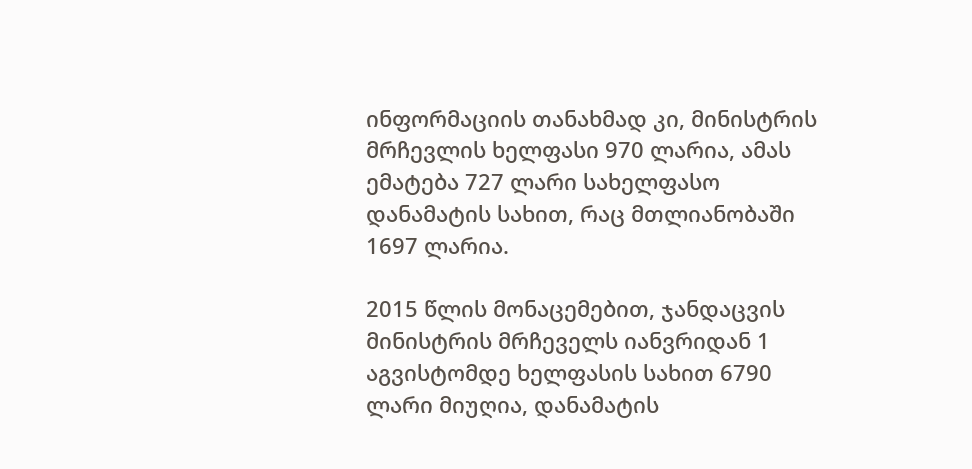ინფორმაციის თანახმად კი, მინისტრის მრჩევლის ხელფასი 970 ლარია, ამას ემატება 727 ლარი სახელფასო დანამატის სახით, რაც მთლიანობაში 1697 ლარია.

2015 წლის მონაცემებით, ჯანდაცვის მინისტრის მრჩეველს იანვრიდან 1 აგვისტომდე ხელფასის სახით 6790 ლარი მიუღია, დანამატის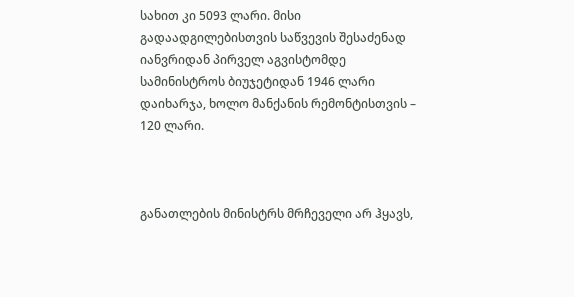სახით კი 5093 ლარი. მისი გადაადგილებისთვის საწვევის შესაძენად იანვრიდან პირველ აგვისტომდე სამინისტროს ბიუჯეტიდან 1946 ლარი დაიხარჯა, ხოლო მანქანის რემონტისთვის – 120 ლარი.



განათლების მინისტრს მრჩეველი არ ჰყავს,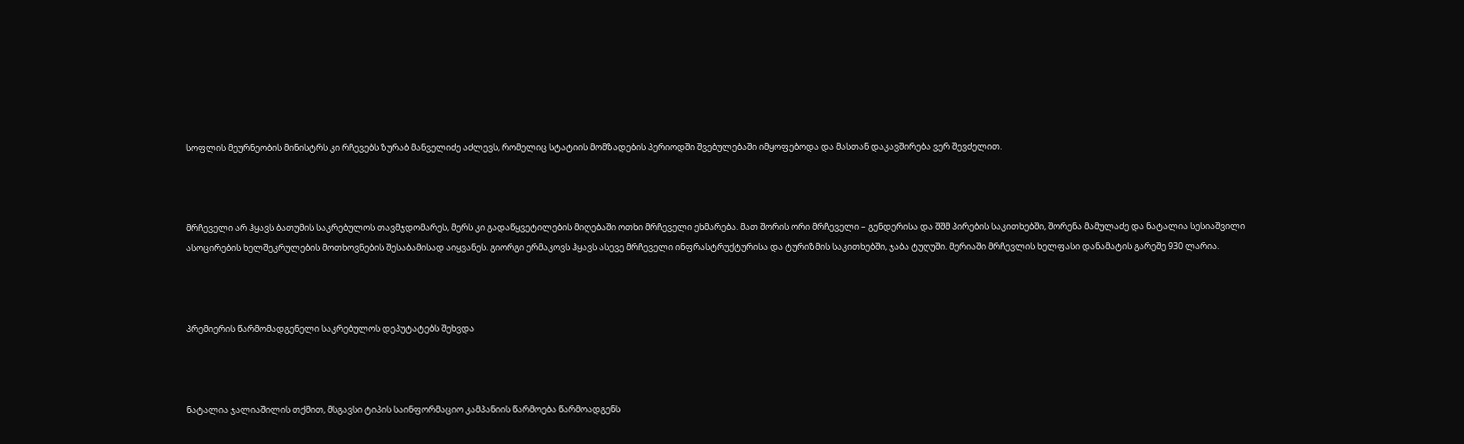სოფლის მეურნეობის მინისტრს კი რჩევებს ზურაბ მანველიძე აძლევს, რომელიც სტატიის მომზადების პერიოდში შვებულებაში იმყოფებოდა და მასთან დაკავშირება ვერ შევძელით.



მრჩეველი არ ჰყავს ბათუმის საკრებულოს თავმჯდომარეს, მერს კი გადაწყვეტილების მიღებაში ოთხი მრჩეველი ეხმარება. მათ შორის ორი მრჩეველი – გენდერისა და შშმ პირების საკითხებში, შორენა მამულაძე და ნატალია სესიაშვილი ასოცირების ხელშეკრულების მოთხოვნების შესაბამისად აიყვანეს. გიორგი ერმაკოვს ჰყავს ასევე მრჩეველი ინფრასტრუქტურისა და ტურიზმის საკითხებში, ჯაბა ტუღუში. მერიაში მრჩევლის ხელფასი დანამატის გარეშე 930 ლარია.



პრემიერის წარმომადგენელი საკრებულოს დეპუტატებს შეხვდა



ნატალია ჯალიაშილის თქმით, მსგავსი ტიპის საინფორმაციო კამპანიის წარმოება წარმოადგენს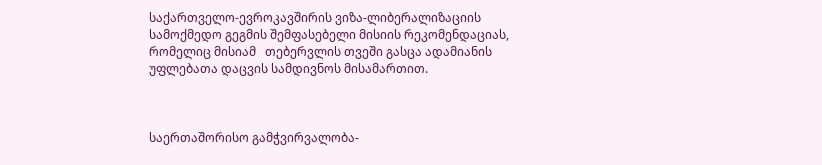საქართველო-ევროკავშირის ვიზა-ლიბერალიზაციის სამოქმედო გეგმის შემფასებელი მისიის რეკომენდაციას, რომელიც მისიამ   თებერვლის თვეში გასცა ადამიანის უფლებათა დაცვის სამდივნოს მისამართით.



საერთაშორისო გამჭვირვალობა-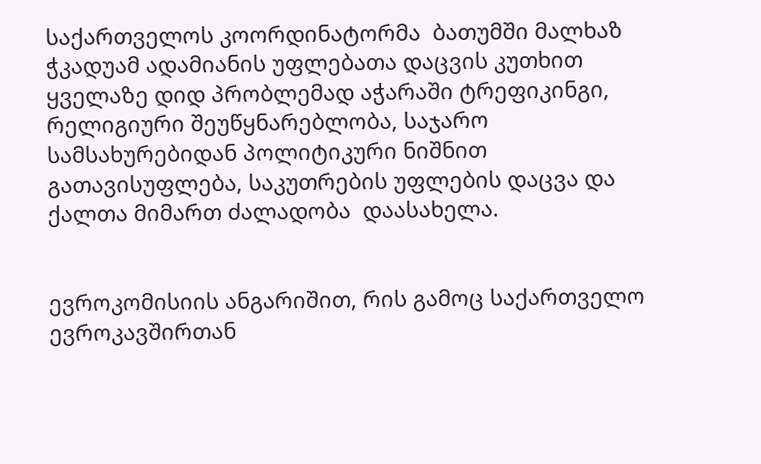საქართველოს კოორდინატორმა  ბათუმში მალხაზ ჭკადუამ ადამიანის უფლებათა დაცვის კუთხით  ყველაზე დიდ პრობლემად აჭარაში ტრეფიკინგი, რელიგიური შეუწყნარებლობა, საჯარო სამსახურებიდან პოლიტიკური ნიშნით გათავისუფლება, საკუთრების უფლების დაცვა და ქალთა მიმართ ძალადობა  დაასახელა.


ევროკომისიის ანგარიშით, რის გამოც საქართველო ევროკავშირთან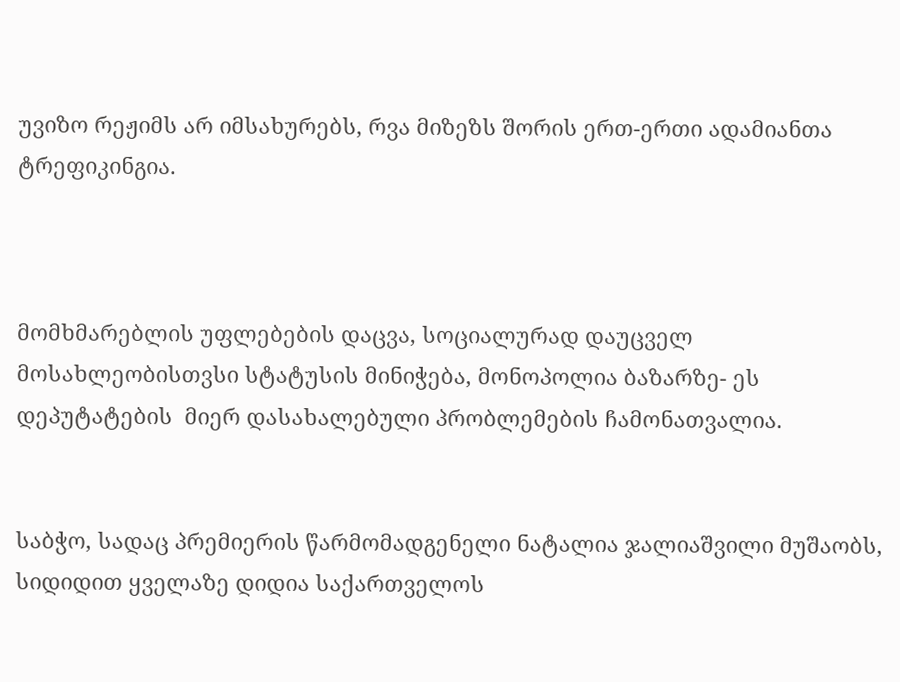უვიზო რეჟიმს არ იმსახურებს, რვა მიზეზს შორის ერთ-ერთი ადამიანთა ტრეფიკინგია.



მომხმარებლის უფლებების დაცვა, სოციალურად დაუცველ მოსახლეობისთვსი სტატუსის მინიჭება, მონოპოლია ბაზარზე- ეს დეპუტატების  მიერ დასახალებული პრობლემების ჩამონათვალია.


საბჭო, სადაც პრემიერის წარმომადგენელი ნატალია ჯალიაშვილი მუშაობს, სიდიდით ყველაზე დიდია საქართველოს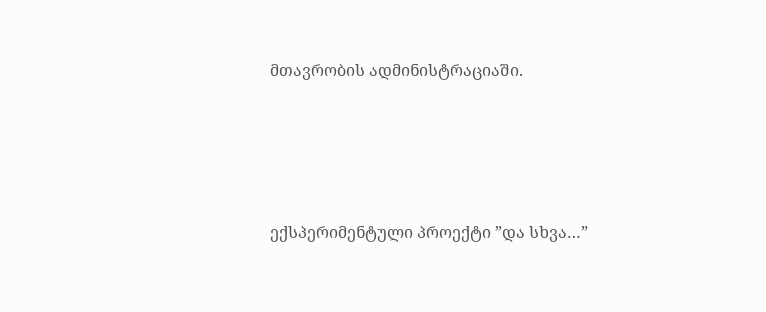მთავრობის ადმინისტრაციაში.





ექსპერიმენტული პროექტი ”და სხვა…”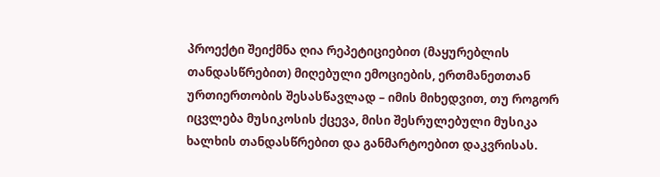პროექტი შეიქმნა ღია რეპეტიციებით (მაყურებლის თანდასწრებით) მიღებული ემოციების, ერთმანეთთან ურთიერთობის შესასწავლად – იმის მიხედვით, თუ როგორ იცვლება მუსიკოსის ქცევა, მისი შესრულებული მუსიკა ხალხის თანდასწრებით და განმარტოებით დაკვრისას.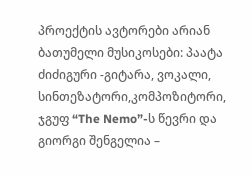პროექტის ავტორები არიან ბათუმელი მუსიკოსები: პაატა ძიძიგური -გიტარა, ვოკალი, სინთეზატორი,კომპოზიტორი, ჯგუფ “The Nemo”-ს წევრი და გიორგი შენგელია –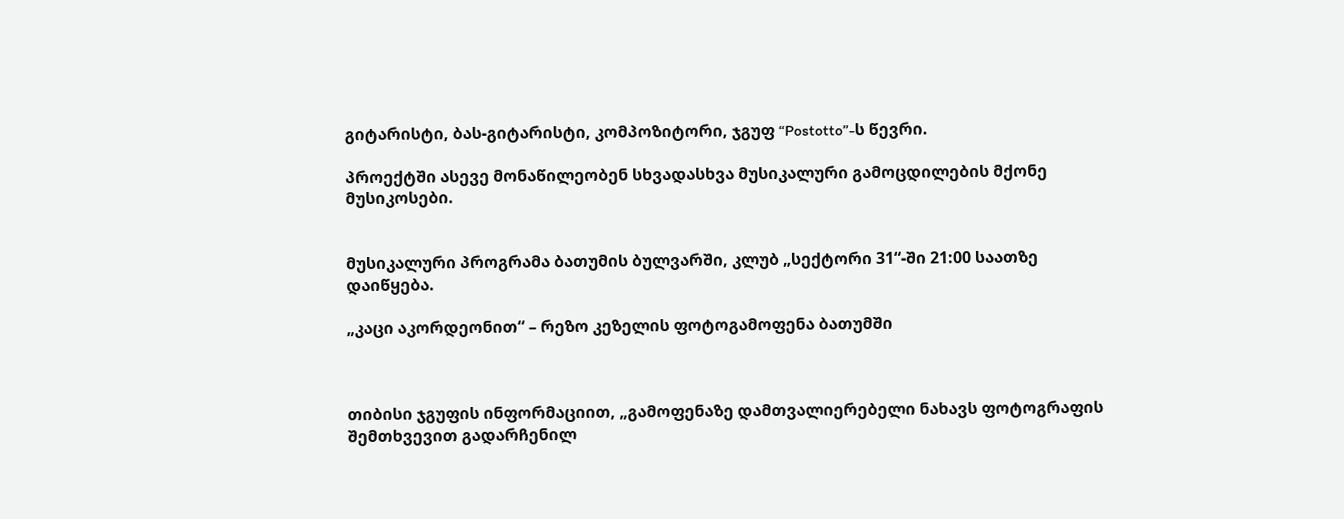გიტარისტი, ბას-გიტარისტი, კომპოზიტორი, ჯგუფ “Postotto”-ს წევრი.

პროექტში ასევე მონაწილეობენ სხვადასხვა მუსიკალური გამოცდილების მქონე მუსიკოსები.


მუსიკალური პროგრამა ბათუმის ბულვარში, კლუბ „სექტორი 31“-ში 21:00 საათზე დაიწყება.

„კაცი აკორდეონით“ – რეზო კეზელის ფოტოგამოფენა ბათუმში



თიბისი ჯგუფის ინფორმაციით, „გამოფენაზე დამთვალიერებელი ნახავს ფოტოგრაფის შემთხვევით გადარჩენილ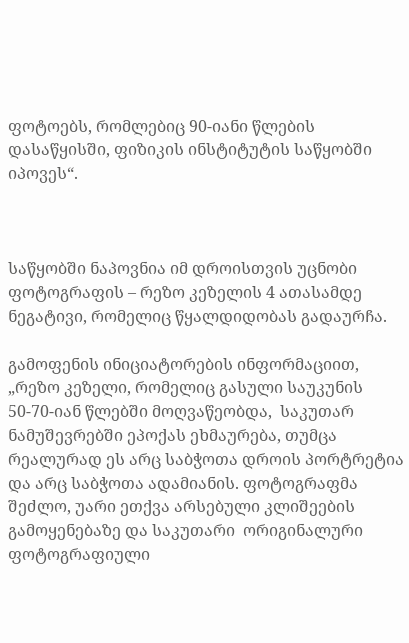ფოტოებს, რომლებიც 90-იანი წლების დასაწყისში, ფიზიკის ინსტიტუტის საწყობში იპოვეს“.



საწყობში ნაპოვნია იმ დროისთვის უცნობი ფოტოგრაფის – რეზო კეზელის 4 ათასამდე ნეგატივი, რომელიც წყალდიდობას გადაურჩა.

გამოფენის ინიციატორების ინფორმაციით, „რეზო კეზელი, რომელიც გასული საუკუნის 50-70-იან წლებში მოღვაწეობდა,  საკუთარ ნამუშევრებში ეპოქას ეხმაურება, თუმცა რეალურად ეს არც საბჭოთა დროის პორტრეტია და არც საბჭოთა ადამიანის. ფოტოგრაფმა შეძლო, უარი ეთქვა არსებული კლიშეების გამოყენებაზე და საკუთარი  ორიგინალური ფოტოგრაფიული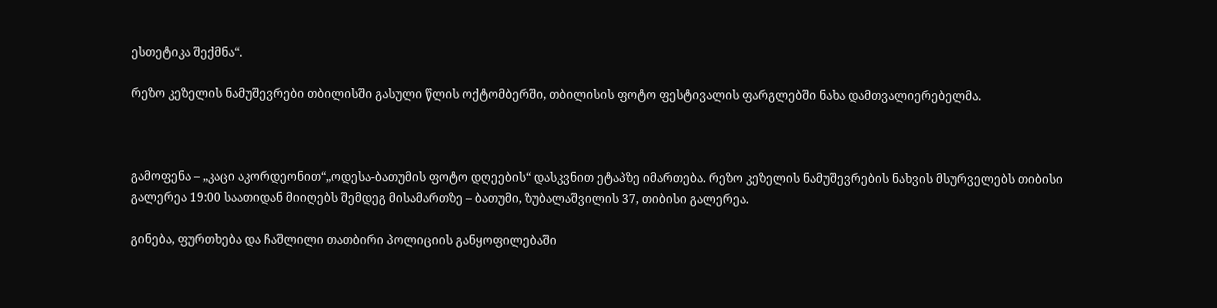ესთეტიკა შექმნა“.

რეზო კეზელის ნამუშევრები თბილისში გასული წლის ოქტომბერში, თბილისის ფოტო ფესტივალის ფარგლებში ნახა დამთვალიერებელმა.



გამოფენა – „კაცი აკორდეონით“„ოდესა-ბათუმის ფოტო დღეების“ დასკვნით ეტაპზე იმართება. რეზო კეზელის ნამუშევრების ნახვის მსურველებს თიბისი გალერეა 19:00 საათიდან მიიღებს შემდეგ მისამართზე – ბათუმი, ზუბალაშვილის 37, თიბისი გალერეა.

გინება, ფურთხება და ჩაშლილი თათბირი პოლიციის განყოფილებაში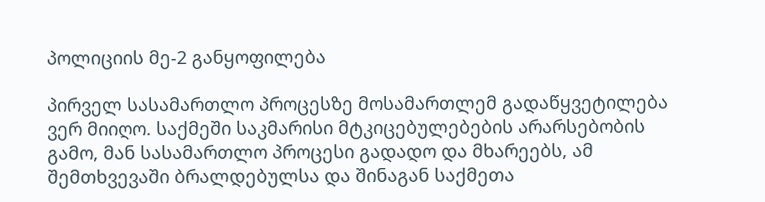პოლიციის მე-2 განყოფილება

პირველ სასამართლო პროცესზე მოსამართლემ გადაწყვეტილება ვერ მიიღო. საქმეში საკმარისი მტკიცებულებების არარსებობის გამო, მან სასამართლო პროცესი გადადო და მხარეებს, ამ შემთხვევაში ბრალდებულსა და შინაგან საქმეთა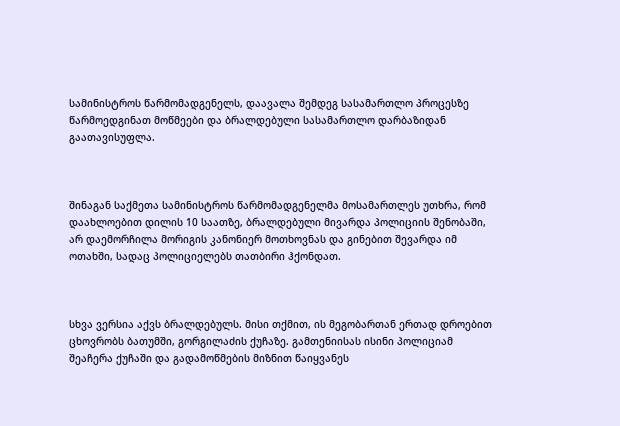სამინისტროს წარმომადგენელს, დაავალა შემდეგ სასამართლო პროცესზე წარმოედგინათ მოწმეები და ბრალდებული სასამართლო დარბაზიდან გაათავისუფლა.



შინაგან საქმეთა სამინისტროს წარმომადგენელმა მოსამართლეს უთხრა, რომ დაახლოებით დილის 10 საათზე, ბრალდებული მივარდა პოლიციის შენობაში, არ დაემორჩილა მორიგის კანონიერ მოთხოვნას და გინებით შევარდა იმ ოთახში, სადაც პოლიციელებს თათბირი ჰქონდათ.



სხვა ვერსია აქვს ბრალდებულს. მისი თქმით, ის მეგობართან ერთად დროებით ცხოვრობს ბათუმში, გორგილაძის ქუჩაზე. გამთენიისას ისინი პოლიციამ შეაჩერა ქუჩაში და გადამოწმების მიზნით წაიყვანეს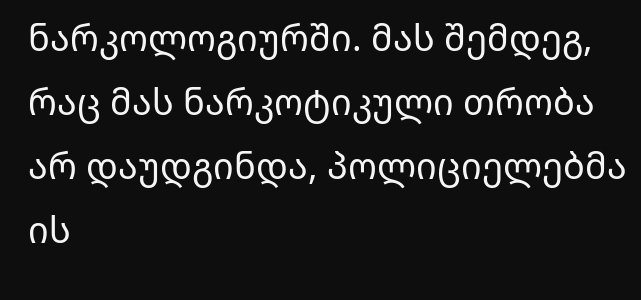ნარკოლოგიურში. მას შემდეგ, რაც მას ნარკოტიკული თრობა არ დაუდგინდა, პოლიციელებმა ის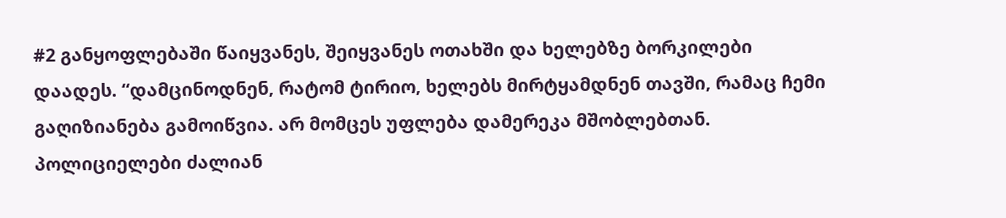#2 განყოფლებაში წაიყვანეს, შეიყვანეს ოთახში და ხელებზე ბორკილები დაადეს. “დამცინოდნენ, რატომ ტირიო, ხელებს მირტყამდნენ თავში, რამაც ჩემი გაღიზიანება გამოიწვია. არ მომცეს უფლება დამერეკა მშობლებთან. პოლიციელები ძალიან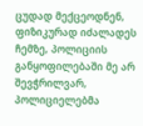ცუდად მექცეოდნენ, ფიზიკურად იძალადეს ჩემზე, პოლიციის განყოფილებაში მე არ შევჭრილვარ, პოლიციელებმა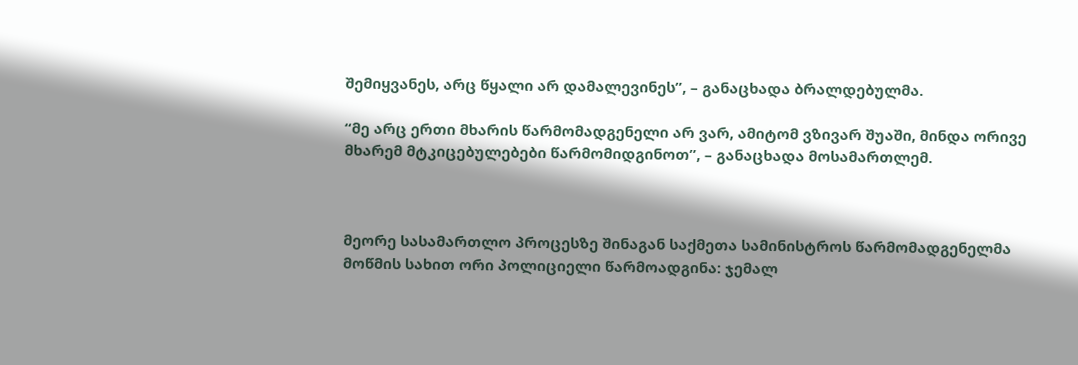შემიყვანეს, არც წყალი არ დამალევინეს”, – განაცხადა ბრალდებულმა.

“მე არც ერთი მხარის წარმომადგენელი არ ვარ, ამიტომ ვზივარ შუაში, მინდა ორივე მხარემ მტკიცებულებები წარმომიდგინოთ”, – განაცხადა მოსამართლემ.



მეორე სასამართლო პროცესზე შინაგან საქმეთა სამინისტროს წარმომადგენელმა მოწმის სახით ორი პოლიციელი წარმოადგინა: ჯემალ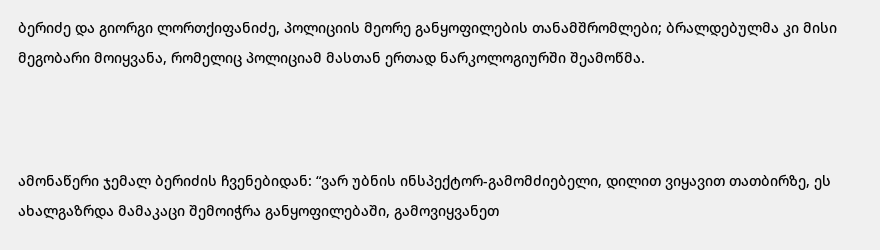ბერიძე და გიორგი ლორთქიფანიძე, პოლიციის მეორე განყოფილების თანამშრომლები; ბრალდებულმა კი მისი მეგობარი მოიყვანა, რომელიც პოლიციამ მასთან ერთად ნარკოლოგიურში შეამოწმა.



ამონაწერი ჯემალ ბერიძის ჩვენებიდან: “ვარ უბნის ინსპექტორ-გამომძიებელი, დილით ვიყავით თათბირზე, ეს ახალგაზრდა მამაკაცი შემოიჭრა განყოფილებაში, გამოვიყვანეთ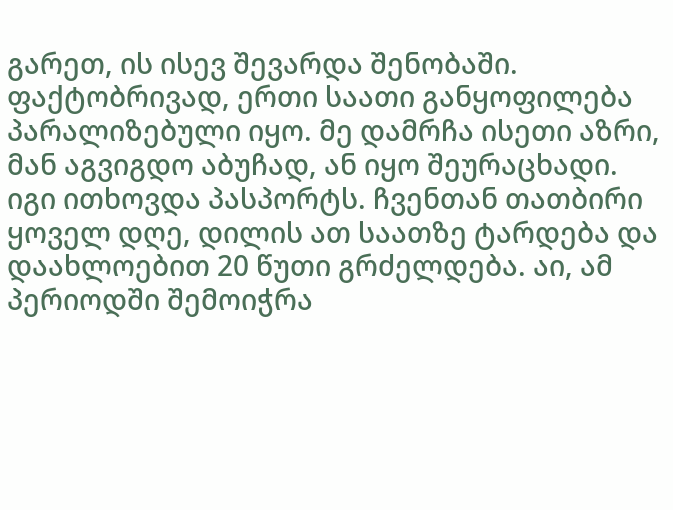გარეთ, ის ისევ შევარდა შენობაში. ფაქტობრივად, ერთი საათი განყოფილება პარალიზებული იყო. მე დამრჩა ისეთი აზრი, მან აგვიგდო აბუჩად, ან იყო შეურაცხადი. იგი ითხოვდა პასპორტს. ჩვენთან თათბირი ყოველ დღე, დილის ათ საათზე ტარდება და დაახლოებით 20 წუთი გრძელდება. აი, ამ პერიოდში შემოიჭრა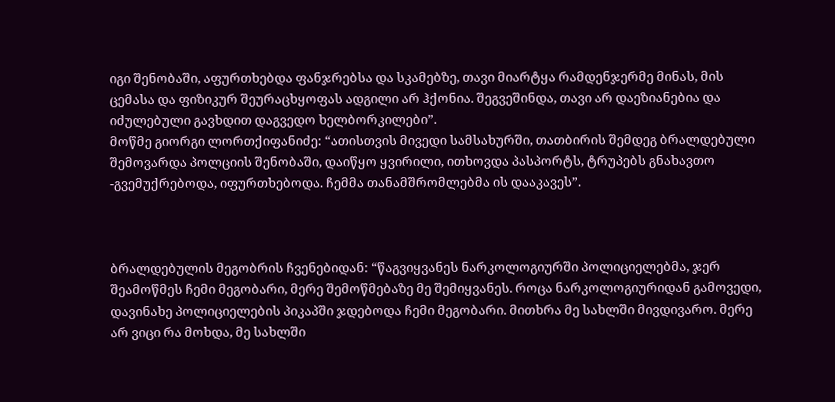იგი შენობაში, აფურთხებდა ფანჯრებსა და სკამებზე, თავი მიარტყა რამდენჯერმე მინას, მის ცემასა და ფიზიკურ შეურაცხყოფას ადგილი არ ჰქონია. შეგვეშინდა, თავი არ დაეზიანებია და იძულებული გავხდით დაგვედო ხელბორკილები”.
მოწმე გიორგი ლორთქიფანიძე: “ათისთვის მივედი სამსახურში, თათბირის შემდეგ ბრალდებული შემოვარდა პოლციის შენობაში, დაიწყო ყვირილი, ითხოვდა პასპორტს, ტრუპებს გნახავთო -გვემუქრებოდა, იფურთხებოდა. ჩემმა თანამშრომლებმა ის დააკავეს”.



ბრალდებულის მეგობრის ჩვენებიდან: “წაგვიყვანეს ნარკოლოგიურში პოლიციელებმა, ჯერ შეამოწმეს ჩემი მეგობარი, მერე შემოწმებაზე მე შემიყვანეს. როცა ნარკოლოგიურიდან გამოვედი, დავინახე პოლიციელების პიკაპში ჯდებოდა ჩემი მეგობარი. მითხრა მე სახლში მივდივარო. მერე არ ვიცი რა მოხდა, მე სახლში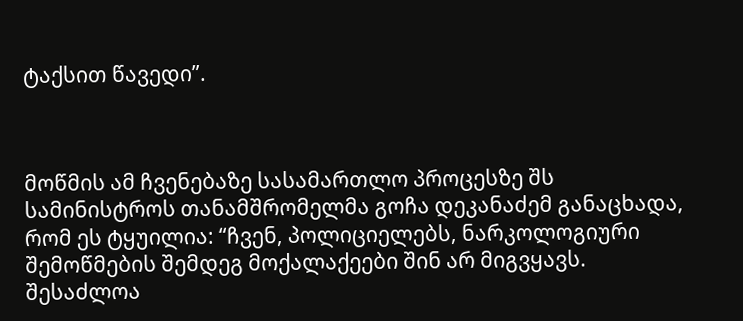ტაქსით წავედი”.



მოწმის ამ ჩვენებაზე სასამართლო პროცესზე შს სამინისტროს თანამშრომელმა გოჩა დეკანაძემ განაცხადა, რომ ეს ტყუილია: “ჩვენ, პოლიციელებს, ნარკოლოგიური შემოწმების შემდეგ მოქალაქეები შინ არ მიგვყავს. შესაძლოა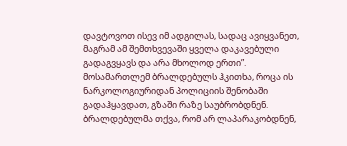დავტოვოთ ისევ იმ ადგილას, სადაც ავიყვანეთ, მაგრამ ამ შემთხვევაში ყველა დაკავებული გადაგვყავს და არა მხოლოდ ერთი”.
მოსამართლემ ბრალდებულს ჰკითხა, როცა ის ნარკოლოგიურიდან პოლიციის შენობაში გადაჰყავდათ, გზაში რაზე საუბრობდნენ. ბრალდებულმა თქვა, რომ არ ლაპარაკობდნენ,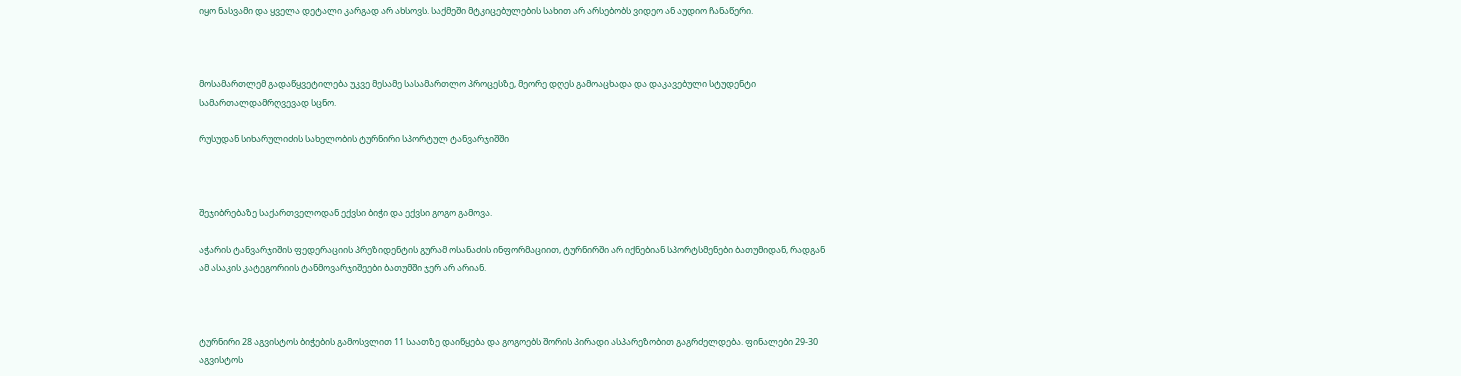იყო ნასვამი და ყველა დეტალი კარგად არ ახსოვს. საქმეში მტკიცებულების სახით არ არსებობს ვიდეო ან აუდიო ჩანაწერი.



მოსამართლემ გადაწყვეტილება უკვე მესამე სასამართლო პროცესზე, მეორე დღეს გამოაცხადა და დაკავებული სტუდენტი სამართალდამრღვევად სცნო.

რუსუდან სიხარულიძის სახელობის ტურნირი სპორტულ ტანვარჯიშში



შეჯიბრებაზე საქართველოდან ექვსი ბიჭი და ექვსი გოგო გამოვა.

აჭარის ტანვარჯიშის ფედერაციის პრეზიდენტის გურამ ოსანაძის ინფორმაციით, ტურნირში არ იქნებიან სპორტსმენები ბათუმიდან, რადგან ამ ასაკის კატეგორიის ტანმოვარჯიშეები ბათუმში ჯერ არ არიან.



ტურნირი 28 აგვისტოს ბიჭების გამოსვლით 11 საათზე დაიწყება და გოგოებს შორის პირადი ასპარეზობით გაგრძელდება. ფინალები 29-30 აგვისტოს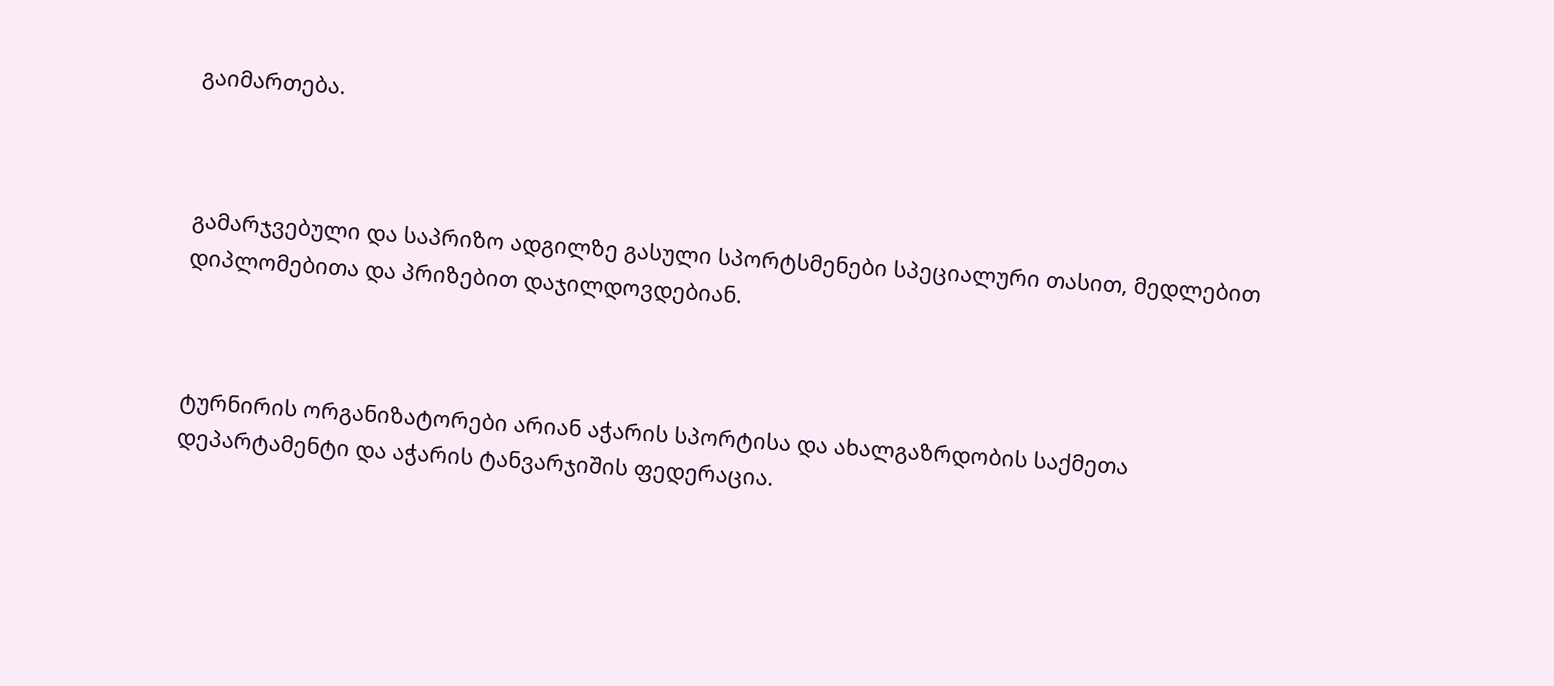გაიმართება.



გამარჯვებული და საპრიზო ადგილზე გასული სპორტსმენები სპეციალური თასით, მედლებით დიპლომებითა და პრიზებით დაჯილდოვდებიან.



ტურნირის ორგანიზატორები არიან აჭარის სპორტისა და ახალგაზრდობის საქმეთა დეპარტამენტი და აჭარის ტანვარჯიშის ფედერაცია.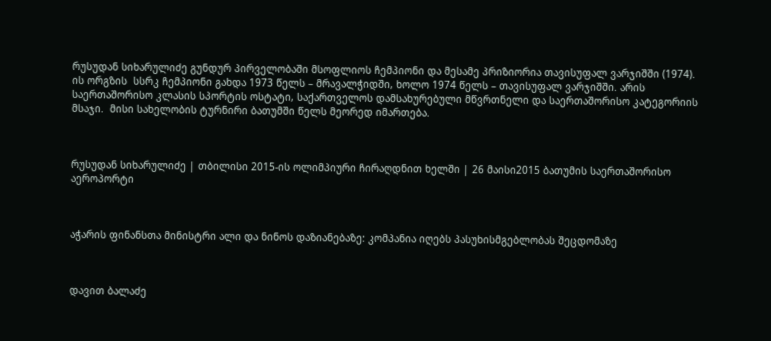რუსუდან სიხარულიძე გუნდურ პირველობაში მსოფლიოს ჩემპიონი და მესამე პრიზიორია თავისუფალ ვარჯიშში (1974).  ის ორგზის  სსრკ ჩემპიონი გახდა 1973 წელს – მრავალჭიდში, ხოლო 1974 წელს – თავისუფალ ვარჯიშში. არის საერთაშორისო კლასის სპორტის ოსტატი, საქართველოს დამსახურებული მწვრთნელი და საერთაშორისო კატეგორიის მსაჯი.  მისი სახელობის ტურნირი ბათუმში წელს მეორედ იმართება.



რუსუდან სიხარულიძე | თბილისი 2015-ის ოლიმპიური ჩირაღდნით ხელში | 26 მაისი2015 ბათუმის საერთაშორისო აეროპორტი



აჭარის ფინანსთა მინისტრი ალი და ნინოს დაზიანებაზე: კომპანია იღებს პასუხისმგებლობას შეცდომაზე



დავით ბალაძე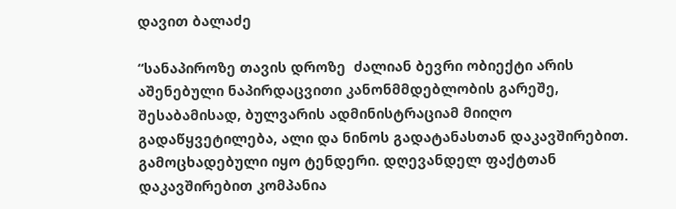დავით ბალაძე

“სანაპიროზე თავის დროზე  ძალიან ბევრი ობიექტი არის აშენებული ნაპირდაცვითი კანონმმდებლობის გარეშე, შესაბამისად, ბულვარის ადმინისტრაციამ მიიღო გადაწყვეტილება, ალი და ნინოს გადატანასთან დაკავშირებით. გამოცხადებული იყო ტენდერი. დღევანდელ ფაქტთან დაკავშირებით კომპანია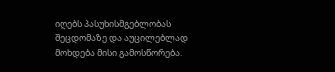იღებს პასუხისმგებლობას შეცდომაზე და აუცილებლად მოხდება მისი გამოსწორება.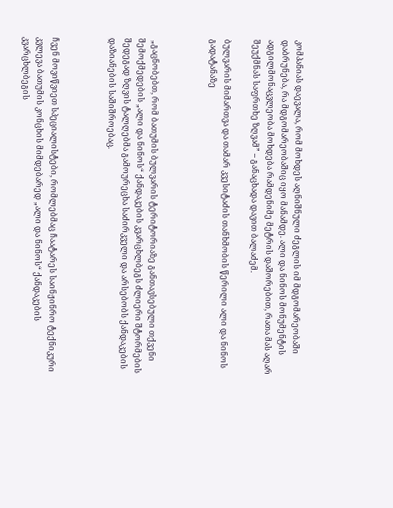კომპანიას დაევალა, რომ მოხდეს აღნიშნული ძეგლის იმ მდგომარეობაში დაბრუნება, რა მდგომარეობაშიც იყო მანამდე. ალი და ნინოს მონუმენტის ადგილმონაცვლეობა მოხდება რამდენიმე მეტრის დაშორებით, რათა მას აღარ შეუქმნას საფრთხე ზღვამ” – განაცხადა დავით ბალაძემ.

ბულვარის მიმართვა და თამარ კვესიტაძის თანხმობის წერილი ალი და ნინოს გადატანაზე



 „გაცნობებთ, რომ ბათუმის ბულვარის ტერიტორიაზე განთავსებული თქვენი შემოქმედების „ალი და ნინოს“ ქანდაკების კვარცხლბეგს ძლიერი შტორმების შედეგად ზღვის ტალღებმა გამოურეცხა საძირკველი და არსებობს ქანდაკების დაზიანების საშიშროებაც.



ჩვენ მოვიწვიეთ სპეციალისტები, რომლებმაც ჩაატარეს საინჟინრო ტექნიკური კვლევა ბათუმის კონცხის მიმდებარედ „ალი და ნინოს“ ქანდაკების კვარცხლბეგის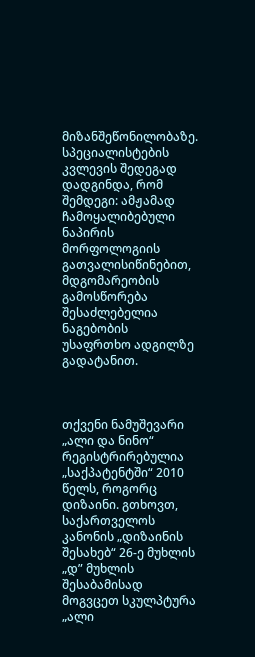მიზანშეწონილობაზე. სპეციალისტების კვლევის შედეგად დადგინდა, რომ შემდეგი: ამჟამად ჩამოყალიბებული ნაპირის მორფოლოგიის გათვალისიწინებით, მდგომარეობის გამოსწორება შესაძლებელია ნაგებობის უსაფრთხო ადგილზე გადატანით.



თქვენი ნამუშევარი „ალი და ნინო“ რეგისტრირებულია „საქპატენტში“ 2010 წელს, როგორც დიზაინი. გთხოვთ, საქართველოს კანონის „დიზაინის შესახებ“ 26-ე მუხლის „დ” მუხლის შესაბამისად მოგვცეთ სკულპტურა „ალი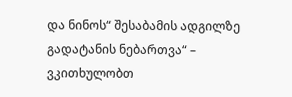და ნინოს“ შესაბამის ადგილზე გადატანის ნებართვა“ – ვკითხულობთ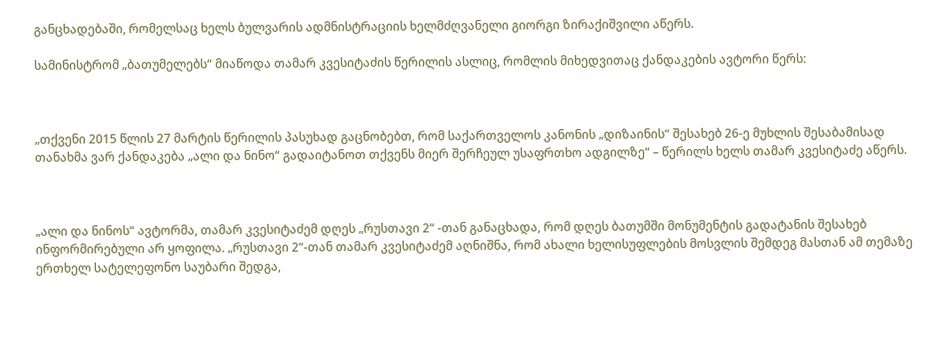განცხადებაში, რომელსაც ხელს ბულვარის ადმნისტრაციის ხელმძღვანელი გიორგი ზირაქიშვილი აწერს.

სამინისტრომ „ბათუმელებს“ მიაწოდა თამარ კვესიტაძის წერილის ასლიც, რომლის მიხედვითაც ქანდაკების ავტორი წერს:



„თქვენი 2015 წლის 27 მარტის წერილის პასუხად გაცნობებთ, რომ საქართველოს კანონის „დიზაინის“ შესახებ 26-ე მუხლის შესაბამისად თანახმა ვარ ქანდაკება „ალი და ნინო“ გადაიტანოთ თქვენს მიერ შერჩეულ უსაფრთხო ადგილზე“ – წერილს ხელს თამარ კვესიტაძე აწერს.



„ალი და ნინოს“ ავტორმა, თამარ კვესიტაძემ დღეს „რუსთავი 2“ -თან განაცხადა, რომ დღეს ბათუმში მონუმენტის გადატანის შესახებ ინფორმირებული არ ყოფილა. „რუსთავი 2“-თან თამარ კვესიტაძემ აღნიშნა, რომ ახალი ხელისუფლების მოსვლის შემდეგ მასთან ამ თემაზე ერთხელ სატელეფონო საუბარი შედგა,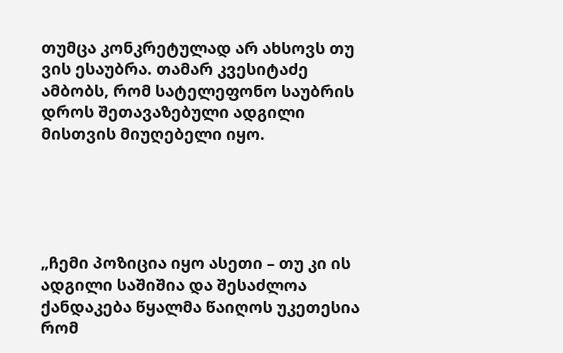თუმცა კონკრეტულად არ ახსოვს თუ ვის ესაუბრა. თამარ კვესიტაძე ამბობს, რომ სატელეფონო საუბრის დროს შეთავაზებული ადგილი მისთვის მიუღებელი იყო.





„ჩემი პოზიცია იყო ასეთი – თუ კი ის ადგილი საშიშია და შესაძლოა ქანდაკება წყალმა წაიღოს უკეთესია რომ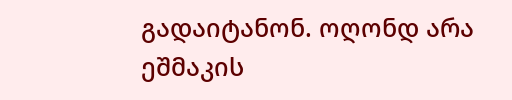გადაიტანონ. ოღონდ არა ეშმაკის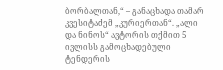ბორბალთან,“ – განაცხადა თამარ კვესიტაძემ „კურიერთან“. „ალი და ნინოს“ ავტორის თქმით 5 ივლისს გამოცხადებული ტენდერის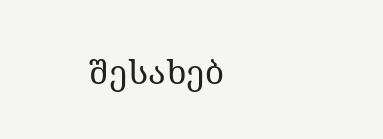შესახებ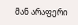მან არაფერი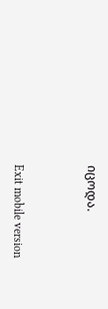იცოდა.



Exit mobile version